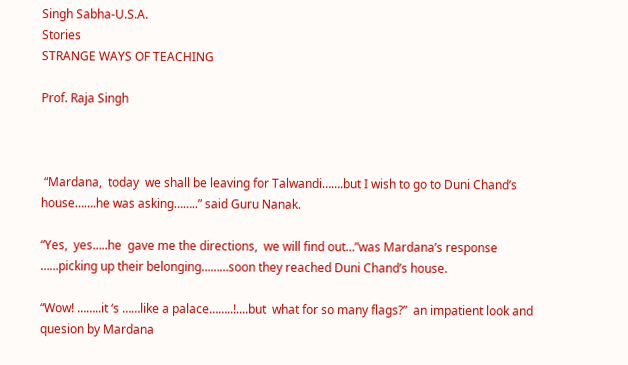Singh Sabha-U.S.A.
Stories
STRANGE WAYS OF TEACHING

Prof. Raja Singh



 “Mardana,  today  we shall be leaving for Talwandi…….but I wish to go to Duni Chand’s house…….he was asking……..” said Guru Nanak.

“Yes,  yes…..he  gave me the directions,  we will find out…”was Mardana’s response ……picking up their belonging………soon they reached Duni Chand’s house.

“Wow! ……..it ‘s ……like a palace……..!....but  what for so many flags?”  an impatient look and quesion by Mardana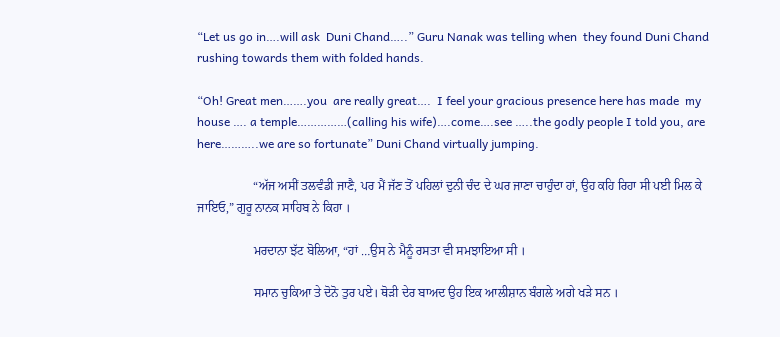“Let us go in….will ask  Duni Chand…..” Guru Nanak was telling when  they found Duni Chand rushing towards them with folded hands.

“Oh! Great men…….you  are really great….  I feel your gracious presence here has made  my house …. a temple……………(calling his wife)….come….see …..the godly people I told you, are here………..we are so fortunate” Duni Chand virtually jumping.

                  “ਅੱਜ ਅਸੀਂ ਤਲਵੰਡੀ ਜਾਣੈ, ਪਰ ਮੈਂ ਜੱਣ ਤੋਂ ਪਹਿਲਾਂ ਦੁਨੀ ਚੰਦ ਦੇ ਘਰ ਜਾਣਾ ਚਾਹੁੰਦਾ ਹਾਂ, ਉਹ ਕਹਿ ਰਿਹਾ ਸੀ ਪਈ ਮਿਲ ਕੇ ਜਾਇਓ,” ਗੁਰੂ ਨਾਨਕ ਸਾਹਿਬ ਨੇ ਕਿਹਾ ।

                  ਮਰਦਾਨਾ ਝੱਟ ਬੋਲਿਆ, “ਹਾਂ …ਉਸ ਨੇ ਮੈਨੂੰ ਰਸਤਾ ਵੀ ਸਮਝਾਇਆ ਸੀ ।

                  ਸਮਾਨ ਚੁਕਿਆ ਤੇ ਦੋਨੋ ਤੁਰ ਪਏ। ਥੋੜੀ ਦੇਰ ਬਾਅਦ ਉਹ ਇਕ ਆਲੀਸ਼ਾਨ ਬੰਗਲੇ ਅਗੇ ਖੜੇ ਸਨ ।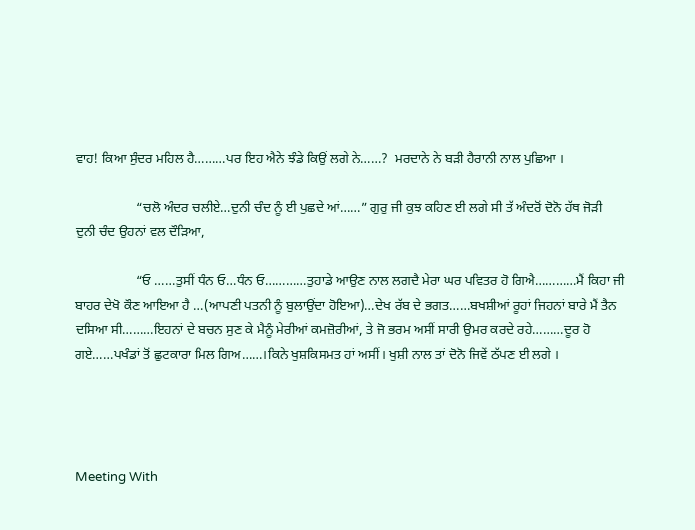ਵਾਹ! ਕਿਆ ਸੁੰਦਰ ਮਹਿਲ ਹੈ………ਪਰ ਇਹ ਐਨੇ ਝੰਡੇ ਕਿਉਂ ਲਗੇ ਨੇ……?  ਮਰਦਾਨੇ ਨੇ ਬੜੀ ਹੈਰਾਨੀ ਨਾਲ ਪੁਛਿਆ ।

                  “ਚਲੋ ਅੰਦਰ ਚਲੀਏ…ਦੁਨੀ ਚੰਦ ਨੂੰ ਈ ਪੁਛਦੇ ਆਂ……” ਗੁਰੁ ਜੀ ਕੁਝ ਕਹਿਣ ਈ ਲਗੇ ਸੀ ਤੱ ਅੰਦਰੋਂ ਦੋਨੋ ਹੱਥ ਜੋੜੀ  ਦੁਨੀ ਚੰਦ ਉਹਨਾਂ ਵਲ ਦੌੜਿਆ,

                  “ਓ ……ਤੁਸੀਂ ਧੰਨ ਓ…ਧੰਨ ਓ…………ਤੁਹਾਡੇ ਆਉਣ ਨਾਲ ਲਗਦੈ ਮੇਰਾ ਘਰ ਪਵਿਤਰ ਹੋ ਗਿਐ…………ਮੈਂ ਕਿਹਾ ਜੀ ਬਾਹਰ ਦੇਖੋ ਕੌਣ ਆਇਆ ਹੈ …(ਆਪਣੀ ਪਤਨੀ ਨੂੰ ਬੁਲਾਉਂਦਾ ਹੋਇਆ)…ਦੇਖ ਰੱਬ ਦੇ ਭਗਤ……ਬਖਸ਼ੀਆਂ ਰੂਹਾਂ ਜਿਹਨਾਂ ਬਾਰੇ ਮੈਂ ਤੈਨ ਦਸਿਆ ਸੀ………ਇਹਨਾਂ ਦੇ ਬਚਨ ਸੁਣ ਕੇ ਮੈਨੂੰ ਮੇਰੀਆਂ ਕਮਜ਼ੋਰੀਆਂ, ਤੇ ਜੋ ਭਰਮ ਅਸੀਂ ਸਾਰੀ ਉਮਰ ਕਰਦੇ ਰਹੇ………ਦੂਰ ਹੋ ਗਏ……ਪਖੰਡਾਂ ਤੋਂ ਛੁਟਕਾਰਾ ਮਿਲ ਗਿਅ……।ਕਿਨੇ ਖੁਸ਼ਕਿਸਮਤ ਹਾਂ ਅਸੀਂ। ਖੁਸ਼ੀ ਨਾਲ ਤਾਂ ਦੋਨੋ ਜਿਵੇਂ ਠੱਪਣ ਈ ਲਗੇ ।




Meeting With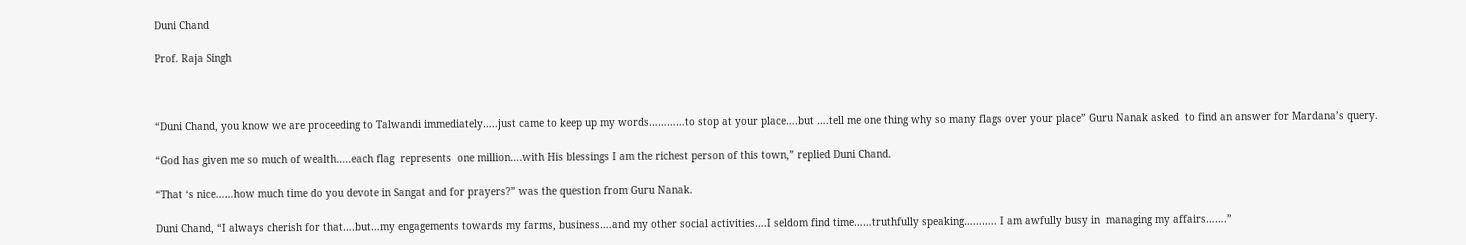Duni Chand

Prof. Raja Singh



“Duni Chand, you know we are proceeding to Talwandi immediately…..just came to keep up my words…………to stop at your place….but ….tell me one thing why so many flags over your place” Guru Nanak asked  to find an answer for Mardana’s query.

“God has given me so much of wealth…..each flag  represents  one million….with His blessings I am the richest person of this town,” replied Duni Chand.

“That ‘s nice……how much time do you devote in Sangat and for prayers?” was the question from Guru Nanak.

Duni Chand, “I always cherish for that….but…my engagements towards my farms, business….and my other social activities….I seldom find time……truthfully speaking……….. I am awfully busy in  managing my affairs…….”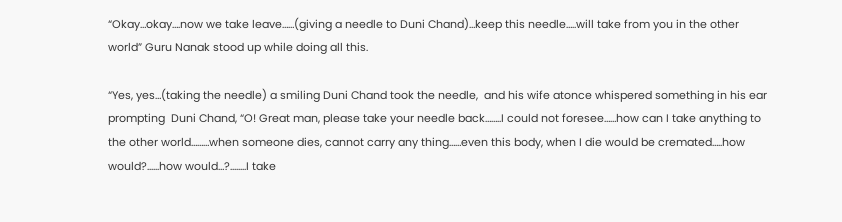“Okay…okay….now we take leave……(giving a needle to Duni Chand)…keep this needle…..will take from you in the other world” Guru Nanak stood up while doing all this.

“Yes, yes…(taking the needle) a smiling Duni Chand took the needle,  and his wife atonce whispered something in his ear prompting  Duni Chand, “O! Great man, please take your needle back……..I could not foresee……how can I take anything to the other world………when someone dies, cannot carry any thing……even this body, when I die would be cremated…..how would?......how would…?........I take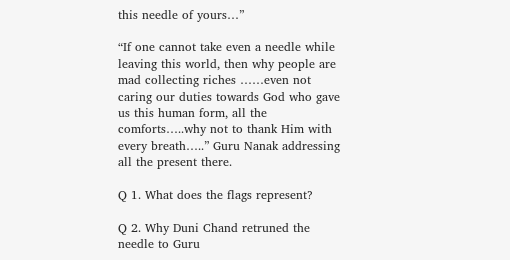this needle of yours…”

“If one cannot take even a needle while  leaving this world, then why people are  mad collecting riches ……even not caring our duties towards God who gave us this human form, all the comforts…..why not to thank Him with every breath…..” Guru Nanak addressing all the present there.

Q 1. What does the flags represent?

Q 2. Why Duni Chand retruned the needle to Guru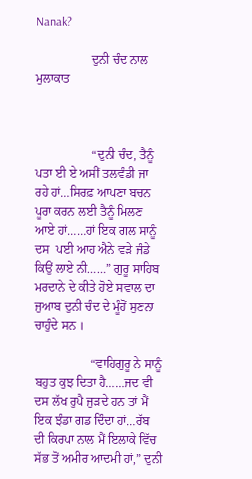Nanak?

                  ਦੁਨੀ ਚੰਦ ਨਾਲ ਮੁਲਾਕਾਤ



                  “ਦੁਨੀ ਚੰਦ, ਤੈਨੂੰ ਪਤਾ ਈ ਏ ਅਸੀਂ ਤਲਵੰਡੀ ਜਾ ਰਹੇ ਹਾਂ…ਸਿਰਫ਼ ਆਪਣਾ ਬਚਨ ਪੂਰਾ ਕਰਨ ਲਈ ਤੈਨੂੰ ਮਿਲਣ ਆਏ ਹਾਂ……ਹਾਂ ਇਕ ਗਲ ਸਾਨੂੰ ਦਸ  ਪਈ ਆਹ ਐਨੇ ਵੜੇ ਜੰਡੇ ਕਿਉਂ ਲਾਏ ਨੀ……” ਗੁਰੂ ਸਾਹਿਬ ਮਰਦਾਨੇ ਦੇ ਕੀਤੇ ਹੋਏ ਸਵਾਲ ਦਾ ਜੁਆਬ ਦੁਨੀ ਚੰਦ ਦੇ ਮੂੰਹੋਂ ਸੁਣਨਾ ਚਾਹੁੰਦੇ ਸਨ ।

                  “ਵਾਹਿਗੁਰੂ ਨੇ ਸਾਨੂੰ ਬਹੁਤ ਕੁਝ ਦਿਤਾ ਹੈ……ਜਦ ਵੀ ਦਸ ਲੱਖ ਰੁਪੈ ਜੁੜਦੇ ਹਨ ਤਾਂ ਮੈਂ ਇਕ ਝੰਡਾ ਗਡ ਦਿੰਦਾ ਹਾਂ…ਰੱਬ ਦੀ ਕਿਰਪਾ ਨਾਲ ਮੈਂ ਇਲਾਕੇ ਵਿੱਚ ਸੱਭ ਤੋਂ ਅਮੀਰ ਆਦਮੀ ਹਾਂ,” ਦੁਨੀ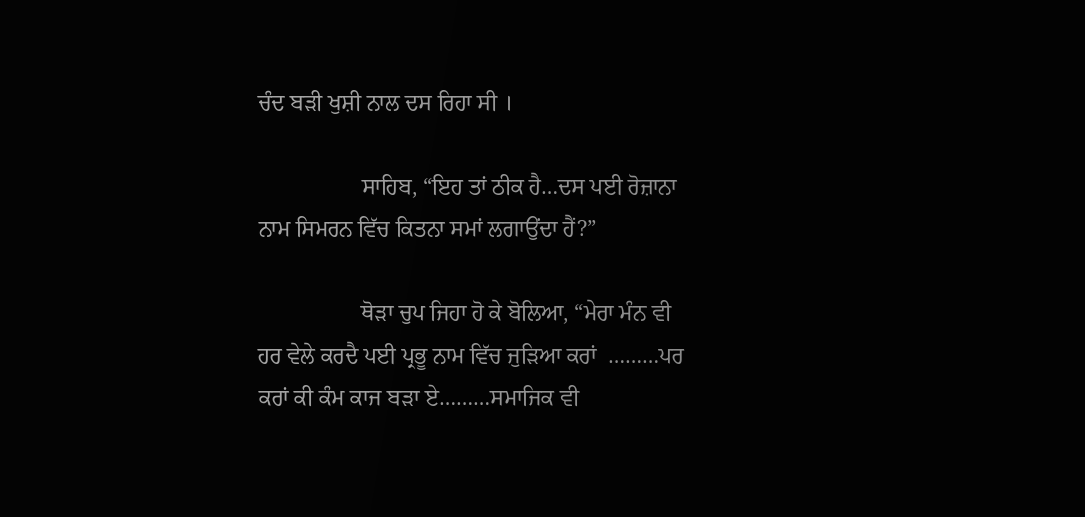ਚੰਦ ਬੜੀ ਖੁਸ਼ੀ ਨਾਲ ਦਸ ਰਿਹਾ ਸੀ ।

                  ਸਾਹਿਬ, “ਇਹ ਤਾਂ ਠੀਕ ਹੈ…ਦਸ ਪਈ ਰੋਜ਼ਾਨਾ ਨਾਮ ਸਿਮਰਨ ਵਿੱਚ ਕਿਤਨਾ ਸਮਾਂ ਲਗਾਉਂਦਾ ਹੈਂ?”

                  ਥੋੜਾ ਚੁਪ ਜਿਹਾ ਹੋ ਕੇ ਬੋਲਿਆ, “ਮੇਰਾ ਮੰਨ ਵੀ ਹਰ ਵੇਲੇ ਕਰਦੈ ਪਈ ਪ੍ਰਭੂ ਨਾਮ ਵਿੱਚ ਜੁੜਿਆ ਕਰਾਂ  ………ਪਰ ਕਰਾਂ ਕੀ ਕੰਮ ਕਾਜ ਬੜਾ ਏ………ਸਮਾਜਿਕ ਵੀ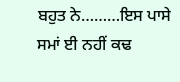ਬਹੁਤ ਨੇ………ਇਸ ਪਾਸੇ ਸਮਾਂ ਈ ਨਹੀਂ ਕਢ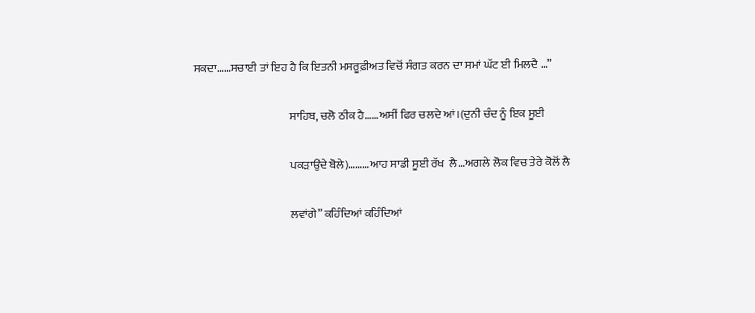ਸਕਦਾ……ਸਚਾਈ ਤਾਂ ਇਹ ਹੈ ਕਿ ਇਤਨੀ ਮਸਰੂਫ਼ੀਅਤ ਵਿਚੋਂ ਸੰਗਤ ਕਰਨ ਦਾ ਸਮਾਂ ਘੱਟ ਈ ਮਿਲਦੈ …”

                                          ਸਾਹਿਬ, ਚਲੋ ਠੀਕ ਹੈ……ਅਸੀਂ ਫਿਰ ਚਲਦੇ ਆਂ।(ਦੁਨੀ ਚੰਦ ਨੂੰ ਇਕ ਸੂਈ

                                          ਪਕੜਾਉਂਦੇ ਬੋਲੇ)………ਆਹ ਸਾਡੀ ਸੂਈ ਰੱਖ  ਲੈ…ਅਗਲੇ ਲੋਕ ਵਿਚ ਤੇਰੇ ਕੋਲੋਂ ਲੈ

                                          ਲਵਾਂਗੇ” ਕਹਿੰਦਿਆਂ ਕਹਿੰਦਿਆਂ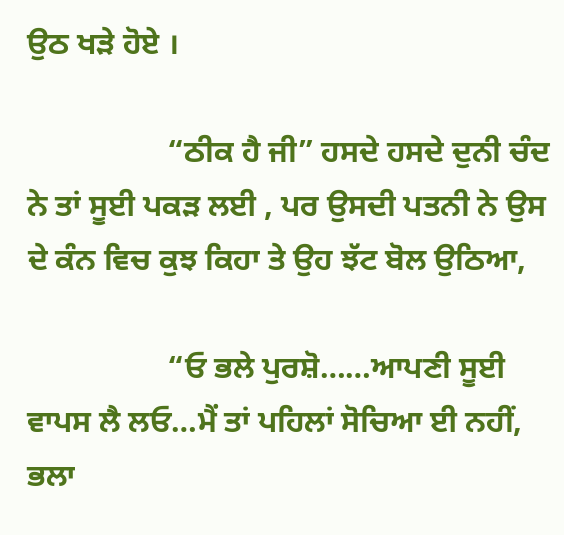ਉਠ ਖੜੇ ਹੋਏ ।

                  “ਠੀਕ ਹੈ ਜੀ” ਹਸਦੇ ਹਸਦੇ ਦੁਨੀ ਚੰਦ ਨੇ ਤਾਂ ਸੂਈ ਪਕੜ ਲਈ , ਪਰ ਉਸਦੀ ਪਤਨੀ ਨੇ ਉਸ ਦੇ ਕੰਨ ਵਿਚ ਕੁਝ ਕਿਹਾ ਤੇ ਉਹ ਝੱਟ ਬੋਲ ਉਠਿਆ,

                  “ਓ ਭਲੇ ਪੁਰਸ਼ੋ……ਆਪਣੀ ਸੂਈ ਵਾਪਸ ਲੈ ਲਓ…ਮੈਂ ਤਾਂ ਪਹਿਲਾਂ ਸੋਚਿਆ ਈ ਨਹੀਂ, ਭਲਾ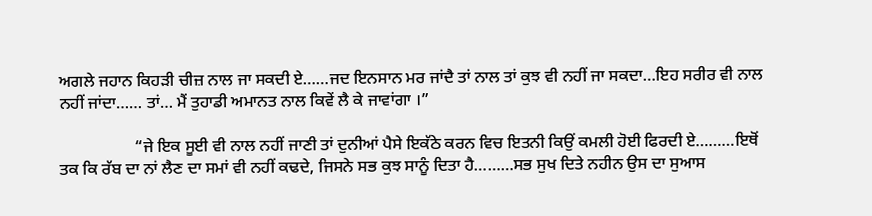ਅਗਲੇ ਜਹਾਨ ਕਿਹੜੀ ਚੀਜ਼ ਨਾਲ ਜਾ ਸਕਦੀ ਏ……ਜਦ ਇਨਸਾਨ ਮਰ ਜਾਂਦੈ ਤਾਂ ਨਾਲ ਤਾਂ ਕੁਝ ਵੀ ਨਹੀਂ ਜਾ ਸਕਦਾ…ਇਹ ਸਰੀਰ ਵੀ ਨਾਲ ਨਹੀਂ ਜਾਂਦਾ…… ਤਾਂ… ਮੈਂ ਤੁਹਾਡੀ ਅਮਾਨਤ ਨਾਲ ਕਿਵੇਂ ਲੈ ਕੇ ਜਾਵਾਂਗਾ ।”

                  “ਜੇ ਇਕ ਸੂਈ ਵੀ ਨਾਲ ਨਹੀਂ ਜਾਣੀ ਤਾਂ ਦੁਨੀਆਂ ਪੈਸੇ ਇਕੱਠੇ ਕਰਨ ਵਿਚ ਇਤਨੀ ਕਿਉਂ ਕਮਲੀ ਹੋਈ ਫਿਰਦੀ ਏ………ਇਥੋਂ ਤਕ ਕਿ ਰੱਬ ਦਾ ਨਾਂ ਲੈਣ ਦਾ ਸਮਾਂ ਵੀ ਨਹੀਂ ਕਢਦੇ, ਜਿਸਨੇ ਸਭ ਕੁਝ ਸਾਨੂੰ ਦਿਤਾ ਹੈ………ਸਭ ਸੁਖ ਦਿਤੇ ਨਹੀਨ ਉਸ ਦਾ ਸੁਆਸ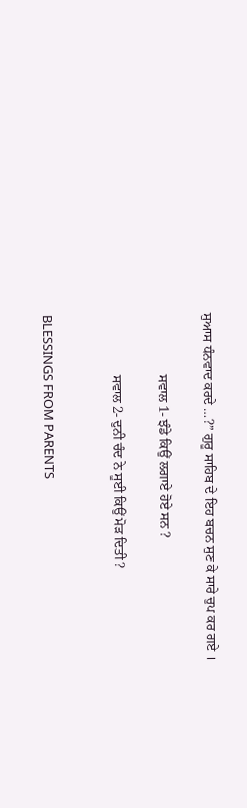ਸੁਆਸ ਧੰਨਵਾਦ ਕਰਦੇ …?” ਗੁਰੂ ਸਾਹਿਬ ਦੇ ਇਹ ਬਚਨ ਸੁਣ ਕੇ ਸਾਰੇ ਚੁਪ ਕਰ ਗਏ ।

                  ਸਵਾਲ 1- ਝੰਡੇ ਕਿਉਂ ਲਗਾਏ ਹੋਏ ਸਨ ?

                  ਸਵਾਲ 2- ਦੁਨੀ ਚੰਦ ਨੇ ਸੂਈ ਕਿਉਂ ਮੋੜ ਦਿਤੀ ?


BLESSINGS FROM PARENTS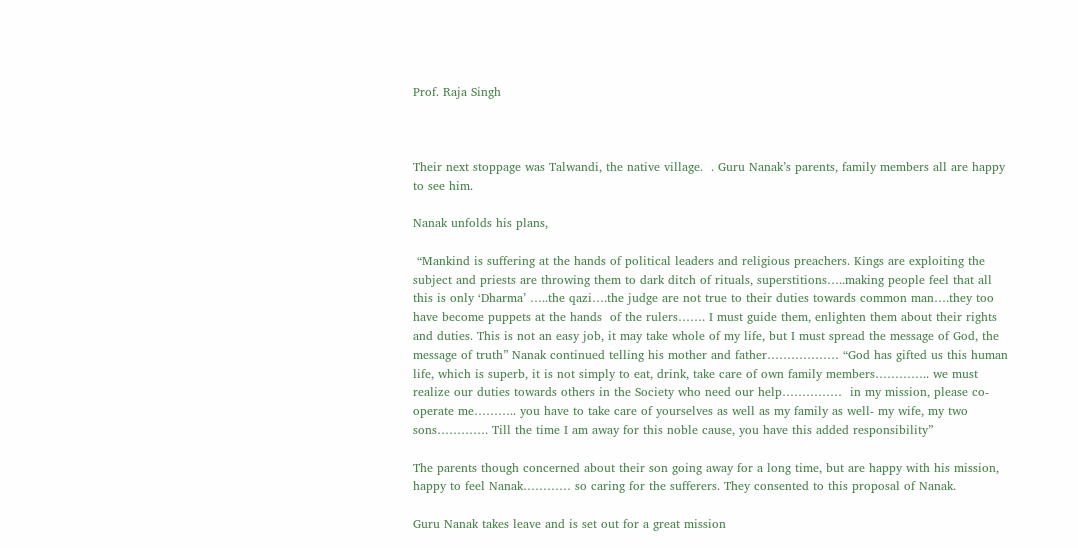Prof. Raja Singh



Their next stoppage was Talwandi, the native village.  . Guru Nanak’s parents, family members all are happy to see him.

Nanak unfolds his plans,

 “Mankind is suffering at the hands of political leaders and religious preachers. Kings are exploiting the subject and priests are throwing them to dark ditch of rituals, superstitions…..making people feel that all this is only ‘Dharma’ …..the qazi….the judge are not true to their duties towards common man….they too have become puppets at the hands  of the rulers……. I must guide them, enlighten them about their rights and duties. This is not an easy job, it may take whole of my life, but I must spread the message of God, the message of truth” Nanak continued telling his mother and father……………… “God has gifted us this human life, which is superb, it is not simply to eat, drink, take care of own family members………….. we must realize our duties towards others in the Society who need our help……………  in my mission, please co-operate me……….. you have to take care of yourselves as well as my family as well- my wife, my two sons…………. Till the time I am away for this noble cause, you have this added responsibility”

The parents though concerned about their son going away for a long time, but are happy with his mission, happy to feel Nanak………… so caring for the sufferers. They consented to this proposal of Nanak.

Guru Nanak takes leave and is set out for a great mission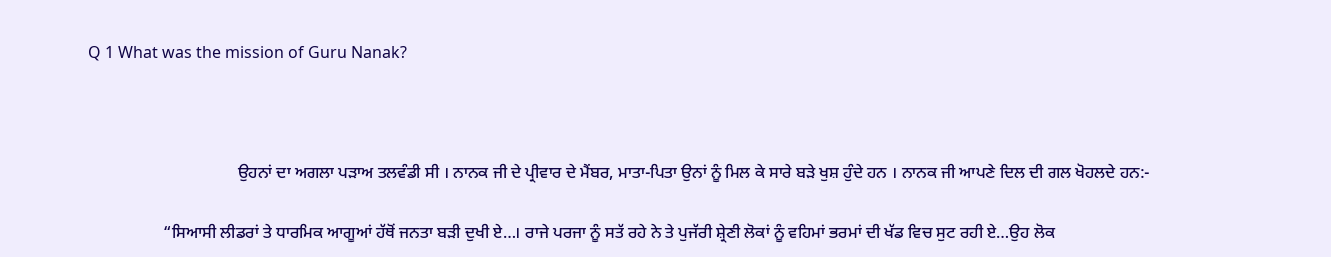Q 1 What was the mission of Guru Nanak?



                                    ਉਹਨਾਂ ਦਾ ਅਗਲਾ ਪੜਾਅ ਤਲਵੰਡੀ ਸੀ । ਨਾਨਕ ਜੀ ਦੇ ਪ੍ਰੀਵਾਰ ਦੇ ਮੈਂਬਰ, ਮਾਤਾ-ਪਿਤਾ ਉਨਾਂ ਨੂੰ ਮਿਲ ਕੇ ਸਾਰੇ ਬੜੇ ਖੁਸ਼ ਹੁੰਦੇ ਹਨ । ਨਾਨਕ ਜੀ ਆਪਣੇ ਦਿਲ ਦੀ ਗਲ ਖੋਹਲਦੇ ਹਨ:-

                  “ਸਿਆਸੀ ਲੀਡਰਾਂ ਤੇ ਧਾਰਮਿਕ ਆਗੂਆਂ ਹੱਥੋਂ ਜਨਤਾ ਬੜੀ ਦੁਖੀ ਏ…। ਰਾਜੇ ਪਰਜਾ ਨੂੰ ਸਤੱ ਰਹੇ ਨੇ ਤੇ ਪੁਜੱਰੀ ਸ਼੍ਰੇਣੀ ਲੋਕਾਂ ਨੂੰ ਵਹਿਮਾਂ ਭਰਮਾਂ ਦੀ ਖੱਡ ਵਿਚ ਸੁਟ ਰਹੀ ਏ…ਉਹ ਲੋਕ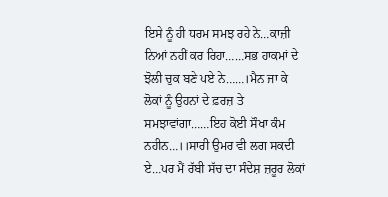ਇਸੇ ਨੂੰ ਹੀ ਧਰਮ ਸਮਝ ਰਹੇ ਨੇ…ਕਾਜ਼ੀ ਨਿਆਂ ਨਹੀਂ ਕਰ ਰਿਹਾ……ਸਭ ਹਾਕਮਾਂ ਦੇ ਝੋਲੀ ਚੁਕ ਬਣੇ ਪਏ ਨੇ……।ਮੈਨ ਜਾ ਕੇ ਲੋਕਾਂ ਨੂੰ ਉਹਨਾਂ ਦੇ ਫ਼ਰਜ਼ ਤੇ ਸਮਝਾਵਾਂਗਾ……ਇਹ ਕੋਈ ਸੌਖਾ ਕੰਮ ਨਹੀਨ…।।ਸਾਰੀ ਉਮਰ ਵੀ ਲਗ ਸਕਦੀ ਏ…ਪਰ ਮੈਂ ਰੱਬੀ ਸੱਚ ਦਾ ਸੰਦੇਸ਼ ਜ਼ਰੂਰ ਲੋਕਾਂ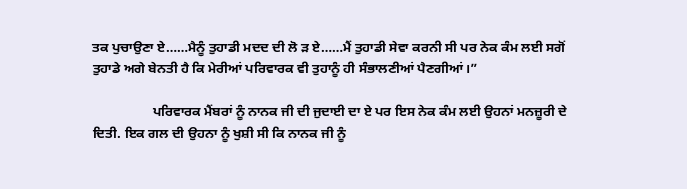ਤਕ ਪੁਚਾਉਣਾ ਏ……ਮੈਨੂੰ ਤੁਹਾਡੀ ਮਦਦ ਦੀ ਲੋ ੜ ਏ……ਮੈਂ ਤੁਹਾਡੀ ਸੇਵਾ ਕਰਨੀ ਸੀ ਪਰ ਨੇਕ ਕੰਮ ਲਈ ਸਗੋਂ ਤੁਹਾਡੇ ਅਗੇ ਬੇਨਤੀ ਹੈ ਕਿ ਮੇਰੀਆਂ ਪਰਿਵਾਰਕ ਵੀ ਤੁਹਾਨੂੰ ਹੀ ਸੰਭਾਲਣੀਆਂ ਪੈਣਗੀਆਂ।”

                  ਪਰਿਵਾਰਕ ਮੈਂਬਰਾਂ ਨੂੰ ਨਾਨਕ ਜੀ ਦੀ ਜੁਦਾਈ ਦਾ ਏ ਪਰ ਇਸ ਨੇਕ ਕੰਮ ਲਈ ਉਹਨਾਂ ਮਨਜ਼ੂਰੀ ਦੇ ਦਿਤੀ. ਇਕ ਗਲ ਦੀ ਉਹਨਾ ਨੂੰ ਖੁਸ਼ੀ ਸੀ ਕਿ ਨਾਨਕ ਜੀ ਨੂੰ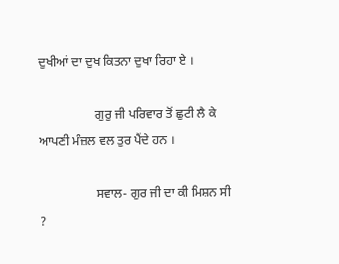ਦੁਖੀਆਂ ਦਾ ਦੁਖ ਕਿਤਨਾ ਦੁਖਾ ਰਿਹਾ ਏ ।

                  ਗੁਰੁ ਜੀ ਪਰਿਵਾਰ ਤੋਂ ਛੁਟੀ ਲੈ ਕੇ ਆਪਣੀ ਮੰਜ਼ਲ ਵਲ ਤੁਰ ਪੈਂਦੇ ਹਨ ।

                  ਸਵਾਲ- ਗੁਰ ਜੀ ਦਾ ਕੀ ਮਿਸ਼ਨ ਸੀ ?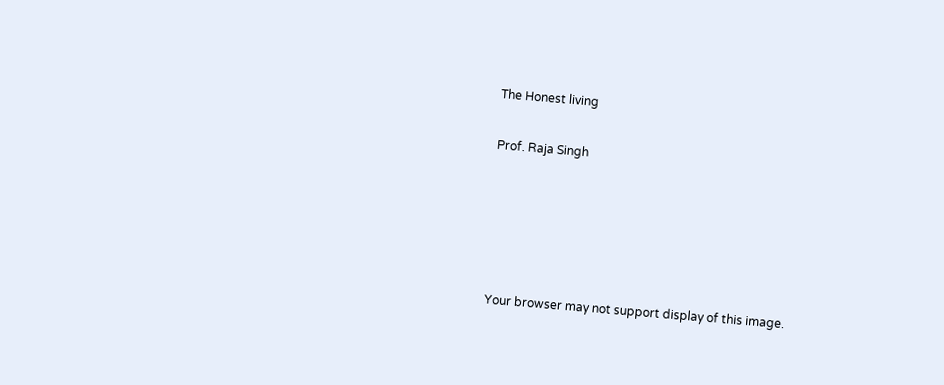The Honest living

Prof. Raja Singh





Your browser may not support display of this image.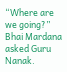“Where are we going?” Bhai Mardana asked Guru Nanak.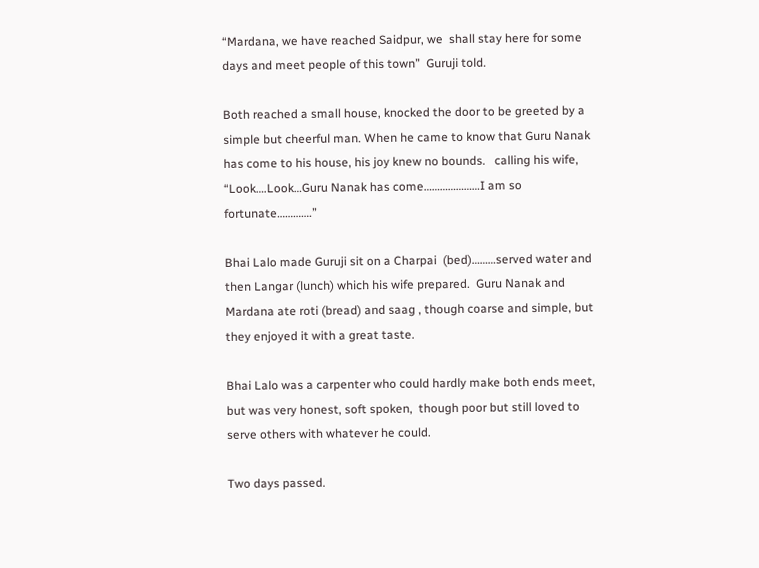“Mardana, we have reached Saidpur, we  shall stay here for some days and meet people of this town”  Guruji told.

Both reached a small house, knocked the door to be greeted by a simple but cheerful man. When he came to know that Guru Nanak has come to his house, his joy knew no bounds.   calling his wife, “Look….Look…Guru Nanak has come…………………I am so fortunate………….”

Bhai Lalo made Guruji sit on a Charpai  (bed)………served water and then Langar (lunch) which his wife prepared.  Guru Nanak and Mardana ate roti (bread) and saag , though coarse and simple, but they enjoyed it with a great taste.

Bhai Lalo was a carpenter who could hardly make both ends meet, but was very honest, soft spoken,  though poor but still loved to serve others with whatever he could.

Two days passed.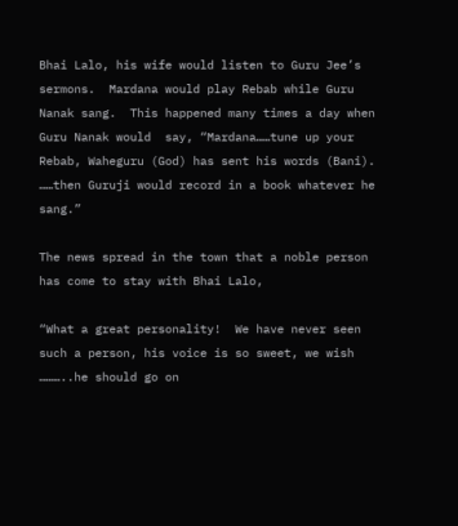Bhai Lalo, his wife would listen to Guru Jee’s sermons.  Mardana would play Rebab while Guru Nanak sang.  This happened many times a day when Guru Nanak would  say, “Mardana……tune up your Rebab, Waheguru (God) has sent his words (Bani). ……then Guruji would record in a book whatever he sang.”

The news spread in the town that a noble person has come to stay with Bhai Lalo,

“What a great personality!  We have never seen such a person, his voice is so sweet, we wish ………..he should go on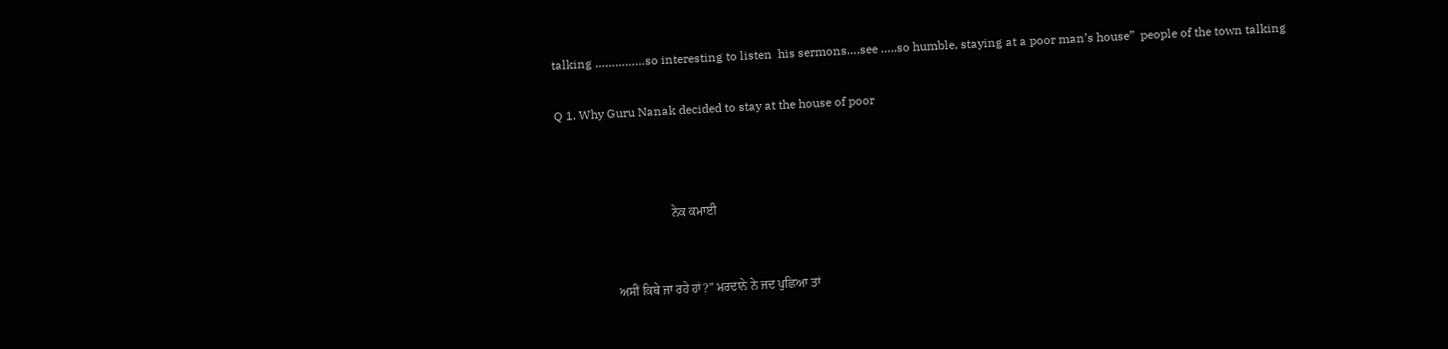talking ……………so interesting to listen  his sermons….see …..so humble, staying at a poor man’s house”  people of the town talking

Q 1. Why Guru Nanak decided to stay at the house of poor



                                    ਨੇਕ ਕਮਾਈ


                  ਅਸੀਂ ਕਿਥੇ ਜਾ ਰਹੇ ਹਾਂ?” ਮਰਦਾਨੇ ਨੇ ਜਦ ਪੁਛਿਆ ਤਾਂ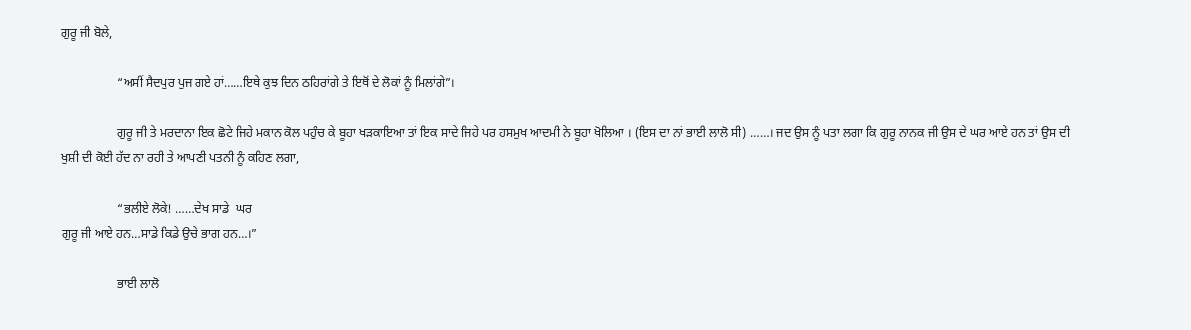ਗੁਰੂ ਜੀ ਬੋਲੇ,

                  “ਅਸੀਂ ਸੈਦਪੁਰ ਪੁਜ ਗਏ ਹਾਂ……ਇਥੇ ਕੁਝ ਦਿਨ ਠਹਿਰਾਂਗੇ ਤੇ ਇਥੋਂ ਦੇ ਲੋਕਾਂ ਨੂੰ ਮਿਲਾਂਗੇ”।

                  ਗੁਰੂ ਜੀ ਤੇ ਮਰਦਾਨਾ ਇਕ ਛੋਟੇ ਜਿਹੇ ਮਕਾਨ ਕੋਲ ਪਹੁੰਚ ਕੇ ਬੂਹਾ ਖੜਕਾਇਆ ਤਾਂ ਇਕ ਸਾਦੇ ਜਿਹੇ ਪਰ ਹਸਮੁਖ ਆਦਮੀ ਨੇ ਬੂਹਾ ਖੋਲਿਆ । (ਇਸ ਦਾ ਨਾਂ ਭਾਈ ਲਾਲੋ ਸੀ) ……। ਜਦ ਉਸ ਨੂੰ ਪਤਾ ਲਗਾ ਕਿ ਗੁਰੂ ਨਾਨਕ ਜੀ ਉਸ ਦੇ ਘਰ ਆਏ ਹਨ ਤਾਂ ਉਸ ਦੀ ਖੁਸ਼ੀ ਦੀ ਕੋਈ ਹੱਦ ਨਾ ਰਹੀ ਤੇ ਆਪਣੀ ਪਤਨੀ ਨੂੰ ਕਹਿਣ ਲਗਾ,

                  “ਭਲੀਏ ਲੋਕੇ! ……ਦੇਖ ਸਾਡੇ  ਘਰ
ਗੁਰੂ ਜੀ ਆਏ ਹਨ…ਸਾਡੇ ਕਿਡੇ ਉਚੇ ਭਾਗ ਹਨ…।”

                  ਭਾਈ ਲਾਲੋ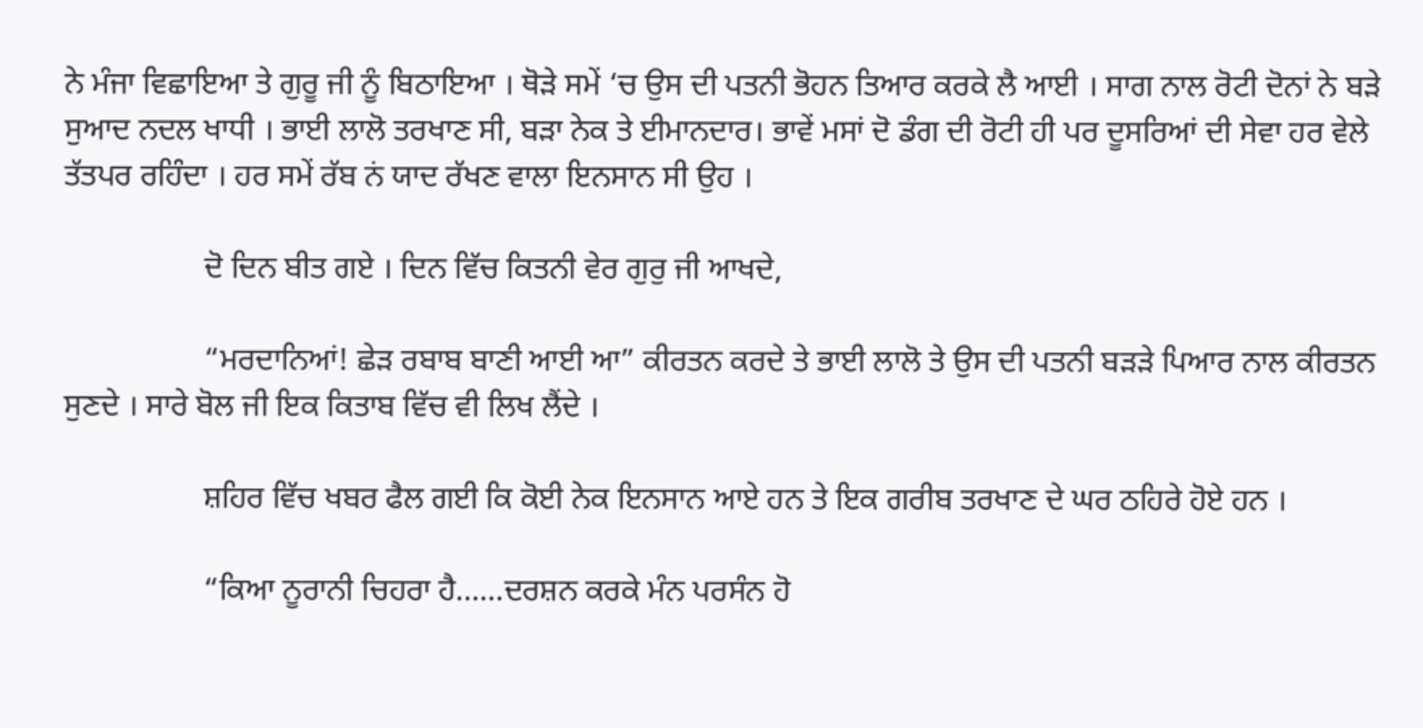ਨੇ ਮੰਜਾ ਵਿਛਾਇਆ ਤੇ ਗੁਰੂ ਜੀ ਨੂੰ ਬਿਠਾਇਆ । ਥੋੜੇ ਸਮੇਂ ‘ਚ ਉਸ ਦੀ ਪਤਨੀ ਭੋਹਨ ਤਿਆਰ ਕਰਕੇ ਲੈ ਆਈ । ਸਾਗ ਨਾਲ ਰੋਟੀ ਦੋਨਾਂ ਨੇ ਬੜੇ ਸੁਆਦ ਨਦਲ ਖਾਧੀ । ਭਾਈ ਲਾਲੋ ਤਰਖਾਣ ਸੀ, ਬੜਾ ਨੇਕ ਤੇ ਈਮਾਨਦਾਰ। ਭਾਵੇਂ ਮਸਾਂ ਦੋ ਡੰਗ ਦੀ ਰੋਟੀ ਹੀ ਪਰ ਦੂਸਰਿਆਂ ਦੀ ਸੇਵਾ ਹਰ ਵੇਲੇ ਤੱਤਪਰ ਰਹਿੰਦਾ । ਹਰ ਸਮੇਂ ਰੱਬ ਨਂ ਯਾਦ ਰੱਖਣ ਵਾਲਾ ਇਨਸਾਨ ਸੀ ਉਹ ।

                  ਦੋ ਦਿਨ ਬੀਤ ਗਏ । ਦਿਨ ਵਿੱਚ ਕਿਤਨੀ ਵੇਰ ਗੁਰੁ ਜੀ ਆਖਦੇ,

                  “ਮਰਦਾਨਿਆਂ! ਛੇੜ ਰਬਾਬ ਬਾਣੀ ਆਈ ਆ” ਕੀਰਤਨ ਕਰਦੇ ਤੇ ਭਾਈ ਲਾਲੋ ਤੇ ਉਸ ਦੀ ਪਤਨੀ ਬੜੜੇ ਪਿਆਰ ਨਾਲ ਕੀਰਤਨ ਸੁਣਦੇ । ਸਾਰੇ ਬੋਲ ਜੀ ਇਕ ਕਿਤਾਬ ਵਿੱਚ ਵੀ ਲਿਖ ਲੈਂਦੇ ।

                  ਸ਼ਹਿਰ ਵਿੱਚ ਖਬਰ ਫੈਲ ਗਈ ਕਿ ਕੋਈ ਨੇਕ ਇਨਸਾਨ ਆਏ ਹਨ ਤੇ ਇਕ ਗਰੀਬ ਤਰਖਾਣ ਦੇ ਘਰ ਠਹਿਰੇ ਹੋਏ ਹਨ ।

                  “ਕਿਆ ਨੂਰਾਨੀ ਚਿਹਰਾ ਹੈ……ਦਰਸ਼ਨ ਕਰਕੇ ਮੰਨ ਪਰਸੰਨ ਹੋ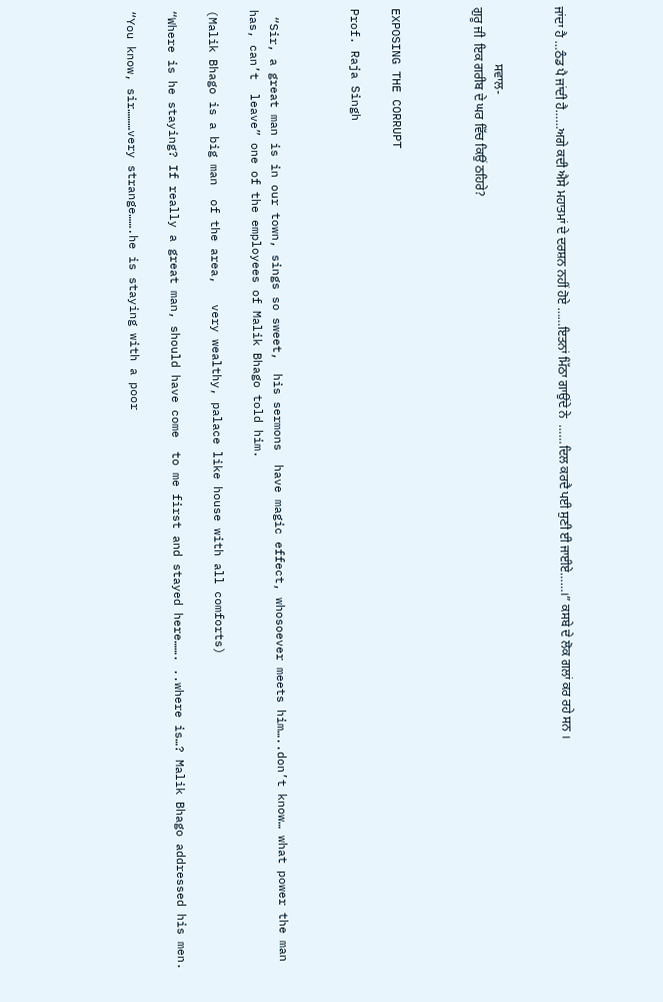ਜਾਂਦਾ ਹੈ …ਠੰਡ ਪੈ ਜਾਂਦੀ ਹੈ……ਅਗੇ ਕਦੀ ਐਸੇ ਮਹਾਤਮਾਂ ਦੇ ਦਰਸ਼ਨ ਨਹੀਂ ਹੋਏ ……ਇਤਨਾਂ ਮਿੱਠਾ ਗਾਉਂਦੇ ਨੇ  ……ਦਿਲ ਕਰਦੈ ਪਈ ਸੁਣੀ ਈ ਜਾਈਏ……।” ਕਸਬੇ ਦੇ ਲੋਕ ਗਲਾਂ ਕਰ ਰਹੇ ਸਨ ।


                  ਸਵਾਲ-
ਗੁਰੂ ਜੀ  ਇਕ ਗਰੀਬ ਦੇ ਘਰ ਵਿੱਚ ਕਿਉਂ ਠਹਿਰੇ?



EXPOSING THE CORRUPT

Prof. Raja Singh



 “Sir, a great man is in our town, sings so sweet,  his sermons  have magic effect, whosoever meets him…..don’t know… what power the man has, can’t  leave” one of the employees of Malik Bhago told him.

(Malik Bhago is a big man  of the area,   very wealthy, palace like house with all comforts)

“Where is he staying? If really a great man, should have come  to me first and stayed here……. ..where is…? Malik Bhago addressed his men.

“You know, sir………very strange…….he is staying with a poor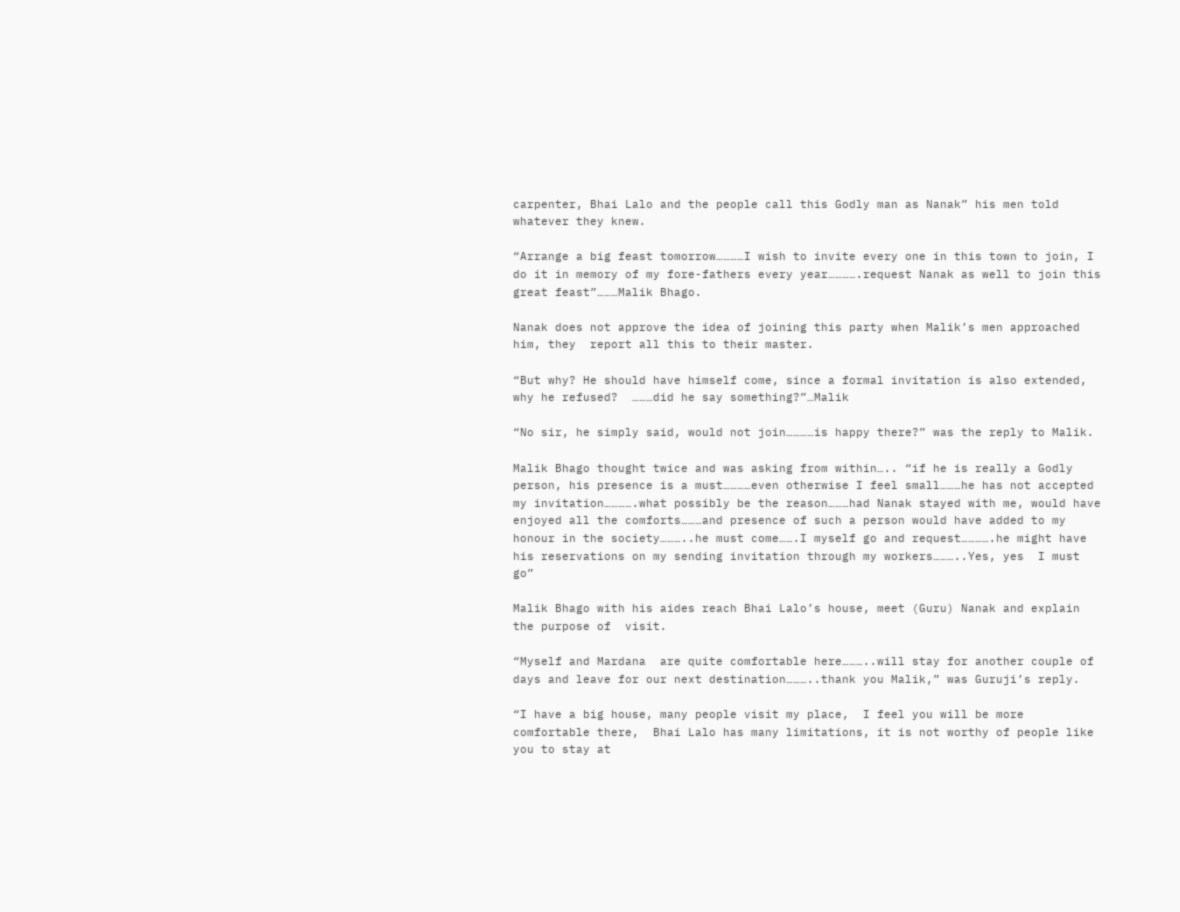carpenter, Bhai Lalo and the people call this Godly man as Nanak” his men told whatever they knew.

“Arrange a big feast tomorrow…………I wish to invite every one in this town to join, I do it in memory of my fore-fathers every year………….request Nanak as well to join this great feast”………Malik Bhago.

Nanak does not approve the idea of joining this party when Malik’s men approached him, they  report all this to their master.

“But why? He should have himself come, since a formal invitation is also extended, why he refused?  ………did he say something?”…Malik

“No sir, he simply said, would not join…………is happy there?” was the reply to Malik.

Malik Bhago thought twice and was asking from within….. “if he is really a Godly person, his presence is a must…………even otherwise I feel small………he has not accepted my invitation………….what possibly be the reason………had Nanak stayed with me, would have enjoyed all the comforts………and presence of such a person would have added to my honour in the society………..he must come…….I myself go and request………….he might have his reservations on my sending invitation through my workers………..Yes, yes  I must go”

Malik Bhago with his aides reach Bhai Lalo’s house, meet (Guru) Nanak and explain the purpose of  visit.

“Myself and Mardana  are quite comfortable here………..will stay for another couple of days and leave for our next destination………..thank you Malik,” was Guruji’s reply.

“I have a big house, many people visit my place,  I feel you will be more comfortable there,  Bhai Lalo has many limitations, it is not worthy of people like you to stay at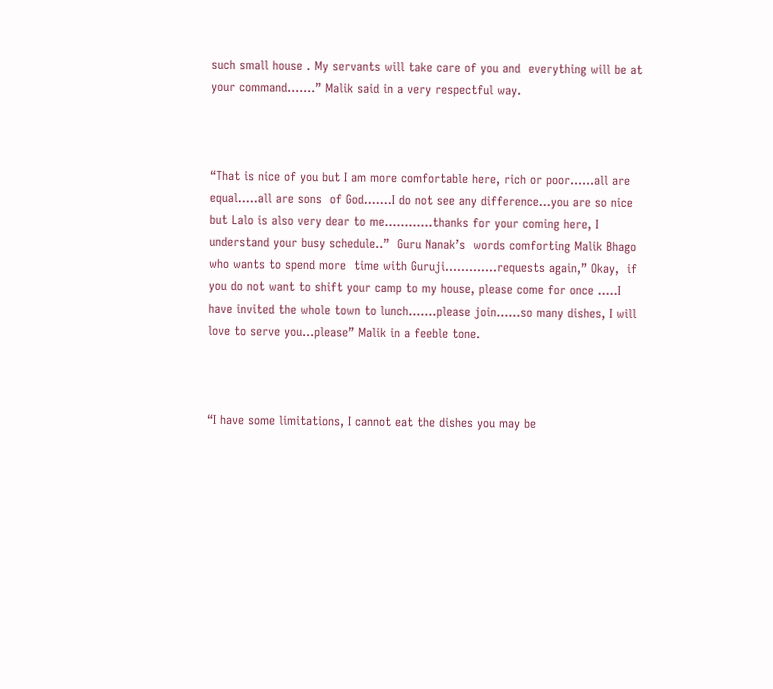such small house . My servants will take care of you and  everything will be at your command…….” Malik said in a very respectful way.



“That is nice of you but I am more comfortable here, rich or poor……all are equal…..all are sons  of God…….I do not see any difference…you are so nice but Lalo is also very dear to me…………thanks for your coming here, I understand your busy schedule..”  Guru Nanak’s  words comforting Malik Bhago who wants to spend more  time with Guruji………….requests again,” Okay,  if you do not want to shift your camp to my house, please come for once ..…I have invited the whole town to lunch…….please join……so many dishes, I will love to serve you…please” Malik in a feeble tone.



“I have some limitations, I cannot eat the dishes you may be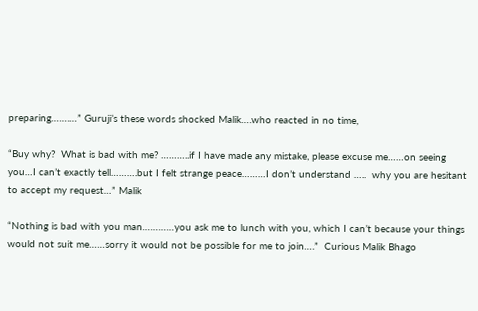preparing…….…” Guruji’s these words shocked Malik….who reacted in no time,

“Buy why?  What is bad with me? ………..if I have made any mistake, please excuse me……on seeing you…I can’t exactly tell……….but I felt strange peace………I don’t understand …..  why you are hesitant to accept my request…” Malik

“Nothing is bad with you man…………you ask me to lunch with you, which I can’t because your things would not suit me……sorry it would not be possible for me to join….”  Curious Malik Bhago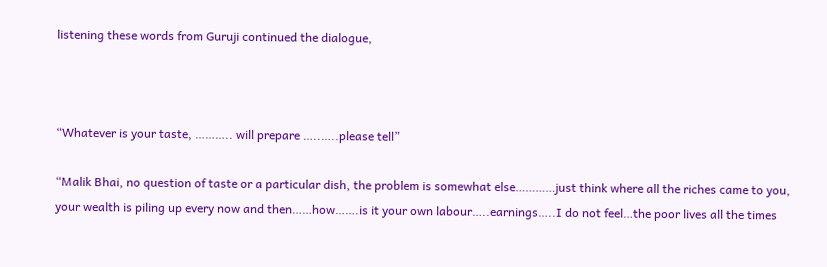listening these words from Guruji continued the dialogue,



“Whatever is your taste, ……….. will prepare …..…..please tell”

“Malik Bhai, no question of taste or a particular dish, the problem is somewhat else…………just think where all the riches came to you,  your wealth is piling up every now and then……how…….is it your own labour…..earnings…..I do not feel…the poor lives all the times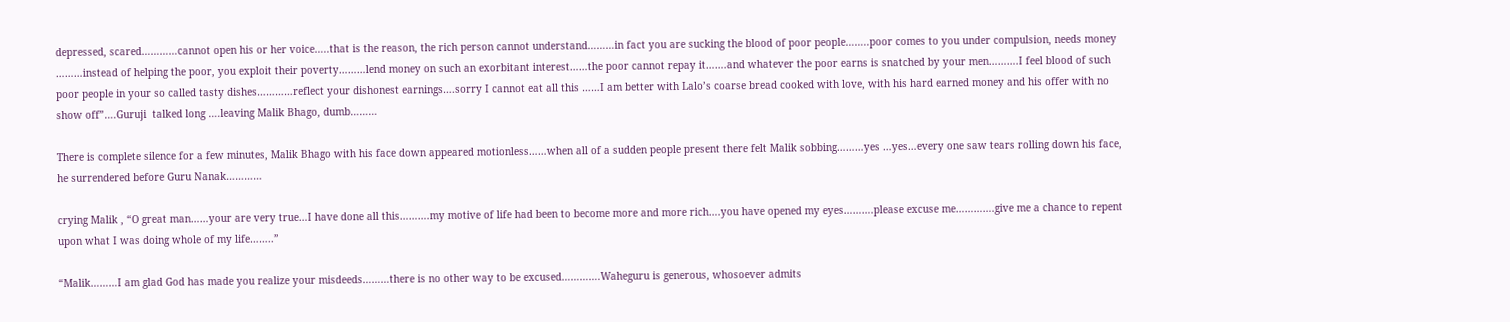depressed, scared…………cannot open his or her voice…..that is the reason, the rich person cannot understand………in fact you are sucking the blood of poor people……..poor comes to you under compulsion, needs money ………instead of helping the poor, you exploit their poverty………lend money on such an exorbitant interest……the poor cannot repay it…….and whatever the poor earns is snatched by your men……….I feel blood of such poor people in your so called tasty dishes…………reflect your dishonest earnings….sorry I cannot eat all this ……I am better with Lalo’s coarse bread cooked with love, with his hard earned money and his offer with no show off”….Guruji  talked long ….leaving Malik Bhago, dumb………

There is complete silence for a few minutes, Malik Bhago with his face down appeared motionless……when all of a sudden people present there felt Malik sobbing………yes …yes…every one saw tears rolling down his face, he surrendered before Guru Nanak…………

crying Malik , “O great man……your are very true…I have done all this……….my motive of life had been to become more and more rich….you have opened my eyes……….please excuse me………….give me a chance to repent upon what I was doing whole of my life……..”

“Malik………I am glad God has made you realize your misdeeds………there is no other way to be excused………….Waheguru is generous, whosoever admits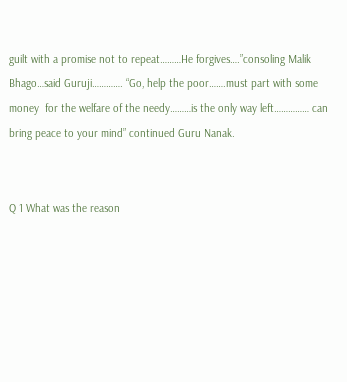guilt with a promise not to repeat………He forgives….”consoling Malik Bhago…said Guruji…………. “Go, help the poor…….must part with some money  for the welfare of the needy………is the only way left…………… can bring peace to your mind” continued Guru Nanak.


Q 1 What was the reason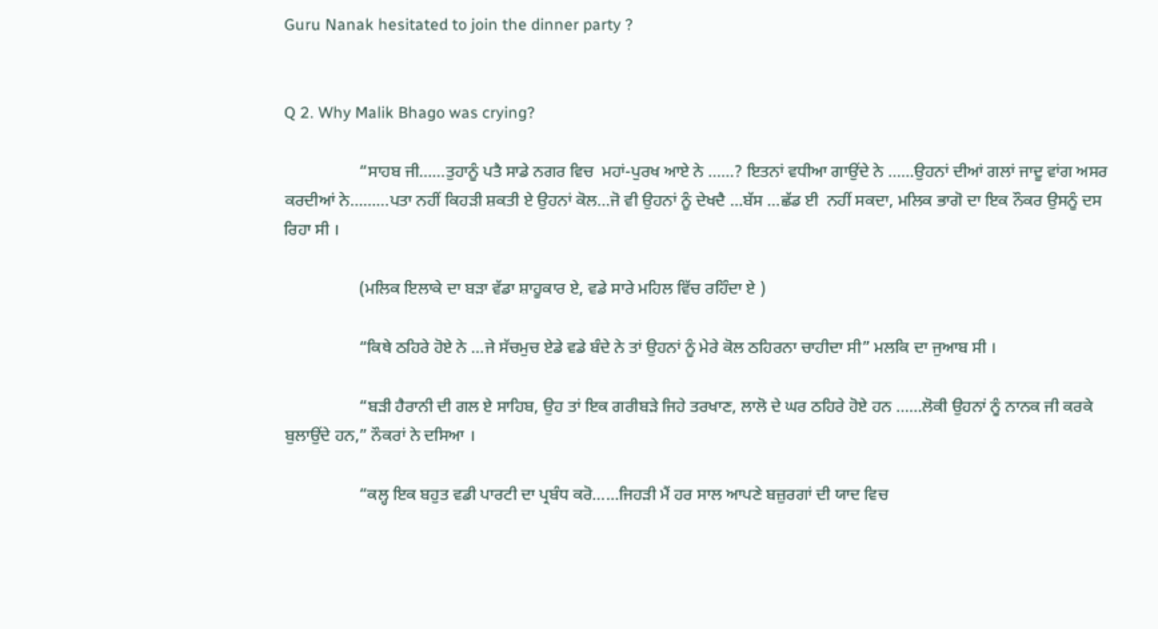Guru Nanak hesitated to join the dinner party ?


Q 2. Why Malik Bhago was crying?

                  “ਸਾਹਬ ਜੀ……ਤੁਹਾਨੂੰ ਪਤੈ ਸਾਡੇ ਨਗਰ ਵਿਚ  ਮਹਾਂ-ਪੁਰਖ ਆਏ ਨੇ ……? ਇਤਨਾਂ ਵਧੀਆ ਗਾਉਂਦੇ ਨੇ ……ਉਹਨਾਂ ਦੀਆਂ ਗਲਾਂ ਜਾਦੂ ਵਾਂਗ ਅਸਰ ਕਰਦੀਆਂ ਨੇ………ਪਤਾ ਨਹੀਂ ਕਿਹੜੀ ਸ਼ਕਤੀ ਏ ਉਹਨਾਂ ਕੋਲ…ਜੋ ਵੀ ਉਹਨਾਂ ਨੂੰ ਦੇਖਦੈ …ਬੱਸ …ਛੱਡ ਈ  ਨਹੀਂ ਸਕਦਾ, ਮਲਿਕ ਭਾਗੋ ਦਾ ਇਕ ਨੌਕਰ ਉਸਨੂੰ ਦਸ ਰਿਹਾ ਸੀ ।

                  (ਮਲਿਕ ਇਲਾਕੇ ਦਾ ਬੜਾ ਵੱਡਾ ਸ਼ਾਹੂਕਾਰ ਏ, ਵਡੇ ਸਾਰੇ ਮਹਿਲ ਵਿੱਚ ਰਹਿੰਦਾ ਏ )

                  “ਕਿਥੇ ਠਹਿਰੇ ਹੋਏ ਨੇ …ਜੇ ਸੱਚਮੁਚ ਏਡੇ ਵਡੇ ਬੰਦੇ ਨੇ ਤਾਂ ਉਹਨਾਂ ਨੂੰ ਮੇਰੇ ਕੋਲ ਠਹਿਰਨਾ ਚਾਹੀਦਾ ਸੀ” ਮਲਕਿ ਦਾ ਜੁਆਬ ਸੀ ।

                  “ਬੜੀ ਹੈਰਾਨੀ ਦੀ ਗਲ ਏ ਸਾਹਿਬ, ਉਹ ਤਾਂ ਇਕ ਗਰੀਬੜੇ ਜਿਹੇ ਤਰਖਾਣ, ਲਾਲੋ ਦੇ ਘਰ ਠਹਿਰੇ ਹੋਏ ਹਨ ……ਲੋਕੀ ਉਹਨਾਂ ਨੂੰ ਨਾਨਕ ਜੀ ਕਰਕੇ ਬੁਲਾਉਂਦੇ ਹਨ,” ਨੌਕਰਾਂ ਨੇ ਦਸਿਆ ।

                  “ਕਲ੍ਹ ਇਕ ਬਹੁਤ ਵਡੀ ਪਾਰਟੀ ਦਾ ਪ੍ਰਬੰਧ ਕਰੋ……ਜਿਹੜੀ ਮੈਂ ਹਰ ਸਾਲ ਆਪਣੇ ਬਜ਼ੁਰਗਾਂ ਦੀ ਯਾਦ ਵਿਚ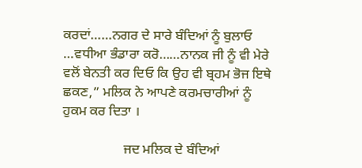ਕਰਦਾਂ……ਨਗਰ ਦੇ ਸਾਰੇ ਬੰਦਿਆਂ ਨੂੰ ਬੁਲਾਓ …ਵਧੀਆ ਭੰਡਾਰਾ ਕਰੋ……ਨਾਨਕ ਜੀ ਨੂੰ ਵੀ ਮੇਰੇ ਵਲੋਂ ਬੇਨਤੀ ਕਰ ਦਿਓ ਕਿ ਉਹ ਵੀ ਬ੍ਰਹਮ ਭੋਜ ਇਥੇ ਛਕਣ,” ਮਲਿਕ ਨੇ ਆਪਣੇ ਕਰਮਚਾਰੀਆਂ ਨੂੰ ਹੁਕਮ ਕਰ ਦਿਤਾ ।

                  ਜਦ ਮਲਿਕ ਦੇ ਬੰਦਿਆਂ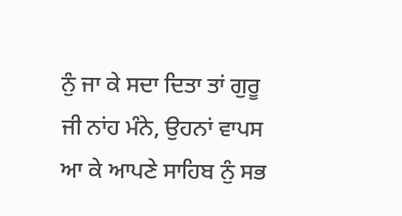ਨੁੰ ਜਾ ਕੇ ਸਦਾ ਦਿਤਾ ਤਾਂ ਗੁਰੂ ਜੀ ਨਾਂਹ ਮੰਨੇ, ਉਹਨਾਂ ਵਾਪਸ ਆ ਕੇ ਆਪਣੇ ਸਾਹਿਬ ਨੁੰ ਸਭ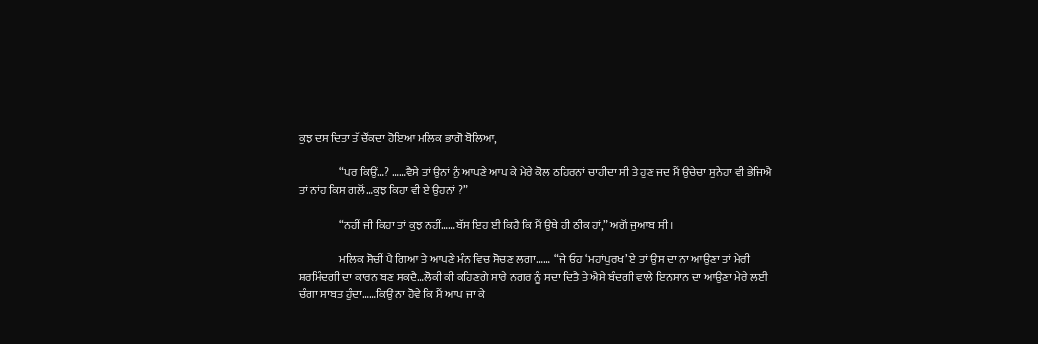ਕੁਝ ਦਸ ਦਿਤਾ ਤੱ ਚੌਂਕਦਾ ਹੋਇਆ ਮਲਿਕ ਭਾਗੋ ਬੋਲਿਆ,

                  “ਪਰ ਕਿਉਂ…? ……ਵੈਸੇ ਤਾਂ ਉਨਾਂ ਨੁੰ ਆਪਣੇ ਆਪ ਕੇ ਮੇਰੇ ਕੋਲ ਠਹਿਰਨਾਂ ਚਾਹੀਦਾ ਸੀ ਤੇ ਹੁਣ ਜਦ ਮੈਂ ਉਚੇਚਾ ਸੁਨੇਹਾ ਵੀ ਭੇਜਿਐ ਤਾਂ ਨਾਂਹ ਕਿਸ ਗਲੋਂ…ਕੁਝ ਕਿਹਾ ਵੀ ਏ ਉਹਨਾਂ ?”

                  “ਨਹੀਂ ਜੀ ਕਿਹਾ ਤਾਂ ਕੁਝ ਨਹੀਂ……ਬੱਸ ਇਹ ਈ ਕਿਹੈ ਕਿ ਮੈਂ ਉਥੇ ਹੀ ਠੀਕ ਹਾਂ,” ਅਗੋਂ ਜੁਆਬ ਸੀ ।

                  ਮਲਿਕ ਸੋਚੀਂ ਪੈ ਗਿਆ ਤੇ ਆਪਣੇ ਮੰਨ ਵਿਚ ਸੋਚਣ ਲਗਾ……  “ਜੇ ਓਹ ‘ਮਹਾਂਪੁਰਖ’ ਏ ਤਾਂ ਉਸ ਦਾ ਨਾ ਆਉਣਾ ਤਾਂ ਮੇਰੀ ਸ਼ਰਮਿੰਦਗੀ ਦਾ ਕਾਰਨ ਬਣ ਸਕਦੈ…ਲੋਕੀ ਕੀ ਕਹਿਣਗੇ ਸਾਰੇ ਨਗਰ ਨੂੰ ਸਦਾ ਦਿਤੈ ਤੇ ਐਸੇ ਬੰਦਗੀ ਵਾਲੇ ਇਨਸਾਨ ਦਾ ਆਉਣਾ ਮੇਰੇ ਲਈ ਚੰਗਾ ਸਾਬਤ ਹੁੰਦਾ……ਕਿਉਂ ਨਾ ਹੋਵੇ ਕਿ ਮੈਂ ਆਪ ਜਾ ਕੇ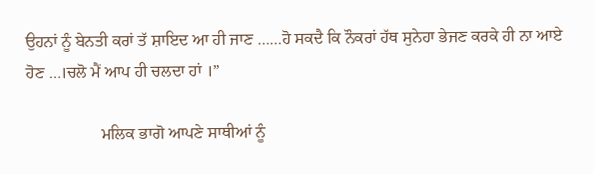ਉਹਨਾਂ ਨੂੰ ਬੇਨਤੀ ਕਰਾਂ ਤੱ ਸ਼ਾਇਦ ਆ ਹੀ ਜਾਣ ……ਹੋ ਸਕਦੈ ਕਿ ਨੌਕਰਾਂ ਹੱਥ ਸੁਨੇਹਾ ਭੇਜਣ ਕਰਕੇ ਹੀ ਨਾ ਆਏ ਹੋਣ …।ਚਲੋ ਮੈਂ ਆਪ ਹੀ ਚਲਦਾ ਹਾਂ ।”

                  ਮਲਿਕ ਭਾਗੋ ਆਪਣੇ ਸਾਥੀਆਂ ਨੂੰ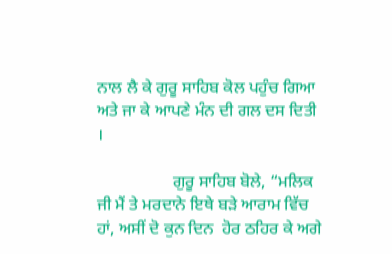ਨਾਲ ਲੈ ਕੇ ਗੁਰੂ ਸਾਹਿਬ ਕੋਲ ਪਹੁੰਚ ਗਿਆ ਅਤੇ ਜਾ ਕੇ ਆਪਣੇ ਮੰਨ ਦੀ ਗਲ ਦਸ ਦਿਤੀ ।

                  ਗੁਰੂ ਸਾਹਿਬ ਬੋਲੇ, “ਮਲਿਕ ਜੀ ਮੈਂ ਤੇ ਮਰਦਾਨੇ ਇਥੇ ਬੜੇ ਆਰਾਮ ਵਿੱਚ ਹਾਂ, ਅਸੀਂ ਦੋ ਕੁਨ ਦਿਨ  ਹੋਰ ਠਹਿਰ ਕੇ ਅਗੇ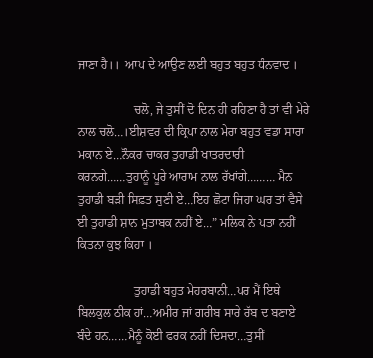ਜਾਣਾ ਹੈ।।  ਆਪ ਦੇ ਆਉਣ ਲਈ ਬਹੁਤ ਬਹੁਤ ਧੰਨਵਾਦ ।

                  ਚਲੋ, ਜੇ ਤੁਸੀਂ ਦੋ ਦਿਨ ਹੀ ਰਹਿਣਾ ਹੈ ਤਾਂ ਵੀ ਮੇਰੇ ਨਾਲ ਚਲੋ…।ਈਸ਼ਵਰ ਦੀ ਕ੍ਰਿਪਾ ਨਾਲ ਮੇਰਾ ਬਹੁਤ ਵਡਾ ਸਾਰਾ ਮਕਾਨ ਏ…ਨੌਕਰ ਚਾਕਰ ਤੁਹਾਡੀ ਖਾਤਰਦਾਰੀ ਕਰਨਗੇ……ਤੁਹਾਨੂੰ ਪੂਰੇ ਆਰਾਮ ਨਾਲ ਰੱਖਾਂਗੇ……… ਮੈਨ ਤੁਹਾਡੀ ਬੜੀ ਸਿਫ਼ਤ ਸੁਣੀ ਏ…ਇਹ ਛੋਟਾ ਜਿਹਾ ਘਰ ਤਾਂ ਵੈਸੇ ਈ ਤੁਹਾਡੀ ਸ਼ਾਨ ਮੁਤਾਬਕ ਨਹੀਂ ਏ…” ਮਲਿਕ ਨੇ ਪਤਾ ਨਹੀਂ ਕਿਤਨਾ ਕੁਝ ਕਿਹਾ ।

                  ਤੁਹਾਡੀ ਬਹੁਤ ਮੇਹਰਬਾਨੀ…ਪਰ ਮੈਂ ਇਥੇ ਬਿਲਕੁਲ ਠੀਕ ਹਾਂ…ਅਮੀਰ ਜਾਂ ਗਰੀਬ ਸਾਰੇ ਰੱਬ ਦ ਬਣਾਏ ਬੰਦੇ ਹਨ……ਮੈਨੂੰ ਕੋਈ ਫਰਕ ਨਹੀਂ ਦਿਸਦਾ…ਤੁਸੀਂ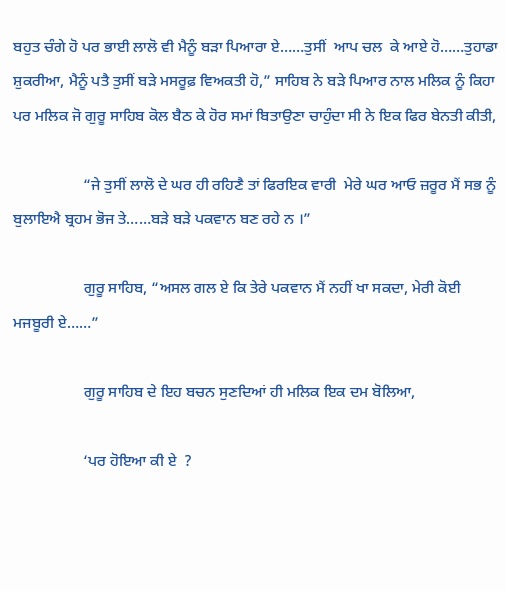ਬਹੁਤ ਚੰਗੇ ਹੋ ਪਰ ਭਾਈ ਲਾਲੋ ਵੀ ਮੈਨੂੰ ਬੜਾ ਪਿਆਰਾ ਏ……ਤੁਸੀਂ  ਆਪ ਚਲ  ਕੇ ਆਏ ਹੋ……ਤੁਹਾਡਾ ਸ਼ੁਕਰੀਆ, ਮੈਨੂੰ ਪਤੈ ਤੁਸੀਂ ਬੜੇ ਮਸਰੂਫ਼ ਵਿਅਕਤੀ ਹੋ,” ਸਾਹਿਬ ਨੇ ਬੜੇ ਪਿਆਰ ਨਾਲ ਮਲਿਕ ਨੂੰ ਕਿਹਾ ਪਰ ਮਲਿਕ ਜੋ ਗੁਰੂ ਸਾਹਿਬ ਕੋਲ ਬੈਠ ਕੇ ਹੋਰ ਸਮਾਂ ਬਿਤਾਉਣਾ ਚਾਹੁੰਦਾ ਸੀ ਨੇ ਇਕ ਫਿਰ ਬੇਨਤੀ ਕੀਤੀ,

                  “ਜੇ ਤੁਸੀਂ ਲਾਲੋ ਦੇ ਘਰ ਹੀ ਰਹਿਣੈ ਤਾਂ ਫਿਰਇਕ ਵਾਰੀ  ਮੇਰੇ ਘਰ ਆਓ ਜ਼ਰੂਰ ਮੈਂ ਸਭ ਨੂੰ ਬੁਲਾਇਐ ਬ੍ਰਹਮ ਭੋਜ ਤੇ……ਬੜੇ ਬੜੇ ਪਕਵਾਨ ਬਣ ਰਹੇ ਨ ।”

                  ਗੁਰੂ ਸਾਹਿਬ, “ਅਸਲ ਗਲ ਏ ਕਿ ਤੇਰੇ ਪਕਵਾਨ ਮੈਂ ਨਹੀਂ ਖਾ ਸਕਦਾ, ਮੇਰੀ ਕੋਈ ਮਜਬੂਰੀ ਏ……”

                  ਗੁਰੂ ਸਾਹਿਬ ਦੇ ਇਹ ਬਚਨ ਸੁਣਦਿਆਂ ਹੀ ਮਲਿਕ ਇਕ ਦਮ ਬੋਲਿਆ,

                  ‘ਪਰ ਹੋਇਆ ਕੀ ਏ  ?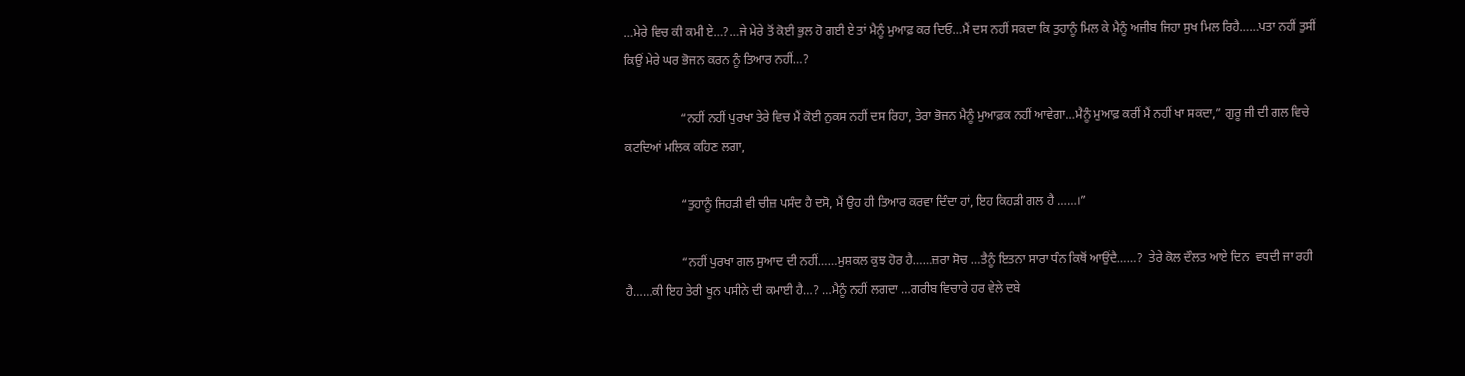…ਮੇਰੇ ਵਿਚ ਕੀ ਕਮੀ ਏ…?…ਜੇ ਮੇਰੇ ਤੋਂ ਕੋਈ ਭੁਲ ਹੋ ਗਈ ਏ ਤਾਂ ਮੈਨੂੰ ਮੁਆਫ਼ ਕਰ ਦਿਓ…ਮੈਂ ਦਸ ਨਹੀਂ ਸਕਦਾ ਕਿ ਤੁਹਾਨੂੰ ਮਿਲ ਕੇ ਮੈਨੂੰ ਅਜੀਬ ਜਿਹਾ ਸੁਖ ਮਿਲ ਰਿਹੈ……ਪਤਾ ਨਹੀਂ ਤੁਸੀਂ ਕਿਉਂ ਮੇਰੇ ਘਰ ਭੋਜਨ ਕਰਨ ਨੂੰ ਤਿਆਰ ਨਹੀਂ…?

                  “ਨਹੀਂ ਨਹੀਂ ਪੁਰਖਾ ਤੇਰੇ ਵਿਚ ਮੈਂ ਕੋਈ ਨੁਕਸ ਨਹੀਂ ਦਸ ਰਿਹਾ, ਤੇਰਾ ਭੋਜਨ ਮੈਨੂੰ ਮੁਆਫ਼ਕ ਨਹੀਂ ਆਵੇਗਾ…ਮੈਨੂੰ ਮੁਆਫ਼ ਕਰੀਂ ਮੈਂ ਨਹੀਂ ਖਾ ਸਕਦਾ,” ਗੁਰੂ ਜੀ ਦੀ ਗਲ ਵਿਚੇ ਕਟਦਿਆਂ ਮਲਿਕ ਕਹਿਣ ਲਗਾ,

                  “ਤੁਹਾਨੂੰ ਜਿਹੜੀ ਵੀ ਚੀਜ਼ ਪਸੰਦ ਹੈ ਦਸੋ, ਮੈਂ ਉਹ ਹੀ ਤਿਆਰ ਕਰਵਾ ਦਿੰਦਾ ਹਾਂ, ਇਹ ਕਿਹੜੀ ਗਲ ਹੈ ……।”

                  “ਨਹੀਂ ਪੁਰਖਾ ਗਲ ਸੁਆਦ ਦੀ ਨਹੀਂ……ਮੁਸ਼ਕਲ ਕੁਝ ਹੋਰ ਹੈ……ਜ਼ਰਾ ਸੋਚ …ਤੈਨੂੰ ਇਤਨਾ ਸਾਰਾ ਧੰਨ ਕਿਥੋਂ ਆਉਂਦੈ……?  ਤੇਰੇ ਕੋਲ ਦੌਲਤ ਆਏ ਦਿਨ  ਵਧਦੀ ਜਾ ਰਹੀ ਹੈ……ਕੀ ਇਹ ਤੇਰੀ ਖੂਨ ਪਸੀਨੇ ਦੀ ਕਮਾਈ ਹੈ…? …ਮੈਨੂੰ ਨਹੀਂ ਲਗਦਾ …ਗਰੀਬ ਵਿਚਾਰੇ ਹਰ ਵੇਲੇ ਦਬੇ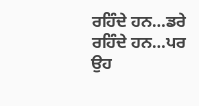ਰਹਿੰਦੇ ਹਨ…ਡਰੇ ਰਹਿੰਦੇ ਹਨ…ਪਰ ਉਹ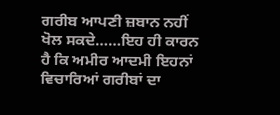ਗਰੀਬ ਆਪਣੀ ਜ਼ਬਾਨ ਨਹੀਂ ਖੋਲ ਸਕਦੇ……ਇਹ ਹੀ ਕਾਰਨ ਹੈ ਕਿ ਅਮੀਰ ਆਦਮੀ ਇਹਨਾਂ ਵਿਚਾਰਿਆਂ ਗਰੀਬਾਂ ਦਾ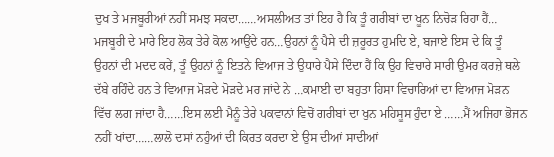ਦੁਖ ਤੇ ਮਜਬੂਰੀਆਂ ਨਹੀਂ ਸਮਝ ਸਕਦਾ……ਅਸਲੀਅਤ ਤਾਂ ਇਹ ਹੈ ਕਿ ਤੂੰ ਗਰੀਬਾਂ ਦਾ ਖੂਨ ਨਿਚੋੜ ਰਿਹਾ ਹੈਂ… ਮਜਬੂਰੀ ਦੇ ਮਾਰੇ ਇਹ ਲੋਕ ਤੇਰੇ ਕੋਲ ਆਉਂਦੇ ਹਨ…ਉਹਨਾਂ ਨੂੰ ਪੈਸੇ ਦੀ ਜ਼ਰੂਰਤ ਹੁਮਦਿ ਏ, ਬਜਾਏ ਇਸ ਦੇ ਕਿ ਤੂੰ ਉਹਨਾਂ ਦੀ ਮਦਦ ਕਰੇਂ, ਤੂੰ ਉਹਨਾਂ ਨੂੰ ਇਤਨੇ ਵਿਆਜ ਤੇ ਉਧਾਰੇ ਪੈਸੇ ਦਿੰਦਾ ਹੈਂ ਕਿ ਉਹ ਵਿਚਾਰੇ ਸਾਰੀ ਉਮਰ ਕਰਜ਼ੇ ਥਲੇ ਦੱਬੇ ਰਹਿੰਦੇ ਹਨ ਤੇ ਵਿਆਜ ਮੋੜਦੇ ਮੋੜਦੇ ਮਰ ਜਾਂਦੇ ਨੇ …ਕਮਾਈ ਦਾ ਬਹੁਤਾ ਹਿਸਾ ਵਿਚਾਰਿਆਂ ਦਾ ਵਿਆਜ ਮੋੜਨ ਵਿੱਚ ਲਗ ਜਾਂਦਾ ਹੈ……ਇਸ ਲਈ ਮੈਨੂੰ ਤੇਰੇ ਪਕਵਾਨਾਂ ਵਿਚੋਂ ਗਰੀਬਾਂ ਦਾ ਖੁਨ ਮਹਿਸੂਸ ਹੁੰਦਾ ਏ ……ਮੈਂ ਅਜਿਹਾ ਭੋਜਨ ਨਹੀਂ ਖਾਂਦਾ……ਲਾਲੋ ਦਸਾਂ ਨਹੁੰਆਂ ਦੀ ਕਿਰਤ ਕਰਦਾ ਏ ਉਸ ਦੀਆਂ ਸਾਦੀਆਂ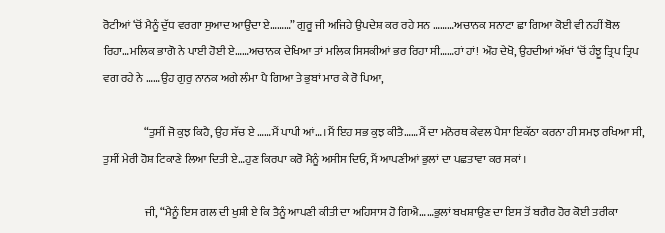ਰੋਟੀਆਂ ‘ਚੋਂ ਮੈਨੂੰ ਦੁੱਧ ਵਰਗਾ ਸੁਆਦ ਆਉਂਦਾ ਏ………” ਗੁਰੂ ਜੀ ਅਜਿਹੇ ਉਪਦੇਸ਼ ਕਰ ਰਹੇ ਸਨ ………ਅਚਾਨਕ ਸਨਾਟਾ ਛਾ ਗਿਆ ਕੋਈ ਵੀ ਨਹੀਂ ਬੋਲ ਰਿਹਾ…ਮਲਿਕ ਭਾਗੋ ਨੇ ਪਾਈ ਹੋਈ ਏ……ਅਚਾਨਕ ਦੇਖਿਆ ਤਾਂ ਮਲਿਕ ਸਿਸਕੀਆਂ ਭਰ ਰਿਹਾ ਸੀ……ਹਾਂ ਹਾਂ! ਔਹ ਦੇਖੋ, ਉਹਦੀਆਂ ਅੱਖਾਂ ‘ਚੋਂ ਹੰਝੂ ਤ੍ਰਿਪ ਤ੍ਰਿਪ ਵਗ ਰਹੇ ਨੇ ……ਉਹ ਗੁਰੁ ਨਾਨਕ ਅਗੇ ਲੰਮਾ ਪੈ ਗਿਆ ਤੇ ਭੁਬਾਂ ਮਾਰ ਕੇ ਰੋ ਪਿਆ,

                  “ਤੁਸੀਂ ਜੋ ਕੁਝ ਕਿਹੈ, ਉਹ ਸੱਚ ਏ ……ਮੈਂ ਪਾਪੀ ਆਂ…।ਮੈਂ ਇਹ ਸਭ ਕੁਝ ਕੀਤੈ……ਮੈਂ ਦਾ ਮਨੋਰਥ ਕੇਵਲ ਪੈਸਾ ਇਕੱਠਾ ਕਰਨਾ ਹੀ ਸਮਝ ਰਖਿਆ ਸੀ, ਤੁਸੀਂ ਮੇਰੀ ਹੋਸ਼ ਟਿਕਾਣੇ ਲਿਆ ਦਿਤੀ ਏ…ਹੁਣ ਕਿਰਪਾ ਕਰੋ ਮੈਨੂੰ ਅਸੀਸ ਦਿਓ, ਮੈਂ ਆਪਣੀਆਂ ਭੁਲਾਂ ਦਾ ਪਛਤਾਵਾ ਕਰ ਸਕਾਂ ।

                  ਜੀ, “ਮੈਨੂੰ ਇਸ ਗਲ ਦੀ ਖੁਸ਼ੀ ਏ ਕਿ ਤੈਨੂੰ ਆਪਣੀ ਕੀਤੀ ਦਾ ਅਹਿਸਾਸ ਹੋ ਗਿਐ……ਭੁਲਾਂ ਬਖਸ਼ਾਉਣ ਦਾ ਇਸ ਤੋਂ ਬਗੈਰ ਹੋਰ ਕੋਈ ਤਰੀਕਾ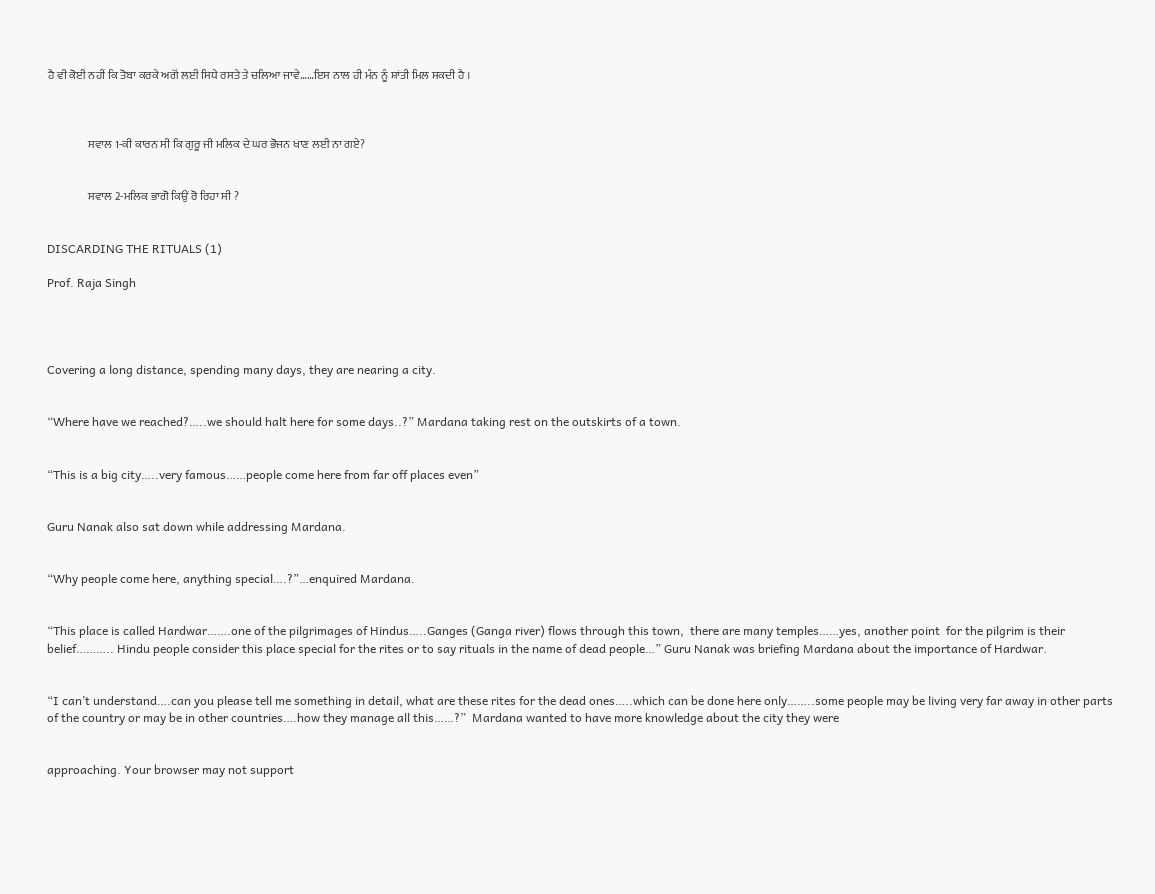ਹੈ ਵੀ ਕੋਈ ਨਹੀਂ ਕਿ ਤੋਬਾ ਕਰਕੇ ਅਗੋਂ ਲਈ ਸਿਧੇ ਰਸਤੇ ਤੇ ਚਲਿਆ ਜਾਵੇ……ਇਸ ਨਾਲ ਹੀ ਮੰਨ ਨੂੰ ਸ਼ਾਂਤੀ ਮਿਲ ਸਕਦੀ ਹੈ ।



                  ਸਵਾਲ 1-ਕੀ ਕਾਰਨ ਸੀ ਕਿ ਗੁਰੂ ਜੀ ਮਲਿਕ ਦੇ ਘਰ ਭੋਜਨ ਖਾਣ ਲਈ ਨਾ ਗਏ?


                  ਸਵਾਲ 2-ਮਲਿਕ ਭਾਗੋ ਕਿਉਂ ਰੋ ਰਿਹਾ ਸੀ ?


DISCARDING THE RITUALS (1)

Prof. Raja Singh




Covering a long distance, spending many days, they are nearing a city.


“Where have we reached?…..we should halt here for some days..?” Mardana taking rest on the outskirts of a town.


“This is a big city…..very famous……people come here from far off places even”


Guru Nanak also sat down while addressing Mardana.


“Why people come here, anything special….?”…enquired Mardana.


“This place is called Hardwar…….one of the pilgrimages of Hindus…..Ganges (Ganga river) flows through this town,  there are many temples……yes, another point  for the pilgrim is their belief……….. Hindu people consider this place special for the rites or to say rituals in the name of dead people…” Guru Nanak was briefing Mardana about the importance of Hardwar.


“I can’t understand….can you please tell me something in detail, what are these rites for the dead ones…..which can be done here only……..some people may be living very far away in other parts of the country or may be in other countries….how they manage all this……?”  Mardana wanted to have more knowledge about the city they were


approaching. Your browser may not support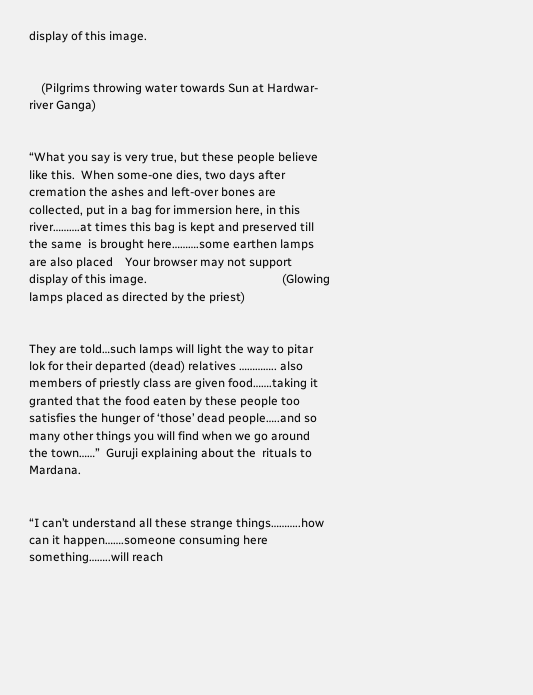display of this image.


    (Pilgrims throwing water towards Sun at Hardwar-river Ganga)


“What you say is very true, but these people believe like this.  When some-one dies, two days after cremation the ashes and left-over bones are collected, put in a bag for immersion here, in this river……….at times this bag is kept and preserved till the same  is brought here……….some earthen lamps are also placed    Your browser may not support display of this image.                                             (Glowing lamps placed as directed by the priest)


They are told…such lamps will light the way to pitar lok for their departed (dead) relatives ………….. also members of priestly class are given food…….taking it granted that the food eaten by these people too satisfies the hunger of ‘those’ dead people…..and so many other things you will find when we go around the town……”  Guruji explaining about the  rituals to Mardana.


“I can’t understand all these strange things………..how can it happen…….someone consuming here something……..will reach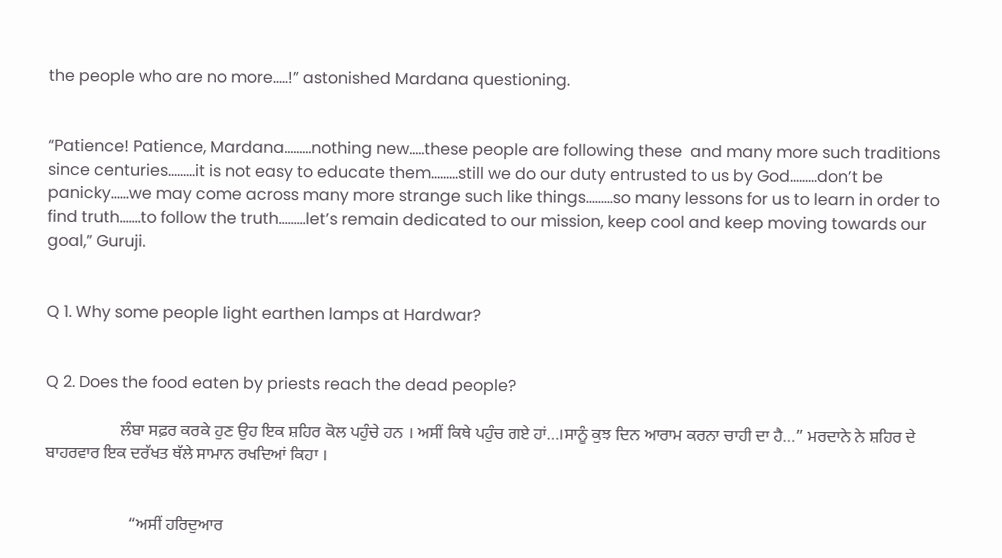the people who are no more…..!” astonished Mardana questioning.


“Patience! Patience, Mardana………nothing new…..these people are following these  and many more such traditions since centuries………it is not easy to educate them………still we do our duty entrusted to us by God………don’t be panicky……we may come across many more strange such like things………so many lessons for us to learn in order to find truth…….to follow the truth………let’s remain dedicated to our mission, keep cool and keep moving towards our goal,” Guruji.


Q 1. Why some people light earthen lamps at Hardwar?


Q 2. Does the food eaten by priests reach the dead people?

                  ਲੰਬਾ ਸਫ਼ਰ ਕਰਕੇ ਹੁਣ ਉਹ ਇਕ ਸ਼ਹਿਰ ਕੋਲ ਪਹੁੰਚੇ ਹਨ । ਅਸੀਂ ਕਿਥੇ ਪਹੁੰਚ ਗਏ ਹਾਂ…।ਸਾਨੂੰ ਕੁਝ ਦਿਨ ਆਰਾਮ ਕਰਨਾ ਚਾਹੀ ਦਾ ਹੈ…” ਮਰਦਾਨੇ ਨੇ ਸ਼ਹਿਰ ਦੇ ਬਾਹਰਵਾਰ ਇਕ ਦਰੱਖਤ ਥੱਲੇ ਸਾਮਾਨ ਰਖਦਿਆਂ ਕਿਹਾ ।


                    “ਅਸੀਂ ਹਰਿਦੁਆਰ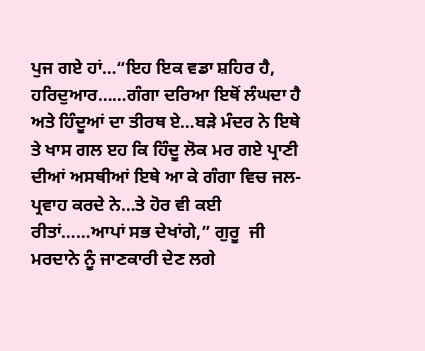ਪੁਜ ਗਏ ਹਾਂ…“ਇਹ ਇਕ ਵਡਾ ਸ਼ਹਿਰ ਹੈ, ਹਰਿਦੁਆਰ……ਗੰਗਾ ਦਰਿਆ ਇਥੋਂ ਲੰਘਦਾ ਹੈ ਅਤੇ ਹਿੰਦੂਆਂ ਦਾ ਤੀਰਥ ਏ…ਬੜੇ ਮੰਦਰ ਨੇ ਇਥੇ ਤੇ ਖਾਸ ਗਲ ੲਹ ਕਿ ਹਿੰਦੂ ਲੋਕ ਮਰ ਗਏ ਪ੍ਰਾਣੀ ਦੀਆਂ ਅਸਥੀਆਂ ਇਥੇ ਆ ਕੇ ਗੰਗਾ ਵਿਚ ਜਲ-ਪ੍ਰਵਾਹ ਕਰਦੇ ਨੇ…ਤੇ ਹੋਰ ਵੀ ਕਈ ਰੀਤਾਂ……ਆਪਾਂ ਸਭ ਦੇਖਾਂਗੇ,” ਗੁਰੂ  ਜੀ ਮਰਦਾਨੇ ਨੂੰ ਜਾਣਕਾਰੀ ਦੇਣ ਲਗੇ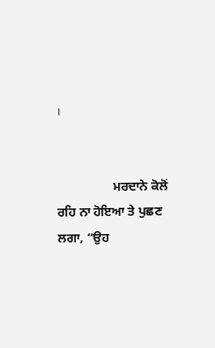।


                  ਮਰਦਾਨੇ ਕੋਲੋਂ ਰਹਿ ਨਾ ਹੋਇਆ ਤੇ ਪੁਛਣ ਲਗਾ, “ਉਹ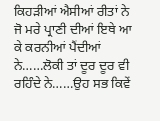ਕਿਹੜੀਆਂ ਐਸੀਆਂ ਰੀਤਾਂ ਨੇ ਜੋ ਮਰੇ ਪ੍ਰਾਣੀ ਦੀਆਂ ਇਥੇ ਆ ਕੇ ਕਰਨੀਆਂ ਪੈਂਦੀਆਂ ਨੇ……ਲੋਕੀ ਤਾਂ ਦੂਰ ਦੂਰ ਵੀ ਰਹਿੰਦੇ ਨੇ……ਉਹ ਸਭ ਕਿਵੇਂ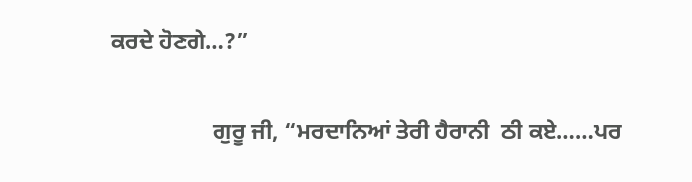ਕਰਦੇ ਹੋਣਗੇ…?”


                  ਗੁਰੂ ਜੀ, “ਮਰਦਾਨਿਆਂ ਤੇਰੀ ਹੈਰਾਨੀ  ਠੀ ਕਏ……ਪਰ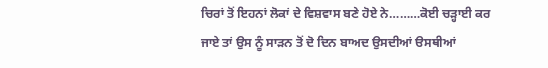ਚਿਰਾਂ ਤੋਂ ਇਹਨਾਂ ਲੋਕਾਂ ਦੇ ਵਿਸ਼ਵਾਸ ਬਣੇ ਹੋਏ ਨੇ………ਕੋਈ ਚੜ੍ਹਾਈ ਕਰ ਜਾਏ ਤਾਂ ਉਸ ਨੂੰ ਸਾੜਨ ਤੋਂ ਦੋ ਦਿਨ ਬਾਅਦ ਉਸਦੀਆਂ ੳਸਥੀਆਂ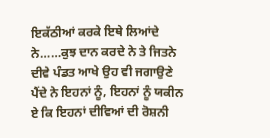ਇਕੱਠੀਆਂ ਕਰਕੇ ਇਥੇ ਲਿਆਂਦੇ ਨੇ……ਕੁਝ ਦਾਨ ਕਰਦੇ ਨੇ ਤੇ ਜਿਤਨੇ ਦੀਵੇ ਪੰਡਤ ਆਖੇ ਉਹ ਵੀ ਜਗਾਉਣੇ ਪੈਂਦੇ ਨੇ ਇਹਨਾਂ ਨੂੰ, ਇਹਨਾਂ ਨੂੰ ਯਕੀਨ ਏ ਕਿ ਇਹਨਾਂ ਦੀਵਿਆਂ ਦੀ ਰੋਸ਼ਨੀ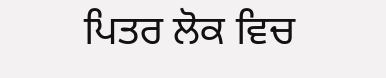ਪਿਤਰ ਲੋਕ ਵਿਚ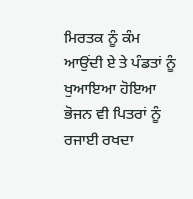ਮਿਰਤਕ ਨੂੰ ਕੰਮ ਆਉਂਦੀ ਏ ਤੇ ਪੰਡਤਾਂ ਨੂੰ  ਖੁਆਇਆ ਹੋਇਆ ਭੋਜਨ ਵੀ ਪਿਤਰਾਂ ਨੂੰ ਰਜਾਈ ਰਖਦਾ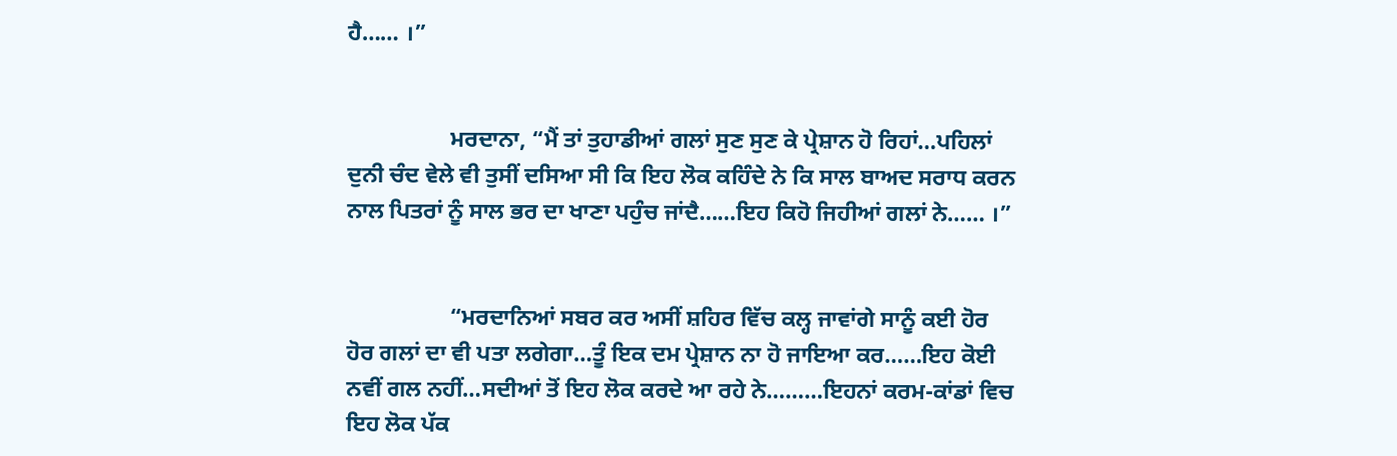ਹੈ…… ।”


                  ਮਰਦਾਨਾ, “ਮੈਂ ਤਾਂ ਤੁਹਾਡੀਆਂ ਗਲਾਂ ਸੁਣ ਸੁਣ ਕੇ ਪ੍ਰੇਸ਼ਾਨ ਹੋ ਰਿਹਾਂ…ਪਹਿਲਾਂ ਦੁਨੀ ਚੰਦ ਵੇਲੇ ਵੀ ਤੁਸੀਂ ਦਸਿਆ ਸੀ ਕਿ ਇਹ ਲੋਕ ਕਹਿੰਦੇ ਨੇ ਕਿ ਸਾਲ ਬਾਅਦ ਸਰਾਧ ਕਰਨ ਨਾਲ ਪਿਤਰਾਂ ਨੂੰ ਸਾਲ ਭਰ ਦਾ ਖਾਣਾ ਪਹੁੰਚ ਜਾਂਦੈ……ਇਹ ਕਿਹੋ ਜਿਹੀਆਂ ਗਲਾਂ ਨੇ…… ।”


                  “ਮਰਦਾਨਿਆਂ ਸਬਰ ਕਰ ਅਸੀਂ ਸ਼ਹਿਰ ਵਿੱਚ ਕਲ੍ਹ ਜਾਵਾਂਗੇ ਸਾਨੂੰ ਕਈ ਹੋਰ ਹੋਰ ਗਲਾਂ ਦਾ ਵੀ ਪਤਾ ਲਗੇਗਾ…ਤੂੰ ਇਕ ਦਮ ਪ੍ਰੇਸ਼ਾਨ ਨਾ ਹੋ ਜਾਇਆ ਕਰ……ਇਹ ਕੋਈ ਨਵੀਂ ਗਲ ਨਹੀਂ…ਸਦੀਆਂ ਤੋਂ ਇਹ ਲੋਕ ਕਰਦੇ ਆ ਰਹੇ ਨੇ………ਇਹਨਾਂ ਕਰਮ-ਕਾਂਡਾਂ ਵਿਚ ਇਹ ਲੋਕ ਪੱਕ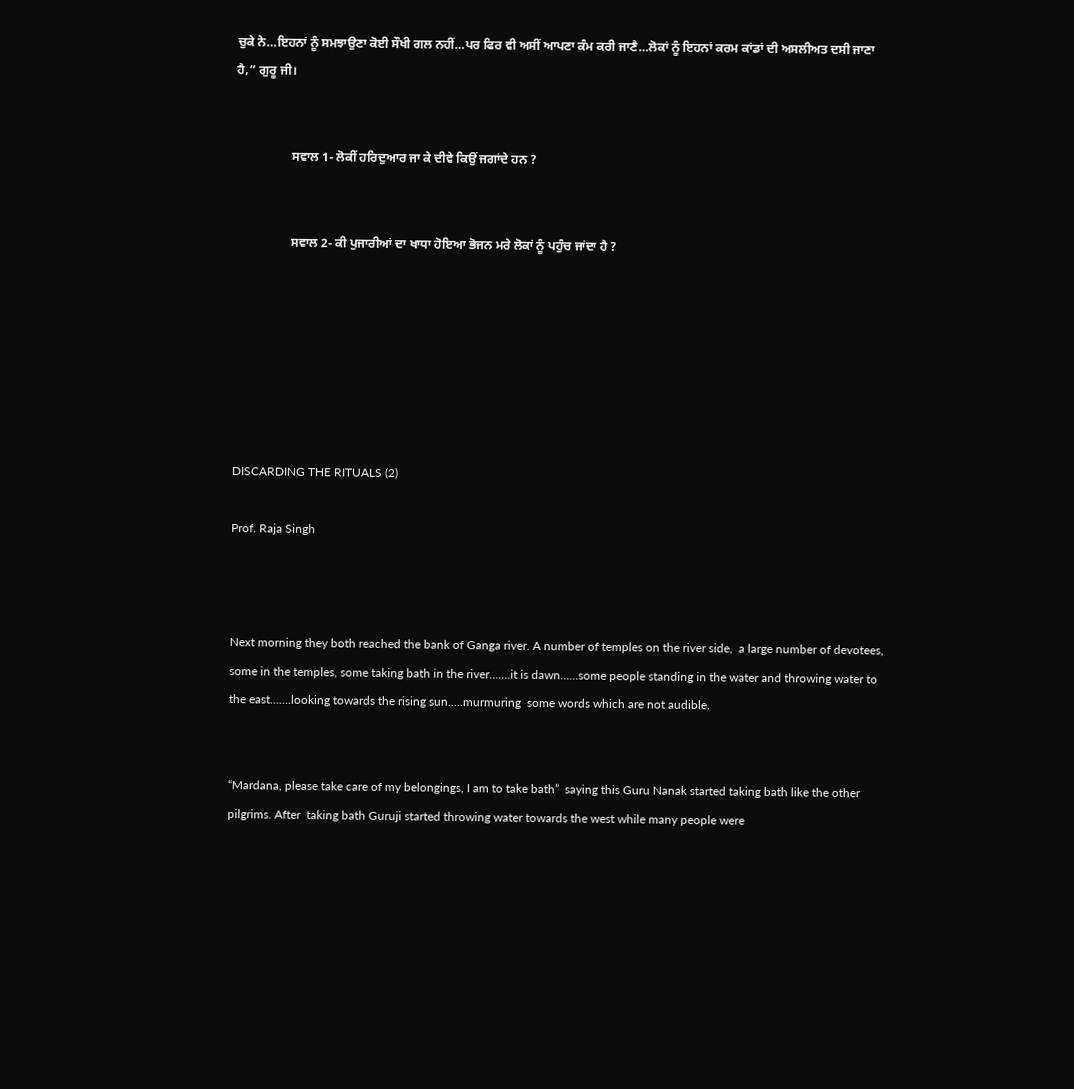ਚੁਕੇ ਨੇ…ਇਹਨਾਂ ਨੂੰ ਸਮਝਾਉਣਾ ਕੋਈ ਸੌਖੀ ਗਲ ਨਹੀਂ…ਪਰ ਫਿਰ ਵੀ ਅਸੀਂ ਆਪਣਾ ਕੰਮ ਕਰੀ ਜਾਣੈ…ਲੋਕਾਂ ਨੂੰ ਇਹਨਾਂ ਕਰਮ ਕਾਂਡਾਂ ਦੀ ਅਸਲੀਅਤ ਦਸੀ ਜਾਣਾ ਹੈ,” ਗੁਰੂ ਜੀ।


                  ਸਵਾਲ 1- ਲੋਕੀਂ ਹਰਿਦੁਆਰ ਜਾ ਕੇ ਦੀਵੇ ਕਿਉਂ ਜਗਾਂਦੇ ਹਨ ?


                  ਸਵਾਲ 2- ਕੀ ਪੁਜਾਰੀਆਂ ਦਾ ਖਾਧਾ ਹੋਇਆ ਭੋਜਨ ਮਰੇ ਲੋਕਾਂ ਨੂੰ ਪਹੁੰਚ ਜਾਂਦਾ ਹੈ ?







DISCARDING THE RITUALS (2)

Prof. Raja Singh



Next morning they both reached the bank of Ganga river. A number of temples on the river side,  a large number of devotees, some in the temples, some taking bath in the river…….it is dawn……some people standing in the water and throwing water to the east…….looking towards the rising sun…..murmuring  some words which are not audible.


“Mardana, please take care of my belongings, I am to take bath”  saying this Guru Nanak started taking bath like the other pilgrims. After  taking bath Guruji started throwing water towards the west while many people were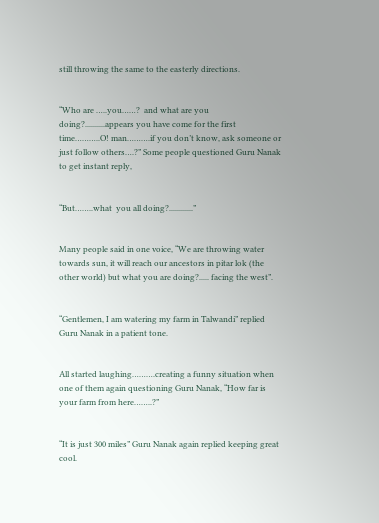still throwing the same to the easterly directions.


“Who are …..you……?  and what are you doing?..........appears you have come for the first time………..O! man……….if you don’t know, ask someone or just follow others….?” Some people questioned Guru Nanak to get instant reply,


“But……..what  you all doing?............”


Many people said in one voice, “We are throwing water towards sun, it will reach our ancestors in pitar lok (the other world) but what you are doing?..... facing the west”.


“Gentlemen, I am watering my farm in Talwandi” replied Guru Nanak in a patient tone.


All started laughing……….creating a funny situation when one of them again questioning Guru Nanak, “How far is your farm from here……..?”


“It is just 300 miles” Guru Nanak again replied keeping great cool.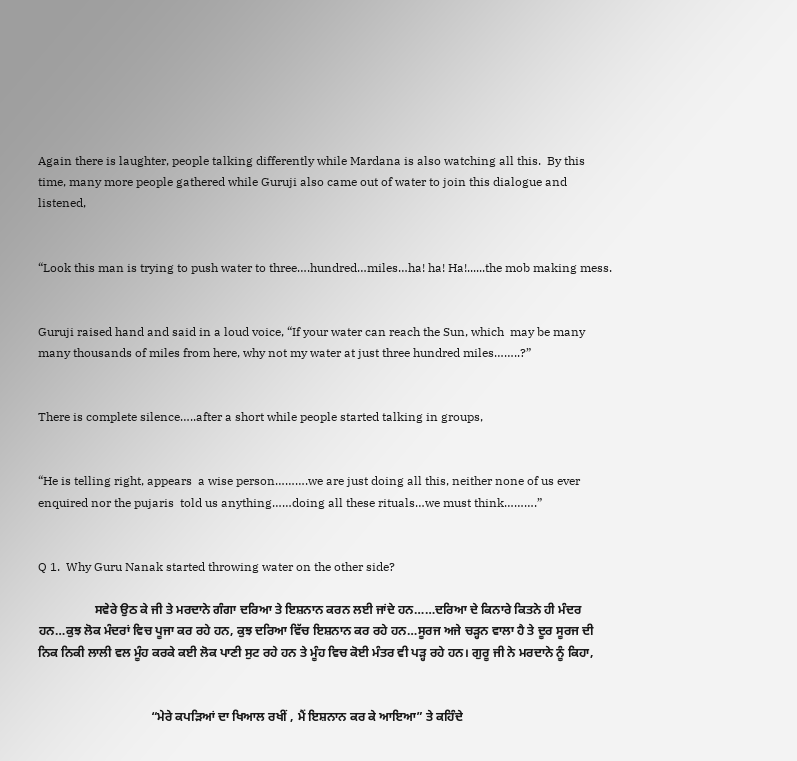Again there is laughter, people talking differently while Mardana is also watching all this.  By this  time, many more people gathered while Guruji also came out of water to join this dialogue and listened,


“Look this man is trying to push water to three….hundred…miles…ha! ha! Ha!......the mob making mess.


Guruji raised hand and said in a loud voice, “If your water can reach the Sun, which  may be many many thousands of miles from here, why not my water at just three hundred miles……..?”


There is complete silence…..after a short while people started talking in groups,


“He is telling right, appears  a wise person……….we are just doing all this, neither none of us ever enquired nor the pujaris  told us anything……doing all these rituals…we must think……….”


Q 1.  Why Guru Nanak started throwing water on the other side?

                  ਸਵੇਰੇ ਉਠ ਕੇ ਜੀ ਤੇ ਮਰਦਾਨੇ ਗੰਗਾ ਦਰਿਆ ਤੇ ਇਸ਼ਨਾਨ ਕਰਨ ਲਈ ਜਾਂਦੇ ਹਨ……ਦਰਿਆ ਦੇ ਕਿਨਾਰੇ ਕਿਤਨੇ ਹੀ ਮੰਦਰ ਹਨ…ਕੁਝ ਲੋਕ ਮੰਦਰਾਂ ਵਿਚ ਪੂਜਾ ਕਰ ਰਹੇ ਹਨ, ਕੁਝ ਦਰਿਆ ਵਿੱਚ ਇਸ਼ਨਾਨ ਕਰ ਰਹੇ ਹਨ…ਸੂਰਜ ਅਜੇ ਚੜ੍ਹਨ ਵਾਲਾ ਹੈ ਤੇ ਦੂਰ ਸੂਰਜ ਦੀ ਨਿਕ ਨਿਕੀ ਲਾਲੀ ਵਲ ਮੂੰਹ ਕਰਕੇ ਕਈ ਲੋਕ ਪਾਣੀ ਸੁਟ ਰਹੇ ਹਨ ਤੇ ਮੂੰਹ ਵਿਚ ਕੋਈ ਮੰਤਰ ਵੀ ਪੜ੍ਹ ਰਹੇ ਹਨ। ਗੁਰੂ ਜੀ ਨੇ ਮਰਦਾਨੇ ਨੂੰ ਕਿਹਾ,


                                    “ਮੇਰੇ ਕਪੜਿਆਂ ਦਾ ਖਿਆਲ ਰਖੀਂ , ਮੈਂ ਇਸ਼ਨਾਨ ਕਰ ਕੇ ਆਇਆ” ਤੇ ਕਹਿੰਦੇ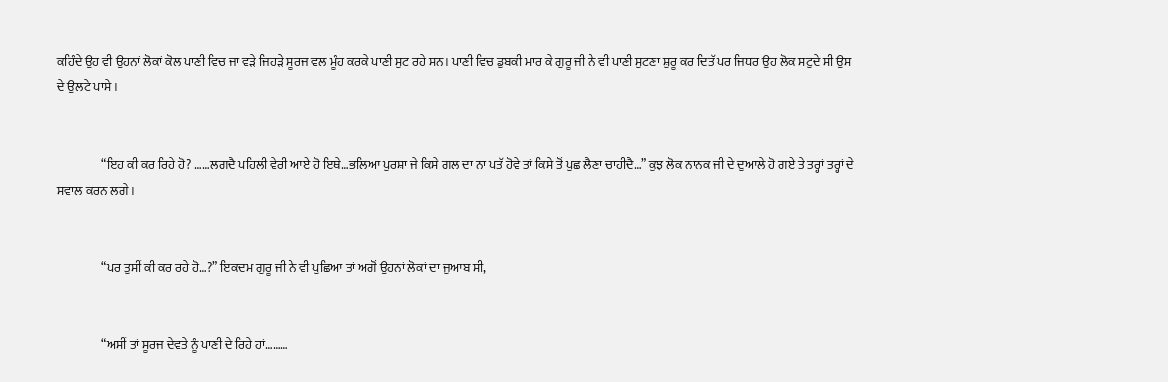ਕਹਿੰਦੇ ਉਹ ਵੀ ਉਹਨਾਂ ਲੋਕਾਂ ਕੋਲ ਪਾਣੀ ਵਿਚ ਜਾ ਵੜੇ ਜਿਹੜੇ ਸੂਰਜ ਵਲ ਮੂੰਹ ਕਰਕੇ ਪਾਣੀ ਸੁਟ ਰਹੇ ਸਨ। ਪਾਣੀ ਵਿਚ ਡੁਬਕੀ ਮਾਰ ਕੇ ਗੁਰੂ ਜੀ ਨੇ ਵੀ ਪਾਣੀ ਸੁਟਣਾ ਸ਼ੁਰੂ ਕਰ ਦਿਤੱ ਪਰ ਜਿਧਰ ਉਹ ਲੋਕ ਸਟੁਦੇ ਸੀ ਉਸ ਦੇ ਉਲਟੇ ਪਾਸੇ ।


                  “ਇਹ ਕੀ ਕਰ ਰਿਹੇ ਹੋ? ……ਲਗਦੈ ਪਹਿਲੀ ਵੇਰੀ ਆਏ ਹੋ ਇਥੇ…ਭਲਿਆ ਪੁਰਸ਼ਾ ਜੇ ਕਿਸੇ ਗਲ ਦਾ ਨਾ ਪਤੱ ਹੋਵੇ ਤਾਂ ਕਿਸੇ ਤੋਂ ਪੁਛ ਲੈਣਾ ਚਾਹੀਦੈ…” ਕੁਝ ਲੋਕ ਨਾਨਕ ਜੀ ਦੇ ਦੁਆਲੇ ਹੋ ਗਏ ਤੇ ਤਰ੍ਹਾਂ ਤਰ੍ਹਾਂ ਦੇ ਸਵਾਲ ਕਰਨ ਲਗੇ ।


                  “ਪਰ ਤੁਸੀਂ ਕੀ ਕਰ ਰਹੇ ਹੋ…?” ਇਕਦਮ ਗੁਰੂ ਜੀ ਨੇ ਵੀ ਪੁਛਿਆ ਤਾਂ ਅਗੋਂ ਉਹਨਾਂ ਲੋਕਾਂ ਦਾ ਜੁਆਬ ਸੀ,


                  “ਅਸੀਂ ਤਾਂ ਸੂਰਜ ਦੇਵਤੇ ਨੂੰ ਪਾਣੀ ਦੇ ਰਿਹੇ ਹਾਂ………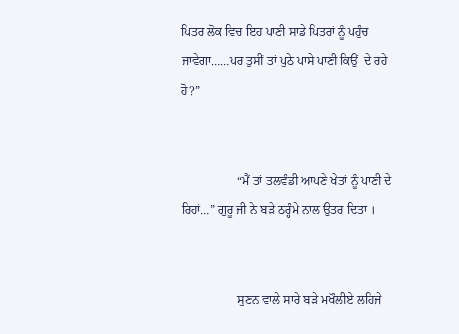ਪਿਤਰ ਲੋਕ ਵਿਚ ਇਹ ਪਾਣੀ ਸਾਡੇ ਪਿਤਰਾਂ ਨੂੰ ਪਹੁੰਚ ਜਾਵੇਗਾ……ਪਰ ਤੁਸੀਂ ਤਾਂ ਪੁਠੇ ਪਾਸੇ ਪਾਣੀ ਕਿਉਂ  ਦੇ ਰਹੇ ਹੋ?”


                  “ਮੈਂ ਤਾਂ ਤਲਵੰਡੀ ਆਪਣੇ ਖੇਤਾਂ ਨੂੰ ਪਾਣੀ ਦੇ ਰਿਹਾਂ…” ਗੁਰੂ ਜੀ ਨੇ ਬੜੇ ਠਰ੍ਹੰਮੇ ਨਾਲ ਉਤਰ ਦਿਤਾ ।


                  ਸੁਣਨ ਵਾਲੇ ਸਾਰੇ ਬੜੇ ਮਖੌਲੀਏ ਲਹਿਜੇ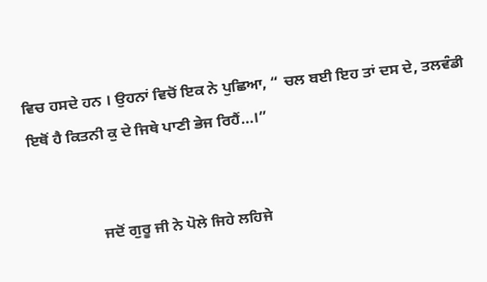ਵਿਚ ਹਸਦੇ ਹਨ । ਉਹਨਾਂ ਵਿਚੋਂ ਇਕ ਨੇ ਪੁਛਿਆ, “ ਚਲ ਬਈ ਇਹ ਤਾਂ ਦਸ ਦੇ, ਤਲਵੰਡੀ ਇਥੋਂ ਹੈ ਕਿਤਨੀ ਕੁ ਦੇ ਜਿਥੇ ਪਾਣੀ ਭੇਜ ਰਿਹੈਂ…।”


                  ਜਦੋਂ ਗੁਰੂ ਜੀ ਨੇ ਪੋਲੇ ਜਿਹੇ ਲਹਿਜੇ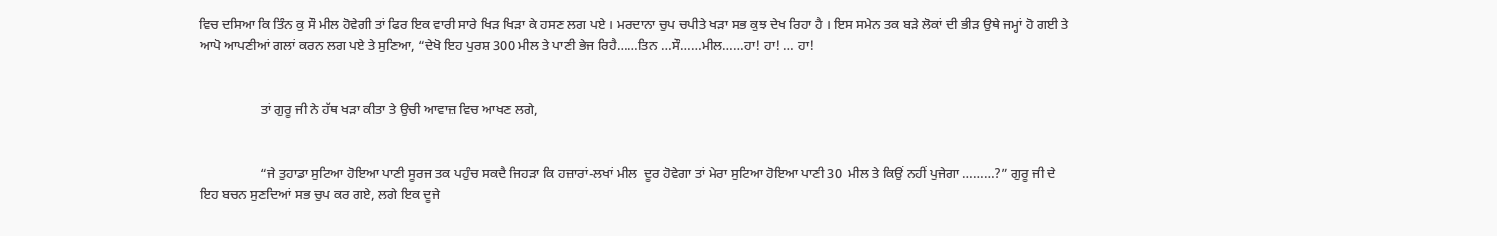ਵਿਚ ਦਸਿਆ ਕਿ ਤਿੰਨ ਕੁ ਸੌ ਮੀਲ ਹੋਵੇਗੀ ਤਾਂ ਫਿਰ ਇਕ ਵਾਰੀ ਸਾਰੇ ਖਿੜ ਖਿੜਾ ਕੇ ਹਸਣ ਲਗ ਪਏ । ਮਰਦਾਨਾ ਚੁਪ ਚਪੀਤੇ ਖੜਾ ਸਭ ਕੁਝ ਦੇਖ ਰਿਹਾ ਹੈ । ਇਸ ਸਮੇਨ ਤਕ ਬੜੇ ਲੋਕਾਂ ਦੀ ਭੀੜ ਉਥੇ ਜਮ੍ਹਾਂ ਹੋ ਗਈ ਤੇ ਆਪੋ ਆਪਣੀਆਂ ਗਲਾਂ ਕਰਨ ਲਗ ਪਏ ਤੇ ਸੁਣਿਆ, “ਦੇਖੋ ਇਹ ਪੁਰਸ਼ 300 ਮੀਲ ਤੇ ਪਾਣੀ ਭੇਜ ਰਿਹੈ……ਤਿਨ …ਸੌ……ਮੀਲ……ਹਾ! ਹਾ! … ਹਾ!


                  ਤਾਂ ਗੁਰੂ ਜੀ ਨੇ ਹੱਥ ਖੜਾ ਕੀਤਾ ਤੇ ਉਚੀ ਆਵਾਜ਼ ਵਿਚ ਆਖਣ ਲਗੇ,


                  “ਜੇ ਤੁਹਾਡਾ ਸੁਟਿਆ ਹੋਇਆ ਪਾਣੀ ਸੂਰਜ ਤਕ ਪਹੁੰਚ ਸਕਦੈ ਜਿਹੜਾ ਕਿ ਹਜ਼ਾਰਾਂ-ਲਖਾਂ ਮੀਲ  ਦੂਰ ਹੋਵੇਗਾ ਤਾਂ ਮੇਰਾ ਸੁਟਿਆ ਹੋਇਆ ਪਾਣੀ 30  ਮੀਲ ਤੇ ਕਿਉਂ ਨਹੀਂ ਪੁਜੇਗਾ ………?” ਗੁਰੂ ਜੀ ਦੇ ਇਹ ਬਚਨ ਸੁਣਦਿਆਂ ਸਭ ਚੁਪ ਕਰ ਗਏ, ਲਗੇ ਇਕ ਦੂਜੇ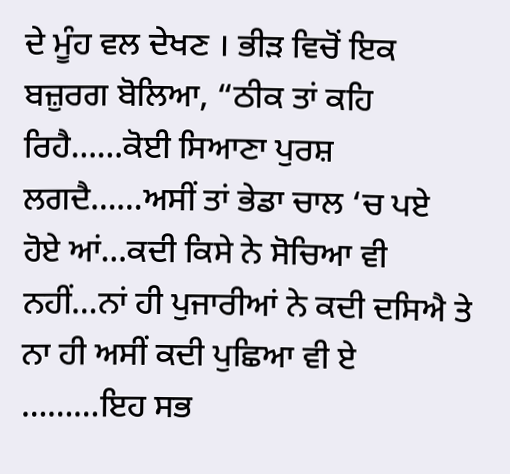ਦੇ ਮੂੰਹ ਵਲ ਦੇਖਣ । ਭੀੜ ਵਿਚੋਂ ਇਕ ਬਜ਼ੁਰਗ ਬੋਲਿਆ, “ਠੀਕ ਤਾਂ ਕਹਿ ਰਿਹੈ……ਕੋਈ ਸਿਆਣਾ ਪੁਰਸ਼ ਲਗਦੈ……ਅਸੀਂ ਤਾਂ ਭੇਡਾ ਚਾਲ ‘ਚ ਪਏ ਹੋਏ ਆਂ…ਕਦੀ ਕਿਸੇ ਨੇ ਸੋਚਿਆ ਵੀ ਨਹੀਂ…ਨਾਂ ਹੀ ਪੁਜਾਰੀਆਂ ਨੇ ਕਦੀ ਦਸਿਐ ਤੇ ਨਾ ਹੀ ਅਸੀਂ ਕਦੀ ਪੁਛਿਆ ਵੀ ਏ ………ਇਹ ਸਭ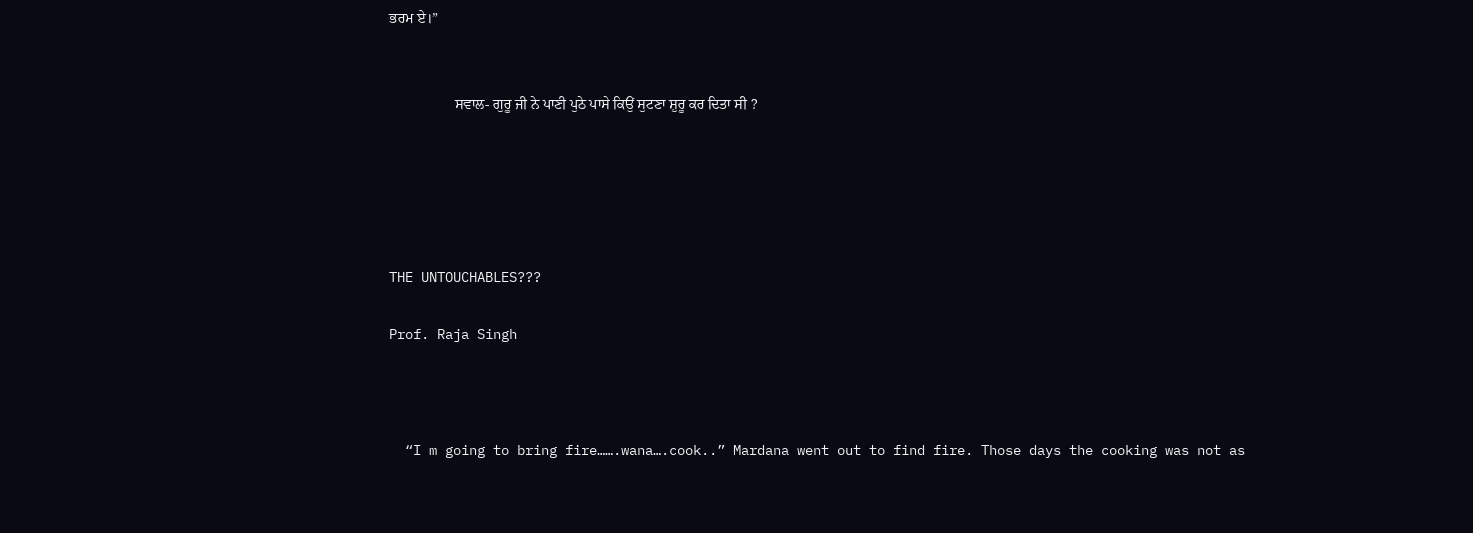ਭਰਮ ਏ।”


                  ਸਵਾਲ- ਗੁਰੂ ਜੀ ਨੇ ਪਾਣੀ ਪੁਠੇ ਪਾਸੇ ਕਿਉਂ ਸੁਟਣਾ ਸ਼ੁਰੂ ਕਰ ਦਿਤਾ ਸੀ ?





THE UNTOUCHABLES???

Prof. Raja Singh



  “I m going to bring fire…….wana….cook..” Mardana went out to find fire. Those days the cooking was not as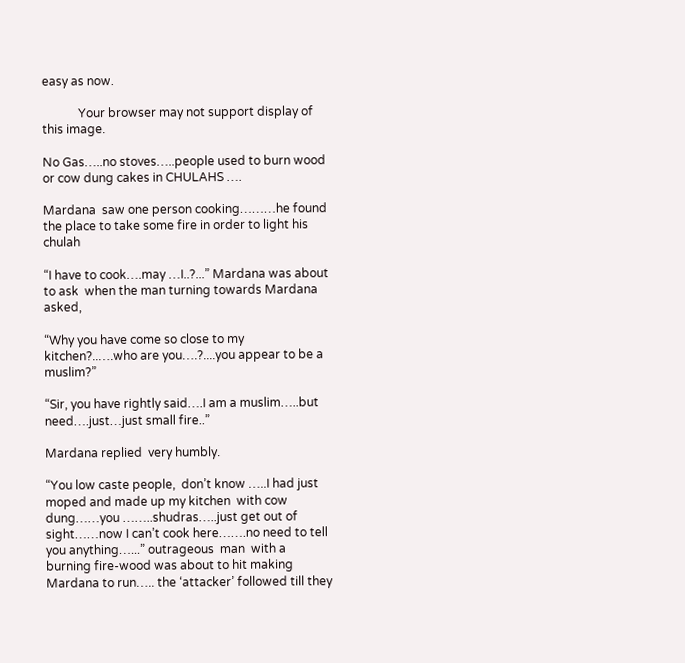easy as now.

            Your browser may not support display of this image.

No Gas…..no stoves…..people used to burn wood or cow dung cakes in CHULAHS ….

Mardana  saw one person cooking………he found the place to take some fire in order to light his chulah

“I have to cook….may …I..?...” Mardana was about to ask  when the man turning towards Mardana  asked,

“Why you have come so close to my kitchen?..….who are you….?....you appear to be a muslim?”

“Sir, you have rightly said….I am a muslim…..but  need….just…just small fire..”

Mardana replied  very humbly.

“You low caste people,  don’t know …..I had just moped and made up my kitchen  with cow dung……you ……..shudras…..just get out of sight……now I can’t cook here…….no need to tell you anything…...” outrageous  man  with a burning fire-wood was about to hit making  Mardana to run….. the ‘attacker’ followed till they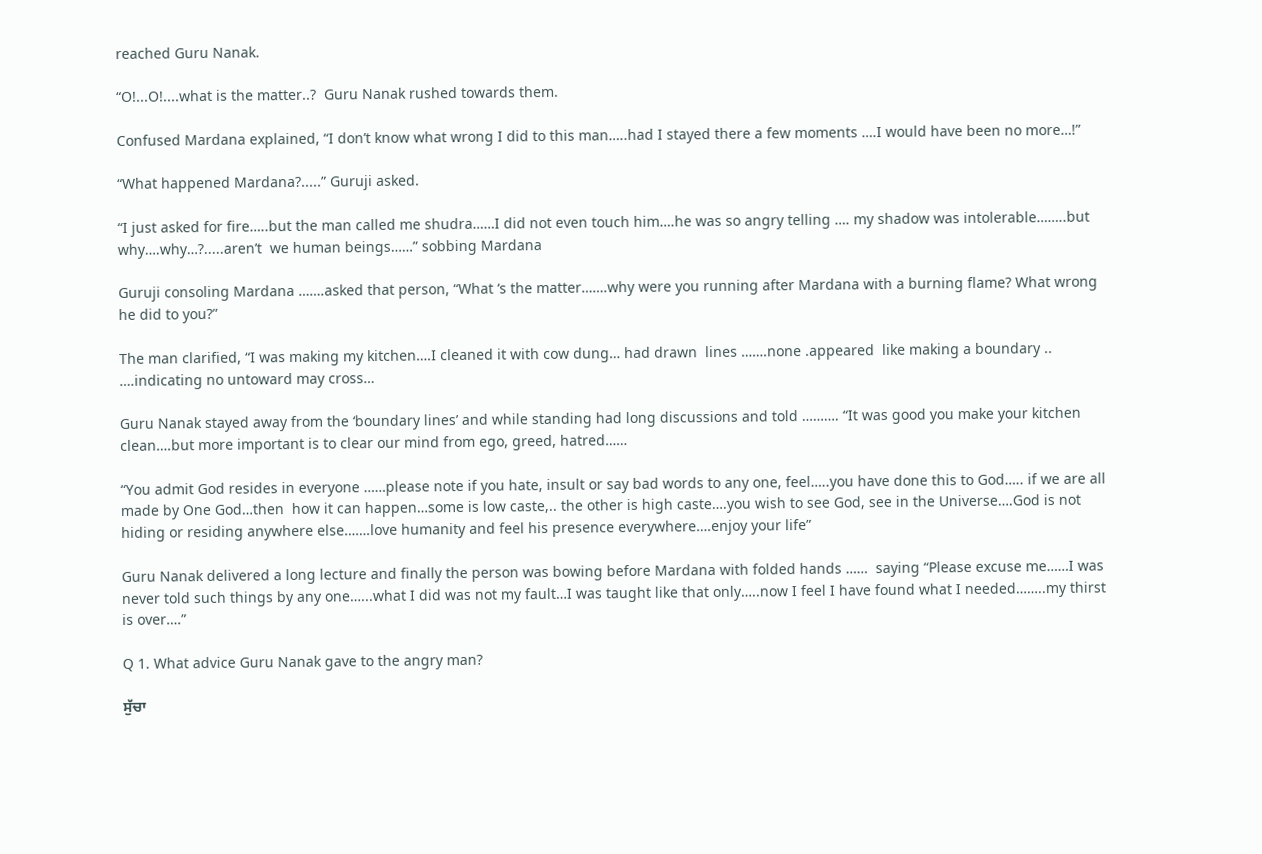reached Guru Nanak.

“O!...O!....what is the matter..?  Guru Nanak rushed towards them.

Confused Mardana explained, “I don’t know what wrong I did to this man…..had I stayed there a few moments ….I would have been no more…!”

“What happened Mardana?.....” Guruji asked.

“I just asked for fire…..but the man called me shudra……I did not even touch him….he was so angry telling …. my shadow was intolerable……..but why….why…?.....aren’t  we human beings……” sobbing Mardana

Guruji consoling Mardana …….asked that person, “What ‘s the matter…….why were you running after Mardana with a burning flame? What wrong he did to you?”

The man clarified, “I was making my kitchen….I cleaned it with cow dung… had drawn  lines …….none .appeared  like making a boundary .. ….indicating no untoward may cross…

Guru Nanak stayed away from the ‘boundary lines’ and while standing had long discussions and told ………. “It was good you make your kitchen clean….but more important is to clear our mind from ego, greed, hatred……

“You admit God resides in everyone ……please note if you hate, insult or say bad words to any one, feel…..you have done this to God….. if we are all made by One God…then  how it can happen…some is low caste,.. the other is high caste….you wish to see God, see in the Universe….God is not hiding or residing anywhere else…….love humanity and feel his presence everywhere….enjoy your life”

Guru Nanak delivered a long lecture and finally the person was bowing before Mardana with folded hands ……  saying “Please excuse me……I was never told such things by any one…...what I did was not my fault…I was taught like that only…..now I feel I have found what I needed……..my thirst is over….”

Q 1. What advice Guru Nanak gave to the angry man?

ਸੁੱਚਾ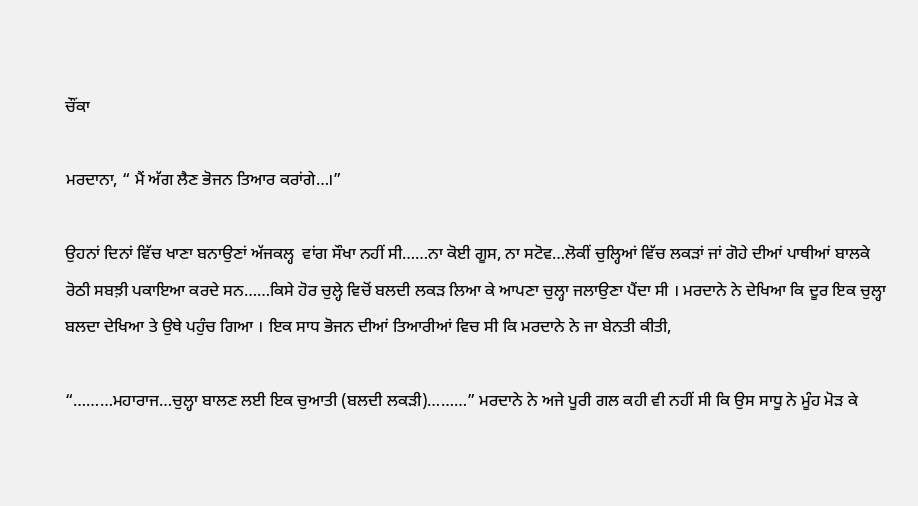ਚੌਂਕਾ

ਮਰਦਾਨਾ, “ ਮੈਂ ਅੱਗ ਲੈਣ ਭੋਜਨ ਤਿਆਰ ਕਰਾਂਗੇ…।”

ਉਹਨਾਂ ਦਿਨਾਂ ਵਿੱਚ ਖਾਣਾ ਬਨਾਉਣਾਂ ਅੱਜਕਲ੍ਹ  ਵਾਂਗ ਸੌਖਾ ਨਹੀਂ ਸੀ……ਨਾ ਕੋਈ ਗੂਸ, ਨਾ ਸਟੋਵ…ਲੋਕੀਂ ਚੁਲ੍ਹਿਆਂ ਵਿੱਚ ਲਕੜਾਂ ਜਾਂ ਗੋਹੇ ਦੀਆਂ ਪਾਥੀਆਂ ਬਾਲਕੇ ਰੋਠੀ ਸਬਝ਼ੀ ਪਕਾਇਆ ਕਰਦੇ ਸਨ……ਕਿਸੇ ਹੋਰ ਚੁਲ੍ਹੇ ਵਿਚੋਂ ਬਲਦੀ ਲਕੜ ਲਿਆ ਕੇ ਆਪਣਾ ਚੁਲ੍ਹਾ ਜਲਾਉਣਾ ਪੈਂਦਾ ਸੀ । ਮਰਦਾਨੇ ਨੇ ਦੇਖਿਆ ਕਿ ਦੂਰ ਇਕ ਚੁਲ੍ਹਾ ਬਲਦਾ ਦੇਖਿਆ ਤੇ ਉਥੇ ਪਹੁੰਚ ਗਿਆ । ਇਕ ਸਾਧ ਭੋਜਨ ਦੀਆਂ ਤਿਆਰੀਆਂ ਵਿਚ ਸੀ ਕਿ ਮਰਦਾਨੇ ਨੇ ਜਾ ਬੇਨਤੀ ਕੀਤੀ,

“………ਮਹਾਰਾਜ…ਚੁਲ੍ਹਾ ਬਾਲਣ ਲਈ ਇਕ ਚੁਆਤੀ (ਬਲਦੀ ਲਕੜੀ)………” ਮਰਦਾਨੇ ਨੇ ਅਜੇ ਪੂਰੀ ਗਲ ਕਹੀ ਵੀ ਨਹੀਂ ਸੀ ਕਿ ਉਸ ਸਾਧੂ ਨੇ ਮੂੰਹ ਮੋੜ ਕੇ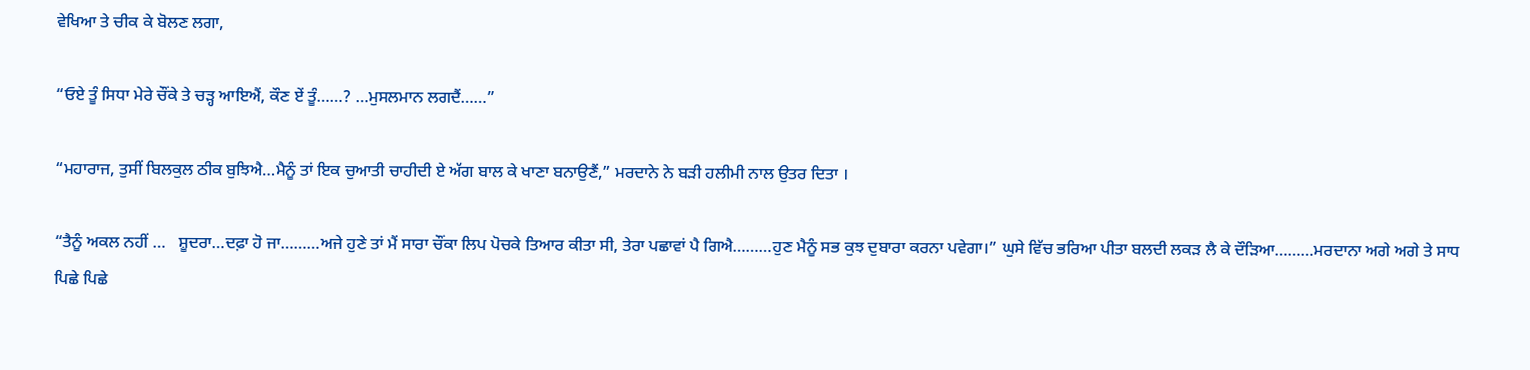ਵੇਖਿਆ ਤੇ ਚੀਕ ਕੇ ਬੋਲਣ ਲਗਾ,

“ਓਏ ਤੂੰ ਸਿਧਾ ਮੇਰੇ ਚੌਂਕੇ ਤੇ ਚੜ੍ਹ ਆਇਐਂ, ਕੌਣ ਏਂ ਤੂੰ……? …ਮੁਸਲਮਾਨ ਲਗਦੈਂ……”

“ਮਹਾਰਾਜ, ਤੁਸੀਂ ਬਿਲਕੁਲ ਠੀਕ ਬੁਝਿਐ…ਮੈਨੂੰ ਤਾਂ ਇਕ ਚੁਆਤੀ ਚਾਹੀਦੀ ਏ ਅੱਗ ਬਾਲ ਕੇ ਖਾਣਾ ਬਨਾਉਣੈਂ,” ਮਰਦਾਨੇ ਨੇ ਬੜੀ ਹਲੀਮੀ ਨਾਲ ਉਤਰ ਦਿਤਾ ।

“ਤੈਨੂੰ ਅਕਲ ਨਹੀਂ …   ਸ਼ੂਦਰਾ…ਦਫ਼ਾ ਹੋ ਜਾ………ਅਜੇ ਹੁਣੇ ਤਾਂ ਮੈਂ ਸਾਰਾ ਚੌਂਕਾ ਲਿਪ ਪੋਚਕੇ ਤਿਆਰ ਕੀਤਾ ਸੀ, ਤੇਰਾ ਪਛਾਵਾਂ ਪੈ ਗਿਐ………ਹੁਣ ਮੈਨੂੰ ਸਭ ਕੁਝ ਦੁਬਾਰਾ ਕਰਨਾ ਪਵੇਗਾ।” ਘੁਸੇ ਵਿੱਚ ਭਰਿਆ ਪੀਤਾ ਬਲਦੀ ਲਕੜ ਲੈ ਕੇ ਦੌੜਿਆ………ਮਰਦਾਨਾ ਅਗੇ ਅਗੇ ਤੇ ਸਾਧ ਪਿਛੇ ਪਿਛੇ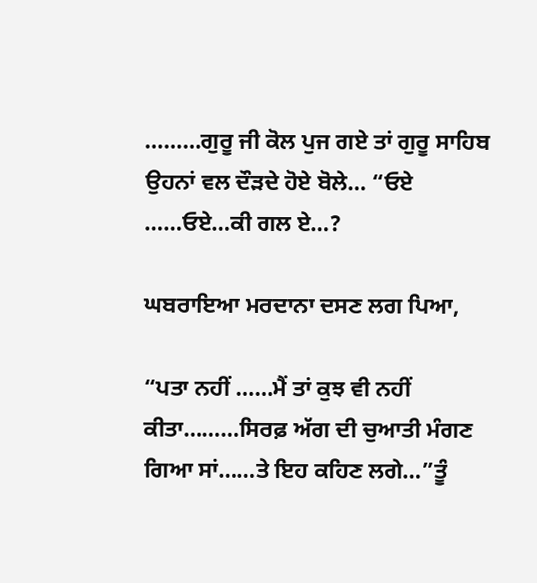………ਗੁਰੂ ਜੀ ਕੋਲ ਪੁਜ ਗਏ ਤਾਂ ਗੁਰੂ ਸਾਹਿਬ ਉਹਨਾਂ ਵਲ ਦੌੜਦੇ ਹੋਏ ਬੋਲੇ… “ਓਏ ……ਓਏ…ਕੀ ਗਲ ਏ…?

ਘਬਰਾਇਆ ਮਰਦਾਨਾ ਦਸਣ ਲਗ ਪਿਆ,

“ਪਤਾ ਨਹੀਂ ……ਮੈਂ ਤਾਂ ਕੁਝ ਵੀ ਨਹੀਂ ਕੀਤਾ………ਸਿਰਫ਼ ਅੱਗ ਦੀ ਚੁਆਤੀ ਮੰਗਣ ਗਿਆ ਸਾਂ……ਤੇ ਇਹ ਕਹਿਣ ਲਗੇ…”ਤੂੰ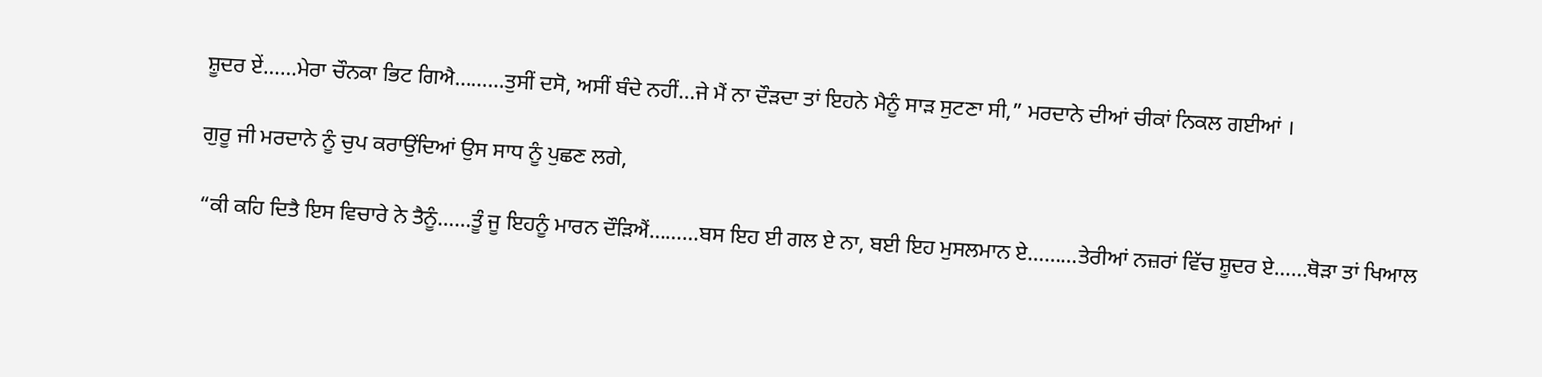ਸ਼ੂਦਰ ਏਂ……ਮੇਰਾ ਚੌਨਕਾ ਭਿਟ ਗਿਐ………ਤੁਸੀਂ ਦਸੋ, ਅਸੀਂ ਬੰਦੇ ਨਹੀਂ…ਜੇ ਮੈਂ ਨਾ ਦੌੜਦਾ ਤਾਂ ਇਹਨੇ ਮੈਨੂੰ ਸਾੜ ਸੁਟਣਾ ਸੀ,” ਮਰਦਾਨੇ ਦੀਆਂ ਚੀਕਾਂ ਨਿਕਲ ਗਈਆਂ ।

ਗੁਰੂ ਜੀ ਮਰਦਾਨੇ ਨੂੰ ਚੁਪ ਕਰਾਉਂਦਿਆਂ ਉਸ ਸਾਧ ਨੂੰ ਪੁਛਣ ਲਗੇ,

“ਕੀ ਕਹਿ ਦਿਤੈ ਇਸ ਵਿਚਾਰੇ ਨੇ ਤੈਨੂੰ……ਤੂੰ ਜੂ ਇਹਨੂੰ ਮਾਰਨ ਦੌੜਿਐਂ………ਬਸ ਇਹ ਈ ਗਲ ਏ ਨਾ, ਬਈ ਇਹ ਮੁਸਲਮਾਨ ਏ………ਤੇਰੀਆਂ ਨਜ਼ਰਾਂ ਵਿੱਚ ਸ਼ੂਦਰ ਏ……ਥੋੜਾ ਤਾਂ ਖਿਆਲ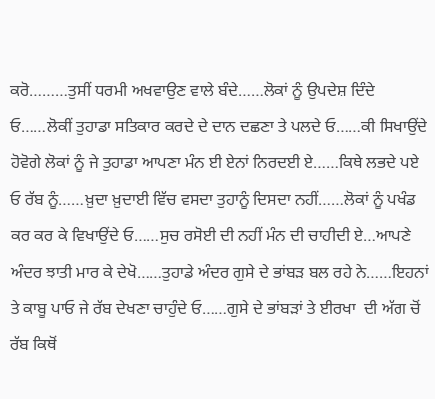ਕਰੋ………ਤੁਸੀਂ ਧਰਮੀ ਅਖਵਾਉਣ ਵਾਲੇ ਬੰਦੇ……ਲੋਕਾਂ ਨੂੰ ਉਪਦੇਸ਼ ਦਿੰਦੇ ਓ……ਲੋਕੀਂ ਤੁਹਾਡਾ ਸਤਿਕਾਰ ਕਰਦੇ ਦੇ ਦਾਨ ਦਛਣਾ ਤੇ ਪਲਦੇ ਓ……ਕੀ ਸਿਖਾਉਂਦੇ ਹੋਵੋਗੇ ਲੋਕਾਂ ਨੂੰ ਜੇ ਤੁਹਾਡਾ ਆਪਣਾ ਮੰਨ ਈ ਏਨਾਂ ਨਿਰਦਈ ਏ……ਕਿਥੇ ਲਭਦੇ ਪਏ ਓ ਰੱਬ ਨੂੰ……ਖ਼ੁਦਾ ਖ਼ੁਦਾਈ ਵਿੱਚ ਵਸਦਾ ਤੁਹਾਨੂੰ ਦਿਸਦਾ ਨਹੀਂ……ਲੋਕਾਂ ਨੂੰ ਪਖੰਡ ਕਰ ਕਰ ਕੇ ਵਿਖਾਉਂਦੇ ਓ……ਸੁਚ ਰਸੋਈ ਦੀ ਨਹੀਂ ਮੰਨ ਦੀ ਚਾਹੀਦੀ ਏ…ਆਪਣੇ ਅੰਦਰ ਝਾਤੀ ਮਾਰ ਕੇ ਦੇਖੋ……ਤੁਹਾਡੇ ਅੰਦਰ ਗੁਸੇ ਦੇ ਭਾਂਬੜ ਬਲ ਰਹੇ ਨੇ……ਇਹਨਾਂ ਤੇ ਕਾਬੂ ਪਾਓ ਜੇ ਰੱਬ ਦੇਖਣਾ ਚਾਹੁੰਦੇ ਓ……ਗੁਸੇ ਦੇ ਭਾਂਬੜਾਂ ਤੇ ਈਰਖਾ  ਦੀ ਅੱਗ ਚੋਂ ਰੱਬ ਕਿਥੋਂ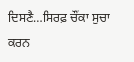ਦਿਸਣੈ…ਸਿਰਫ਼ ਚੌਂਕਾ ਸੁਚਾ ਕਰਨ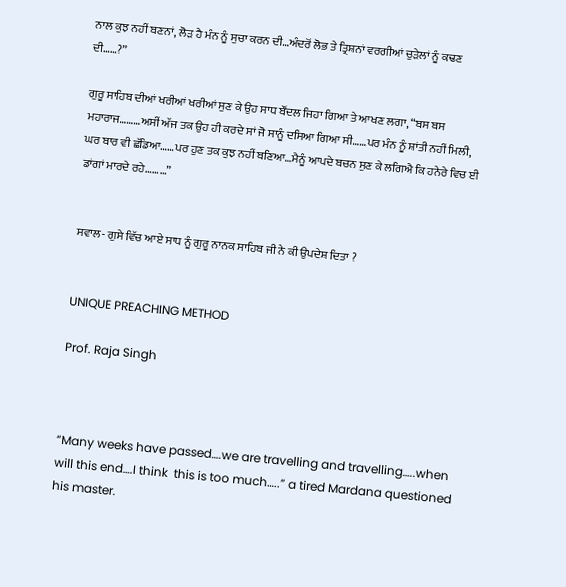ਨਾਲ ਕੁਝ ਨਹੀਂ ਬਣਨਾਂ, ਲੋੜ ਹੈ ਮੰਨ ਨੂੰ ਸੁਚਾ ਕਰਨ ਦੀ…ਅੰਦਰੋਂ ਲੋਭ ਤੇ ਤ੍ਰਿਸ਼ਨਾਂ ਵਰਗੀਆਂ ਚੁੜੇਲਾਂ ਨੂੰ ਕਢਣ ਦੀ……?”

ਗੁਰੂ ਸਾਹਿਬ ਦੀਆਂ ਖਰੀਆਂ ਖਰੀਆਂ ਸੁਣ ਕੇ ਉਹ ਸਾਧ ਬੌਂਦਲ ਜਿਹਾ ਗਿਆ ਤੇ ਆਖਣ ਲਗਾ, “ਬਸ ਬਸ ਮਹਾਰਾਜ………ਅਸੀਂ ਅੱਜ ਤਕ ਉਹ ਹੀ ਕਰਦੇ ਸਾਂ ਜੋ ਸਾਨੂੰ ਦਸਿਆ ਗਿਆ ਸੀ……ਪਰ ਮੰਨ ਨੂੰ ਸ਼ਾਂਤੀ ਨਹੀਂ ਮਿਲੀ, ਘਰ ਬਾਰ ਵੀ ਛੱਡਿਆ……ਪਰ ਹੁਣ ਤਕ ਕੁਝ ਨਹੀਂ ਬਣਿਆ…ਮੈਨੂੰ ਆਪਦੇ ਬਚਨ ਸੁਣ ਕੇ ਲਗਿਐ ਕਿ ਹਨੇਰੇ ਵਿਚ ਈ ਡਾਂਗਾਂ ਮਾਰਦੇ ਰਹੇ………”


ਸਵਾਲ- ਗੁਸੇ ਵਿੱਚ ਆਏ ਸਾਧ ਨੂੰ ਗੁਰੂ ਨਾਨਕ ਸਾਹਿਬ ਜੀ ਨੇ ਕੀ ਉਪਦੇਸ਼ ਦਿਤਾ ?


UNIQUE PREACHING METHOD

Prof. Raja Singh



“Many weeks have passed….we are travelling and travelling…..when will this end….I think  this is too much…..” a tired Mardana questioned his master.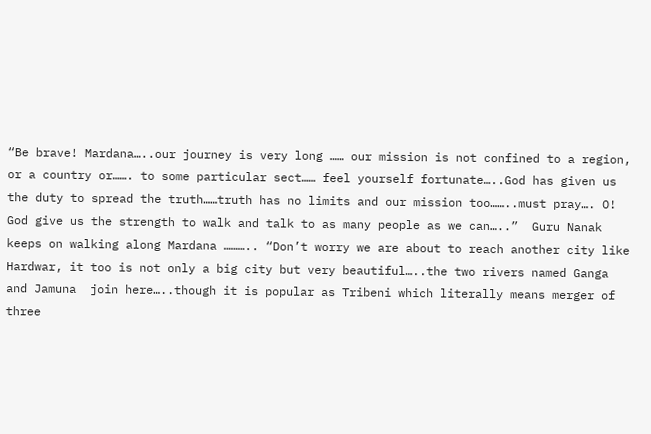“Be brave! Mardana…..our journey is very long …… our mission is not confined to a region, or a country or……. to some particular sect…… feel yourself fortunate…..God has given us the duty to spread the truth……truth has no limits and our mission too……..must pray…. O! God give us the strength to walk and talk to as many people as we can…..”  Guru Nanak keeps on walking along Mardana ……….. “Don’t worry we are about to reach another city like Hardwar, it too is not only a big city but very beautiful…..the two rivers named Ganga and Jamuna  join here…..though it is popular as Tribeni which literally means merger of three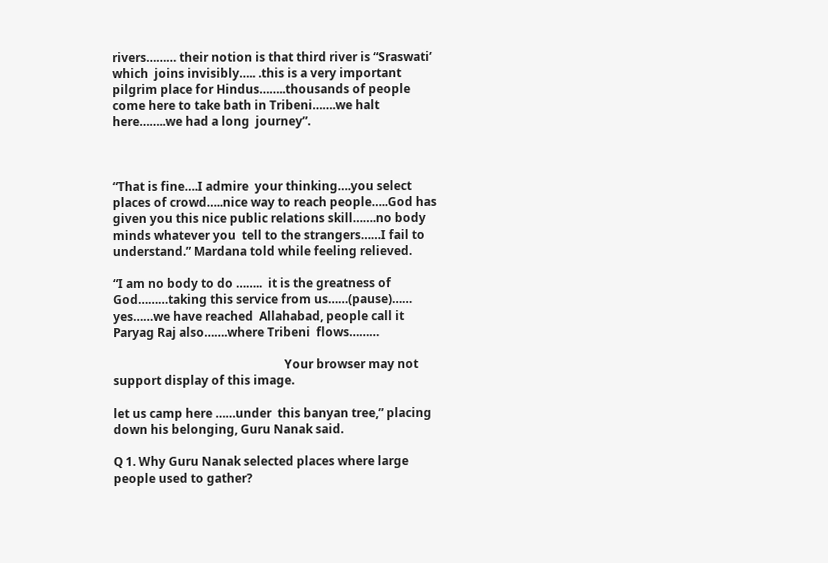rivers……… their notion is that third river is “Sraswati’ which  joins invisibly….. .this is a very important pilgrim place for Hindus……..thousands of people come here to take bath in Tribeni…….we halt here……..we had a long  journey”.



“That is fine….I admire  your thinking….you select places of crowd…..nice way to reach people…..God has given you this nice public relations skill…….no body minds whatever you  tell to the strangers……I fail to understand.” Mardana told while feeling relieved.

“I am no body to do ……..  it is the greatness of  God………taking this service from us……(pause)…… yes……we have reached  Allahabad, people call it Paryag Raj also…….where Tribeni  flows………

                                                         Your browser may not support display of this image.

let us camp here ……under  this banyan tree,” placing down his belonging, Guru Nanak said.

Q 1. Why Guru Nanak selected places where large people used to gather?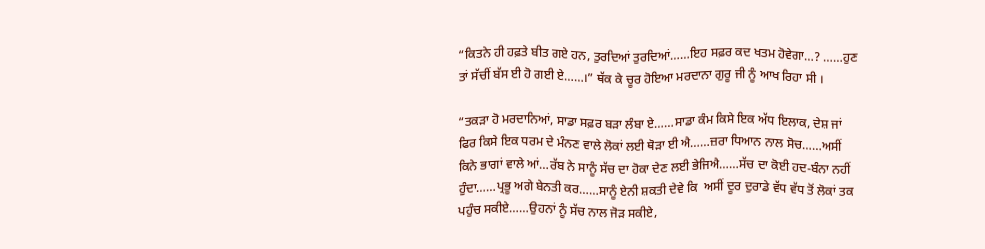“ਕਿਤਨੇ ਹੀ ਹਫ਼ਤੇ ਬੀਤ ਗਏ ਹਨ, ਤੁਰਦਿਆਂ ਤੁਰਦਿਆਂ……ਇਹ ਸਫ਼ਰ ਕਦ ਖਤਮ ਹੋਵੇਗਾ…? ……ਹੁਣ ਤਾਂ ਸੱਚੀਂ ਬੱਸ ਈ ਹੋ ਗਈ ਏ……।” ਥੱਕ ਕੇ ਚੂਰ ਹੋਇਆ ਮਰਦਾਨਾ ਗੁਰੂ ਜੀ ਨੂੰ ਆਖ ਰਿਹਾ ਸੀ ।

“ਤਕੜਾ ਹੋ ਮਰਦਾਨਿਆਂ, ਸਾਡਾ ਸਫ਼ਰ ਬੜਾ ਲੰਬਾ ਏ……ਸਾਡਾ ਕੰਮ ਕਿਸੇ ਇਕ ਅੱਧ ਇਲਾਕ, ਦੇਸ਼ ਜਾਂ  ਫਿਰ ਕਿਸੇ ਇਕ ਧਰਮ ਦੇ ਮੰਨਣ ਵਾਲੇ ਲੋਕਾਂ ਲਈ ਥੋੜਾ ਈ ਐ……ਜ਼ਰਾ ਧਿਆਨ ਨਾਲ ਸੋਚ……ਅਸੀਂ ਕਿਨੇ ਭਾਗਾਂ ਵਾਲੇ ਆਂ…ਰੱਬ ਨੇ ਸਾਨੂੰ ਸੱਚ ਦਾ ਹੋਕਾ ਦੇਣ ਲਈ ਭੇਜਿਐ……ਸੱਚ ਦਾ ਕੋਈ ਹਦ-ਬੰਨਾ ਨਹੀਂ ਹੁੰਦਾ……ਪ੍ਰਭੂ ਅਗੇ ਬੇਨਤੀ ਕਰ……ਸਾਨੂੰ ਏਨੀ ਸ਼ਕਤੀ ਦੇਵੇ ਕਿ  ਅਸੀਂ ਦੂਰ ਦੁਰਾਡੇ ਵੱਧ ਵੱਧ ਤੋਂ ਲੋਕਾਂ ਤਕ ਪਹੁੰਚ ਸਕੀਏ……ਉਹਨਾਂ ਨੂੰ ਸੱਚ ਨਾਲ ਜੋੜ ਸਕੀਏ,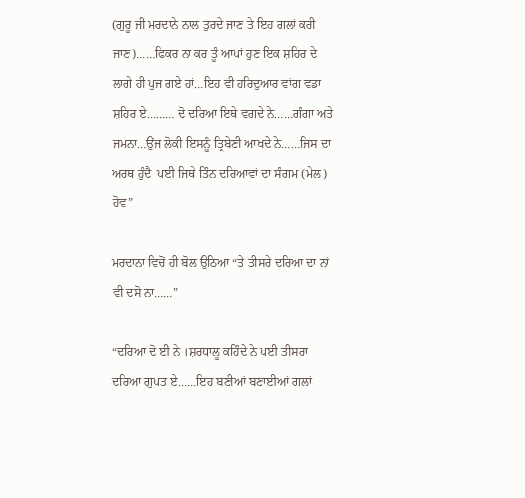(ਗੁਰੂ ਜੀ ਮਰਦਾਨੇ ਨਾਲ ਤੁਰਦੇ ਜਾਣ ਤੇ ਇਹ ਗਲਾਂ ਕਰੀ ਜਾਣ)……ਫਿਕਰ ਨਾ ਕਰ ਤੂੰ ਆਪਾਂ ਹੁਣ ਇਕ ਸ਼ਹਿਰ ਦੇ ਲਾਗੇ ਹੀ ਪੁਜ ਗਏ ਹਾਂ…ਇਹ ਵੀ ਹਰਿਦੁਆਰ ਵਾਂਗ ਵਡਾ ਸ਼ਹਿਰ ਏ……… ਦੋ ਦਰਿਆ ਇਥੇ ਵਗਦੇ ਨੇ……ਗੰਗਾ ਅਤੇ ਜਮਨਾ…ਉਂਜ ਲੋਕੀ ਇਸਨੂੰ ਤ੍ਰਿਬੇਣੀ ਆਖਦੇ ਨੇ……ਜਿਸ ਦਾ ਅਰਥ ਹੁੰਦੈ  ਪਈ ਜਿਥੇ ਤਿੰਨ ਦਰਿਆਵਾਂ ਦਾ ਸੰਗਮ (ਮੇਲ) ਹੋਵ”

ਮਰਦਾਨਾ ਵਿਚੋਂ ਹੀ ਬੋਲ ਉਠਿਆ “ਤੇ ਤੀਸਰੇ ਦਰਿਆ ਦਾ ਨਾਂ ਵੀ ਦਸੋ ਨਾ……”

“ਦਰਿਆ ਦੋ ਈ ਨੇ ।ਸ਼ਰਧਾਲੂ ਕਹਿੰਦੇ ਨੇ ਪਈ ਤੀਸਰਾ ਦਰਿਆ ਗੁਪਤ ਏ……ਇਹ ਬਣੀਆਂ ਬਣਾਈਆਂ ਗਲਾਂ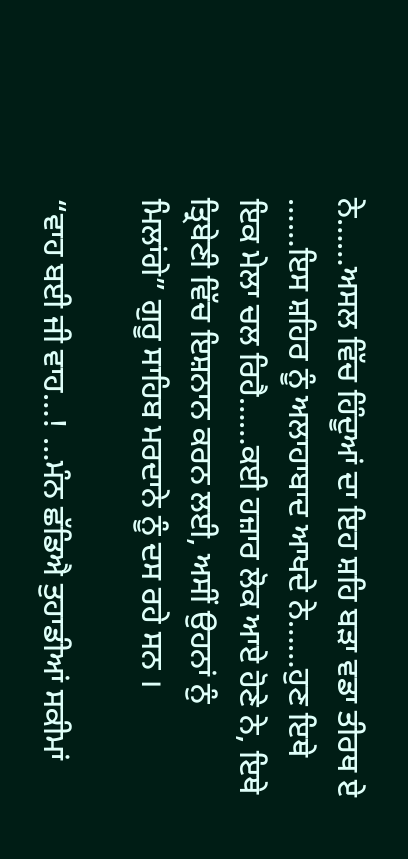ਨੇ……ਅਸਲ ਵਿੱਚ ਹਿੰਦੂਆਂ ਦਾ ਇਹ ਸ਼ਹਿ ਬੜਾ ਵਡਾ ਤੀਰਥ ਏ ……ਇਸ ਸ਼ਹਿਰ ਨੂੰ ਅਲਾਹਾਬਾਦ ਆਖਦੇ ਨੇ……ਹੁਣ ਇਥੇ ਇਕ ਮੇਲਾ ਚਲ ਰਿਹੈ……ਕਈ ਹਜ਼ਾਰ ਲੋਕ ਆਏ ਹੋਣੇ ਨੇ, ਇਥੇ ਤ੍ਰਿਬੇਣੀ ਵਿੱਚ ਇਸ਼ਨਾਨ ਕਰਨ ਲਈ, ਅਸੀਂ ਉਹਨਾਂ ਨੁੰ ਮਿਲਾਂਗੇ” ਗੁਰੂ ਸਾਹਿਬ ਮਰਦਾਨੇ ਨੂੰ ਦਸ ਰਹੇ ਸਨ ।

“ਵਾਹ ਬਈ ਜੀ ਵਾਹ…! …ਮੰਨ ਛੱਡਿਐ ਤੁਹਾਡੀਆਂ ਸਕੀਮਾਂ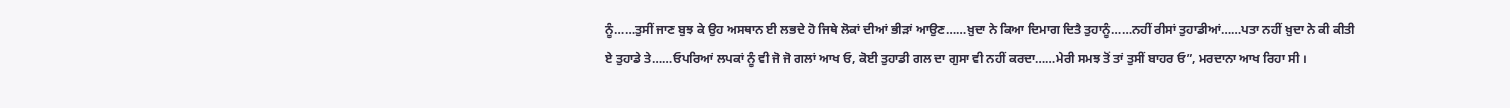ਨੂੰ……ਤੁਸੀਂ ਜਾਣ ਬੁਝ ਕੇ ਉਹ ਅਸਥਾਨ ਈ ਲਭਦੇ ਹੋ ਜਿਥੇ ਲੋਕਾਂ ਦੀਆਂ ਭੀੜਾਂ ਆਉਣ……ਖ਼ੁਦਾ ਨੇ ਕਿਆ ਦਿਮਾਗ ਦਿਤੈ ਤੁਹਾਨੂੰ……ਨਹੀਂ ਰੀਸਾਂ ਤੁਹਾਡੀਆਂ……ਪਤਾ ਨਹੀਂ ਖ਼ੁਦਾ ਨੇ ਕੀ ਕੀਤੀ ਏ ਤੁਹਾਡੇ ਤੇ……ਓਪਰਿਆਂ ਲਪਕਾਂ ਨੂੰ ਵੀ ਜੋ ਜੋ ਗਲਾਂ ਆਖ ਓ, ਕੋਈ ਤੁਹਾਡੀ ਗਲ ਦਾ ਗੁਸਾ ਵੀ ਨਹੀਂ ਕਰਦਾ……ਮੇਰੀ ਸਮਝ ਤੋਂ ਤਾਂ ਤੁਸੀਂ ਬਾਹਰ ਓ”, ਮਰਦਾਨਾ ਆਖ ਰਿਹਾ ਸੀ ।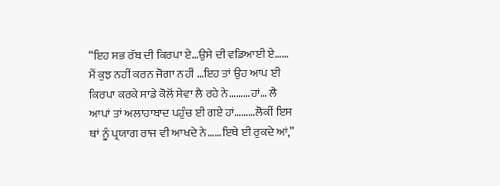“ਇਹ ਸਭ ਰੱਬ ਦੀ ਕਿਰਪਾ ਏ…ਉਸੇ ਦੀ ਵਡਿਆਈ ਏ…… ਮੈਂ ਕੁਝ ਨਹੀਂ ਕਰਨ ਜੋਗਾ ਨਹੀਂ …ਇਹ ਤਾਂ ਉਹ ਆਪ ਈ ਕਿਰਪਾ ਕਰਕੇ ਸਾਡੇ ਕੋਲੋਂ ਸੇਵਾ ਲੈ ਰਹੇ ਨੇ………ਹਾਂ… ਲੈ ਆਪਾਂ ਤਾਂ ਅਲਾਹਾਬਾਦ ਪਹੁੰਚ ਈ ਗਏ ਹਾਂ………ਲੋਕੀਂ ਇਸ ਥਾਂ ਨੂੰ ਪ੍ਰਯਾਗ ਰਾਜ ਵੀ ਆਖਦੇ ਨੇ……ਇਥੇ ਈ ਰੁਕਦੇ ਆਂ,”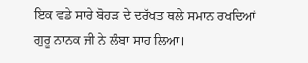ਇਕ ਵਡੇ ਸਾਰੇ ਬੋਹੜ ਦੇ ਦਰੱਖਤ ਥਲੇ ਸਮਾਨ ਰਖਦਿਆਂ ਗੁਰੂ ਨਾਨਕ ਜੀ ਨੇ ਲੰਬਾ ਸਾਹ ਲਿਆ।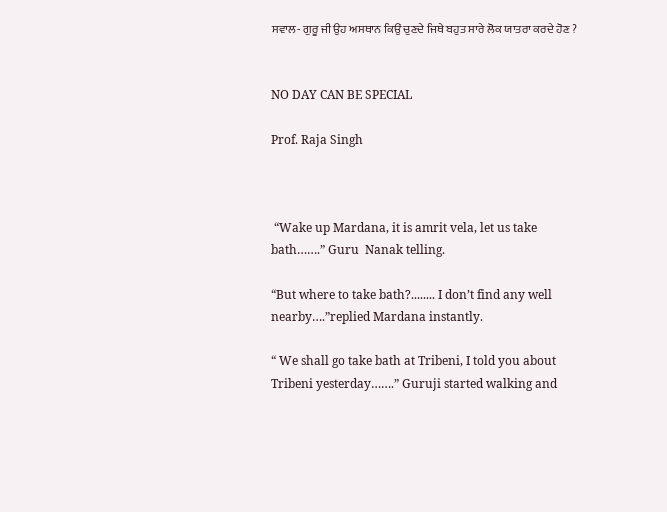ਸਵਾਲ- ਗੁਰੂ ਜੀ ਉਹ ਅਸਥਾਨ ਕਿਉਂ ਚੁਣਦੇ ਜਿਥੇ ਬਹੁਤ ਸਾਰੇ ਲੋਕ ਯਾਤਰਾ ਕਰਦੇ ਹੋਣ ?


NO DAY CAN BE SPECIAL

Prof. Raja Singh



 “Wake up Mardana, it is amrit vela, let us take bath…….” Guru  Nanak telling.

“But where to take bath?........ I don’t find any well nearby….”replied Mardana instantly.

“ We shall go take bath at Tribeni, I told you about Tribeni yesterday…….” Guruji started walking and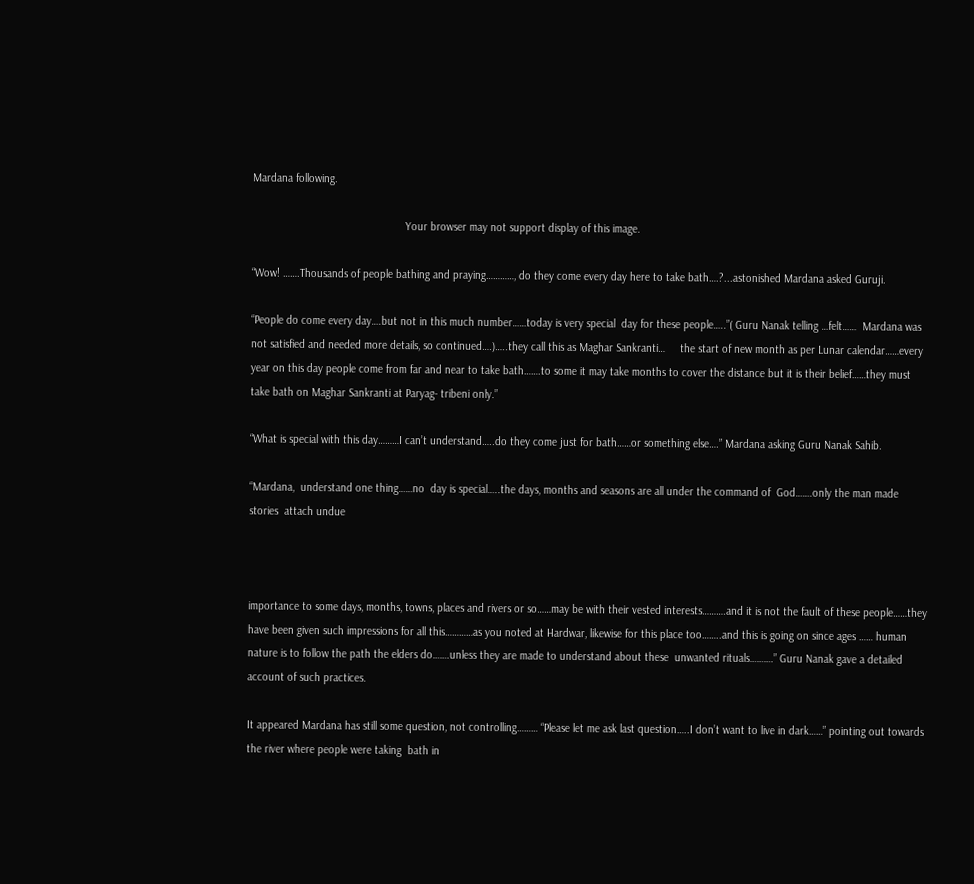Mardana following.

                                                   Your browser may not support display of this image.

“Wow! …….Thousands of people bathing and praying…………, do they come every day here to take bath….?...astonished Mardana asked Guruji.

“People do come every day….but not in this much number……today is very special  day for these people…..”( Guru Nanak telling …felt……  Mardana was not satisfied and needed more details, so continued….)…..they call this as Maghar Sankranti…     the start of new month as per Lunar calendar……every year on this day people come from far and near to take bath…….to some it may take months to cover the distance but it is their belief……they must take bath on Maghar Sankranti at Paryag- tribeni only.”

“What is special with this day………I can’t understand…..do they come just for bath……or something else….” Mardana asking Guru Nanak Sahib.

“Mardana,  understand one thing……no  day is special…..the days, months and seasons are all under the command of  God…….only the man made stories  attach undue



importance to some days, months, towns, places and rivers or so……may be with their vested interests……….and it is not the fault of these people……they have been given such impressions for all this…………as you noted at Hardwar, likewise for this place too……..and this is going on since ages …… human nature is to follow the path the elders do…….unless they are made to understand about these  unwanted rituals……….” Guru Nanak gave a detailed account of such practices.

It appeared Mardana has still some question, not controlling……… “Please let me ask last question…..I don’t want to live in dark……” pointing out towards the river where people were taking  bath in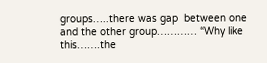groups…..there was gap  between one and the other group………… “Why like this…….the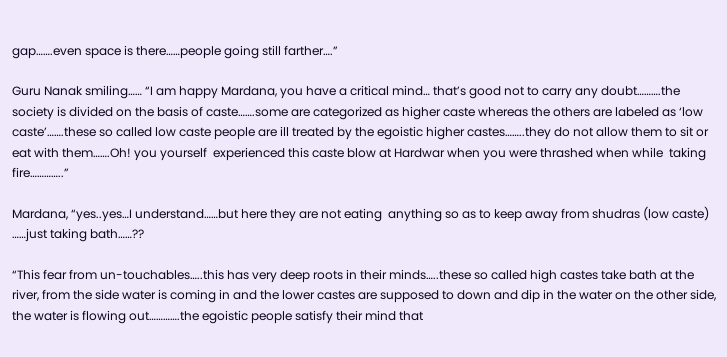gap…….even space is there……people going still farther….”

Guru Nanak smiling…… “I am happy Mardana, you have a critical mind… that’s good not to carry any doubt……….the society is divided on the basis of caste…….some are categorized as higher caste whereas the others are labeled as ‘low caste’…….these so called low caste people are ill treated by the egoistic higher castes……..they do not allow them to sit or eat with them…….Oh! you yourself  experienced this caste blow at Hardwar when you were thrashed when while  taking fire…………..”

Mardana, “yes..yes…I understand……but here they are not eating  anything so as to keep away from shudras (low caste) ……just taking bath……??

“This fear from un-touchables…..this has very deep roots in their minds…..these so called high castes take bath at the river, from the side water is coming in and the lower castes are supposed to down and dip in the water on the other side, the water is flowing out………….the egoistic people satisfy their mind that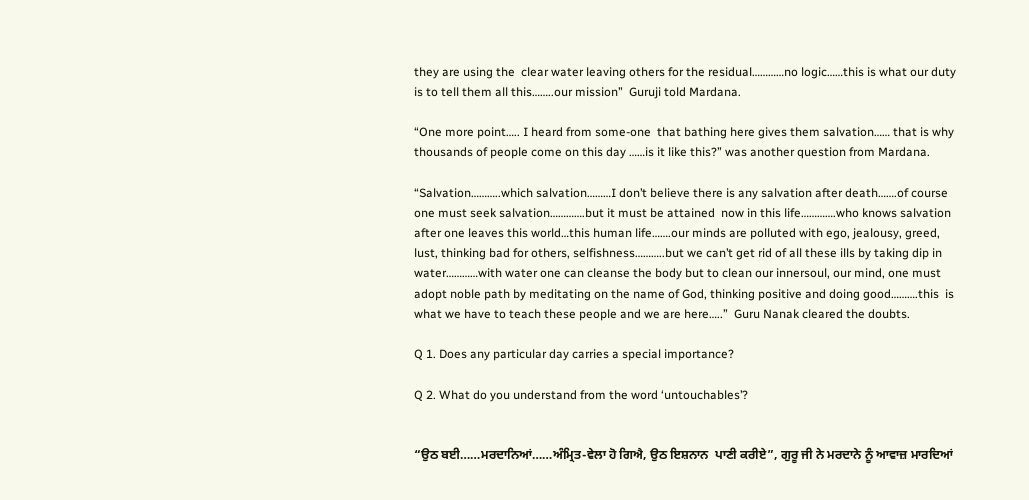they are using the  clear water leaving others for the residual…………no logic……this is what our duty is to tell them all this……..our mission”  Guruji told Mardana.

“One more point….. I heard from some-one  that bathing here gives them salvation…… that is why thousands of people come on this day ……is it like this?” was another question from Mardana.

“Salvation………..which salvation………I don’t believe there is any salvation after death…….of course one must seek salvation………….but it must be attained  now in this life………….who knows salvation after one leaves this world…this human life…….our minds are polluted with ego, jealousy, greed, lust, thinking bad for others, selfishness………..but we can’t get rid of all these ills by taking dip in water…………with water one can cleanse the body but to clean our innersoul, our mind, one must adopt noble path by meditating on the name of God, thinking positive and doing good……….this  is what we have to teach these people and we are here…..”  Guru Nanak cleared the doubts.

Q 1. Does any particular day carries a special importance?

Q 2. What do you understand from the word ‘untouchables’?


“ਉਠ ਬਈ……ਮਰਦਾਨਿਆਂ……ਅੰਮ੍ਰਿਤ-ਵੇਲਾ ਹੋ ਗਿਐ, ਉਠ ਇਸ਼ਨਾਨ  ਪਾਣੀ ਕਰੀਏ”, ਗੁਰੂ ਜੀ ਨੇ ਮਰਦਾਨੇ ਨੂੰ ਆਵਾਜ਼ ਮਾਰਦਿਆਂ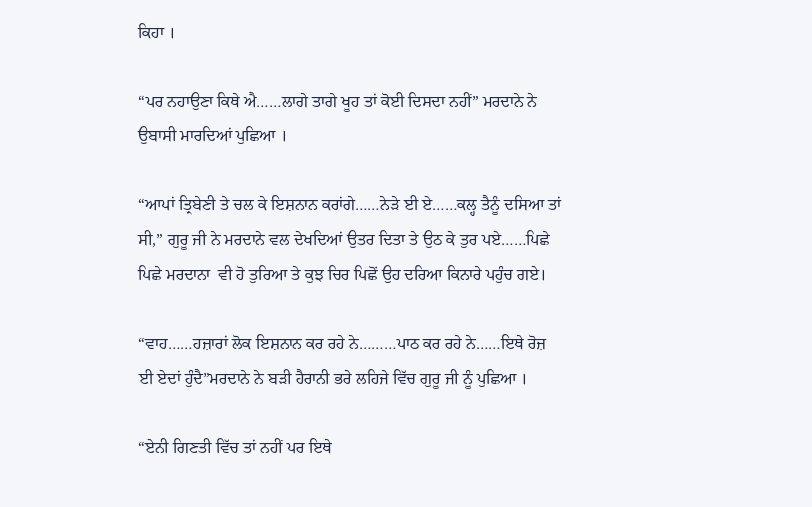ਕਿਹਾ ।

“ਪਰ ਨਹਾਉਣਾ ਕਿਥੇ ਐ……ਲਾਗੇ ਤਾਗੇ ਖੂਹ ਤਾਂ ਕੋਈ ਦਿਸਦਾ ਨਹੀਂ” ਮਰਦਾਨੇ ਨੇ ਉਬਾਸੀ ਮਾਰਦਿਆਂ ਪੁਛਿਆ ।

“ਆਪਾਂ ਤ੍ਰਿਬੇਣੀ ਤੇ ਚਲ ਕੇ ਇਸ਼ਨਾਨ ਕਰਾਂਗੇ……ਨੇੜੇ ਈ ਏ……ਕਲ੍ਹ ਤੈਨੂੰ ਦਸਿਆ ਤਾਂ ਸੀ,” ਗੁਰੂ ਜੀ ਨੇ ਮਰਦਾਨੇ ਵਲ ਦੇਖਦਿਆਂ ਉਤਰ ਦਿਤਾ ਤੇ ਉਠ ਕੇ ਤੁਰ ਪਏ……ਪਿਛੇ ਪਿਛੇ ਮਰਦਾਨਾ  ਵੀ ਹੋ ਤੁਰਿਆ ਤੇ ਕੁਝ ਚਿਰ ਪਿਛੋਂ ਉਹ ਦਰਿਆ ਕਿਨਾਰੇ ਪਹੁੰਚ ਗਏ।

“ਵਾਹ……ਹਜ਼ਾਰਾਂ ਲੋਕ ਇਸ਼ਨਾਨ ਕਰ ਰਹੇ ਨੇ………ਪਾਠ ਕਰ ਰਹੇ ਨੇ……ਇਥੇ ਰੋਜ਼ ਈ ਏਦਾਂ ਹੁੰਦੈ”ਮਰਦਾਨੇ ਨੇ ਬੜੀ ਹੈਰਾਨੀ ਭਰੇ ਲਹਿਜੇ ਵਿੱਚ ਗੁਰੂ ਜੀ ਨੂੰ ਪੁਛਿਆ ।

“ਏਨੀ ਗਿਣਤੀ ਵਿੱਚ ਤਾਂ ਨਹੀਂ ਪਰ ਇਥੇ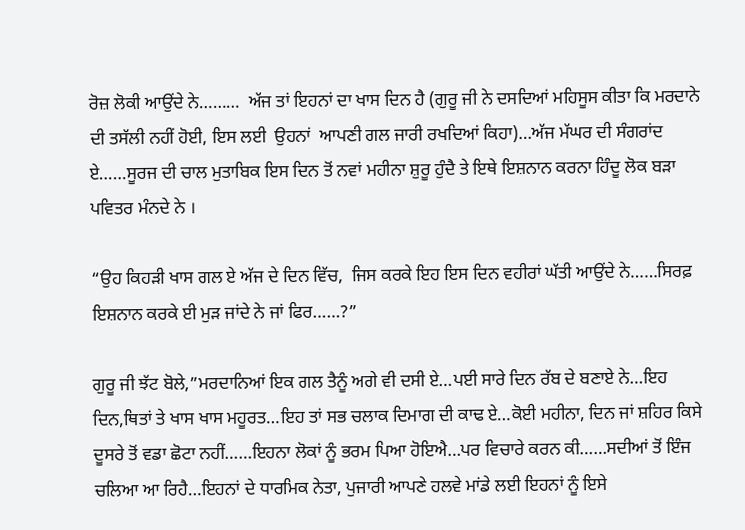ਰੋਜ਼ ਲੋਕੀ ਆਉਂਦੇ ਨੇ………  ਅੱਜ ਤਾਂ ਇਹਨਾਂ ਦਾ ਖਾਸ ਦਿਨ ਹੈ (ਗੁਰੂ ਜੀ ਨੇ ਦਸਦਿਆਂ ਮਹਿਸੂਸ ਕੀਤਾ ਕਿ ਮਰਦਾਨੇ ਦੀ ਤਸੱਲੀ ਨਹੀਂ ਹੋਈ, ਇਸ ਲਈ  ਉਹਨਾਂ  ਆਪਣੀ ਗਲ ਜਾਰੀ ਰਖਦਿਆਂ ਕਿਹਾ)…ਅੱਜ ਮੱਘਰ ਦੀ ਸੰਗਰਾਂਦ ਏ……ਸੂਰਜ ਦੀ ਚਾਲ ਮੁਤਾਬਿਕ ਇਸ ਦਿਨ ਤੋਂ ਨਵਾਂ ਮਹੀਨਾ ਸ਼ੁਰੂ ਹੁੰਦੈ ਤੇ ਇਥੇ ਇਸ਼ਨਾਨ ਕਰਨਾ ਹਿੰਦੂ ਲੋਕ ਬੜਾ ਪਵਿਤਰ ਮੰਨਦੇ ਨੇ ।

“ਉਹ ਕਿਹੜੀ ਖਾਸ ਗਲ ਏ ਅੱਜ ਦੇ ਦਿਨ ਵਿੱਚ,  ਜਿਸ ਕਰਕੇ ਇਹ ਇਸ ਦਿਨ ਵਹੀਰਾਂ ਘੱਤੀ ਆਉਂਦੇ ਨੇ……ਸਿਰਫ਼ ਇਸ਼ਨਾਨ ਕਰਕੇ ਈ ਮੁੜ ਜਾਂਦੇ ਨੇ ਜਾਂ ਫਿਰ……?”

ਗੁਰੂ ਜੀ ਝੱਟ ਬੋਲੇ,”ਮਰਦਾਨਿਆਂ ਇਕ ਗਲ ਤੈਨੂੰ ਅਗੇ ਵੀ ਦਸੀ ਏ…ਪਈ ਸਾਰੇ ਦਿਨ ਰੱਬ ਦੇ ਬਣਾਏ ਨੇ…ਇਹ ਦਿਨ,ਥਿਤਾਂ ਤੇ ਖਾਸ ਖਾਸ ਮਹੂਰਤ…ਇਹ ਤਾਂ ਸਭ ਚਲਾਕ ਦਿਮਾਗ ਦੀ ਕਾਢ ਏ…ਕੋਈ ਮਹੀਨਾ, ਦਿਨ ਜਾਂ ਸ਼ਹਿਰ ਕਿਸੇ ਦੂਸਰੇ ਤੋਂ ਵਡਾ ਛੋਟਾ ਨਹੀਂ……ਇਹਨਾ ਲੋਕਾਂ ਨੂੰ ਭਰਮ ਪਿਆ ਹੋਇਐ…ਪਰ ਵਿਚਾਰੇ ਕਰਨ ਕੀ……ਸਦੀਆਂ ਤੋਂ ਇੰਜ ਚਲਿਆ ਆ ਰਿਹੈ…ਇਹਨਾਂ ਦੇ ਧਾਰਮਿਕ ਨੇਤਾ, ਪੁਜਾਰੀ ਆਪਣੇ ਹਲਵੇ ਮਾਂਡੇ ਲਈ ਇਹਨਾਂ ਨੂੰ ਇਸੇ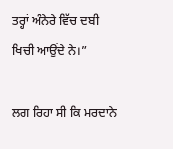ਤਰ੍ਹਾਂ ਅੰਨੇਰੇ ਵਿੱਚ ਦਬੀ ਖਿਚੀ ਆਉਂਦੇ ਨੇ।”

ਲਗ ਰਿਹਾ ਸੀ ਕਿ ਮਰਦਾਨੇ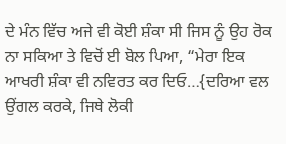ਦੇ ਮੰਨ ਵਿੱਚ ਅਜੇ ਵੀ ਕੋਈ ਸ਼ੰਕਾ ਸੀ ਜਿਸ ਨੂੰ ਉਹ ਰੋਕ ਨਾ ਸਕਿਆ ਤੇ ਵਿਚੋਂ ਈ ਬੋਲ ਪਿਆ, “ਮੇਰਾ ਇਕ ਆਖਰੀ ਸ਼ੰਕਾ ਵੀ ਨਵਿਰਤ ਕਰ ਦਿਓ…{ਦਰਿਆ ਵਲ ਉਂਗਲ ਕਰਕੇ, ਜਿਥੇ ਲੋਕੀ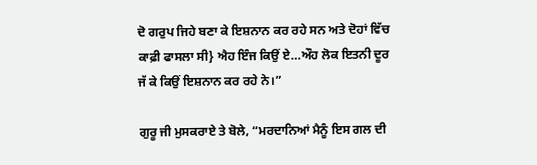ਦੋ ਗਰੁਪ ਜਿਹੇ ਬਣਾ ਕੇ ਇਸ਼ਨਾਨ ਕਰ ਰਹੇ ਸਨ ਅਤੇ ਦੋਹਾਂ ਵਿੱਚ ਕਾਫ਼ੀ ਫਾਸਲਾ ਸੀ} ਐਹ ਇੰਜ ਕਿਉਂ ਏ…ਔਹ ਲੋਕ ਇਤਨੀ ਦੂਰ  ਜੱ ਕੇ ਕਿਉਂ ਇਸ਼ਨਾਨ ਕਰ ਰਹੇ ਨੇ।”

ਗੁਰੂ ਜੀ ਮੁਸਕਰਾਏ ਤੇ ਬੋਲੇ, “ਮਰਦਾਨਿਆਂ ਮੈਨੂੰ ਇਸ ਗਲ ਦੀ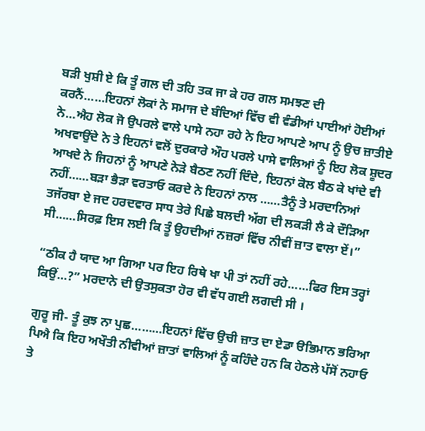ਬੜੀ ਖੁਸ਼ੀ ਏ ਕਿ ਤੂੰ ਗਲ ਦੀ ਤਹਿ ਤਕ ਜਾ ਕੇ ਹਰ ਗਲ ਸਮਝਣ ਦੀ ਕਰਨੈਂ……ਇਹਨਾਂ ਲੋਕਾਂ ਨੇ ਸਮਾਜ ਦੇ ਬੰਦਿਆਂ ਵਿੱਚ ਵੀ ਵੰਡੀਆਂ ਪਾਈਆਂ ਹੋਈਆਂ ਨੇ…ਐਹ ਲੋਕ ਜੋ ਉਪਰਲੇ ਵਾਲੇ ਪਾਸੇ ਨਹਾ ਰਹੇ ਨੇ ਇਹ ਆਪਣੇ ਆਪ ਨੂੰ ਉਚ ਜ਼ਾਤੀਏ ਅਖਵਾਉਂਦੇ ਨੇ ਤੇ ਇਹਨਾਂ ਵਲੋਂ ਦੁਰਕਾਰੇ ਔਹ ਪਰਲੇ ਪਾਸੇ ਵਾਲਿਆਂ ਨੂੰ ਇਹ ਲੋਕ ਸ਼ੂਦਰ ਆਖਦੇ ਨੇ ਜਿਹਨਾਂ ਨੂੰ ਆਪਣੇ ਨੇੜੇ ਬੈਠਣ ਨਹੀਂ ਦਿੰਦੇ, ਇਹਨਾਂ ਕੋਲ ਬੈਠ ਕੇ ਖਾਂਦੇ ਵੀ ਨਹੀਂ……ਬੜਾ ਭੈੜਾ ਵਰਤਾਓ ਕਰਦੇ ਨੇ ਇਹਨਾਂ ਨਾਲ ……ਤੈਨੂੰ ਤੇ ਮਰਦਾਨਿਆਂ ਤਜੱਰਬਾ ਏ ਜਦ ਹਰਦਵਾਰ ਸਾਧ ਤੇਰੇ ਪਿਛੇ ਬਲਦੀ ਅੱਗ ਦੀ ਲਕੜੀ ਲੈ ਕੇ ਦੌੜਿਆ ਸੀ……ਸਿਰਫ਼ ਇਸ ਲਈ ਕਿ ਤੂੰ ਉਹਦੀਆਂ ਨਜ਼ਰਾਂ ਵਿੱਚ ਨੀਵੀਂ ਜ਼ਾਤ ਵਾਲਾ ਏਂ।”

“ਠੀਕ ਹੈ ਯਾਦ ਆ ਗਿਆ ਪਰ ਇਹ ਰਿਥੇ ਖਾ ਪੀ ਤਾਂ ਨਹੀਂ ਰਹੇ……ਫਿਰ ਇਸ ਤਰ੍ਹਾਂ ਕਿਉਂ…?” ਮਰਦਾਨੇ ਦੀ ਉਤਸੁਕਤਾ ਹੋਰ ਵੀ ਵੱਧ ਗਈ ਲਗਦੀ ਸੀ ।

ਗੁਰੂ ਜੀ- ਤੂੰ ਕੁਝ ਨਾ ਪੁਛ………ਇਹਨਾਂ ਵਿੱਚ ਉਚੀ ਜ਼ਾਤ ਦਾ ਏਡਾ ੳਭਿਮਾਨ ਭਰਿਆ  ਪਿਐ ਕਿ ਇਹ ਅਖੌਤੀ ਨੀਵੀਆਂ ਜ਼ਾਤਾਂ ਵਾਲਿਆਂ ਨੂੰ ਕਹਿੰਦੇ ਹਨ ਕਿ ਹੇਠਲੇ ਪੱਸੋਂ ਨਹਾਓ ਤੇ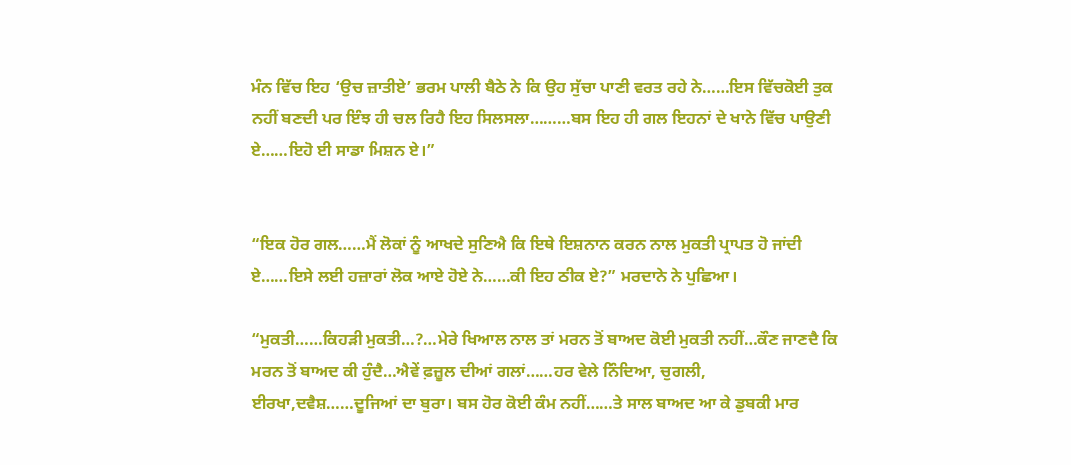ਮੰਨ ਵਿੱਚ ਇਹ ‘ਉਚ ਜ਼ਾਤੀਏ’ ਭਰਮ ਪਾਲੀ ਬੈਠੇ ਨੇ ਕਿ ਉਹ ਸੁੱਚਾ ਪਾਣੀ ਵਰਤ ਰਹੇ ਨੇ……ਇਸ ਵਿੱਚਕੋਈ ਤੁਕ ਨਹੀਂ ਬਣਦੀ ਪਰ ਇੰਝ ਹੀ ਚਲ ਰਿਹੈ ਇਹ ਸਿਲਸਲਾ………ਬਸ ਇਹ ਹੀ ਗਲ ਇਹਨਾਂ ਦੇ ਖਾਨੇ ਵਿੱਚ ਪਾਉਣੀ ਏ……ਇਹੋ ਈ ਸਾਡਾ ਮਿਸ਼ਨ ਏ।”


“ਇਕ ਹੋਰ ਗਲ……ਮੈਂ ਲੋਕਾਂ ਨੂੰ ਆਖਦੇ ਸੁਣਿਐ ਕਿ ਇਥੇ ਇਸ਼ਨਾਨ ਕਰਨ ਨਾਲ ਮੁਕਤੀ ਪ੍ਰਾਪਤ ਹੋ ਜਾਂਦੀ ਏ……ਇਸੇ ਲਈ ਹਜ਼ਾਰਾਂ ਲੋਕ ਆਏ ਹੋਏ ਨੇ……ਕੀ ਇਹ ਠੀਕ ਏ?” ਮਰਦਾਨੇ ਨੇ ਪੁਛਿਆ।

“ਮੁਕਤੀ……ਕਿਹੜੀ ਮੁਕਤੀ…?…ਮੇਰੇ ਖਿਆਲ ਨਾਲ ਤਾਂ ਮਰਨ ਤੋਂ ਬਾਅਦ ਕੋਈ ਮੁਕਤੀ ਨਹੀਂ…ਕੌਣ ਜਾਣਦੈ ਕਿ ਮਰਨ ਤੋਂ ਬਾਅਦ ਕੀ ਹੁੰਦੈ…ਐਵੇਂ ਫ਼ਜ਼ੂਲ ਦੀਆਂ ਗਲਾਂ……ਹਰ ਵੇਲੇ ਨਿੰਦਿਆ, ਚੁਗਲੀ, ਈਰਖਾ,ਦਵੈਸ਼……ਦੂਜਿਆਂ ਦਾ ਬੁਰਾ। ਬਸ ਹੋਰ ਕੋਈ ਕੰਮ ਨਹੀਂ……ਤੇ ਸਾਲ ਬਾਅਦ ਆ ਕੇ ਡੁਬਕੀ ਮਾਰ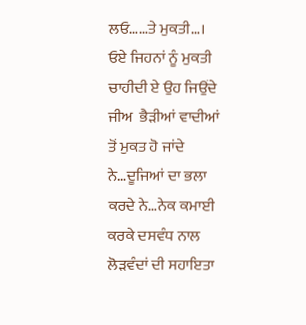ਲਓ……ਤੇ ਮੁਕਤੀ…।  ਓਏ ਜਿਹਨਾਂ ਨੂੰ ਮੁਕਤੀ ਚਾਹੀਦੀ ਏ ਉਹ ਜਿਉਂਦੇ ਜੀਅ  ਭੈੜੀਆਂ ਵਾਦੀਆਂ ਤੋਂ ਮੁਕਤ ਹੋ ਜਾਂਦੇ ਨੇ…ਦੂਜਿਆਂ ਦਾ ਭਲਾ ਕਰਦੇ ਨੇ…ਨੇਕ ਕਮਾਈ ਕਰਕੇ ਦਸਵੰਧ ਨਾਲ ਲੋੜਵੰਦਾਂ ਦੀ ਸਹਾਇਤਾ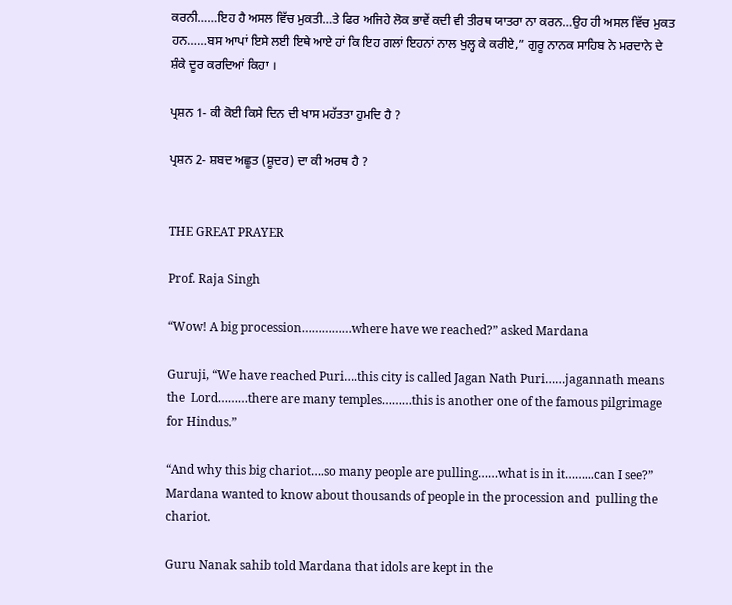ਕਰਨੀ……ਇਹ ਹੈ ਅਸਲ ਵਿੱਚ ਮੁਕਤੀ…ਤੇ ਫਿਰ ਅਜਿਹੇ ਲੋਕ ਭਾਵੇਂ ਕਦੀ ਵੀ ਤੀਰਥ ਯਾਤਰਾ ਨਾ ਕਰਨ…ਉਹ ਹੀ ਅਸਲ ਵਿੱਚ ਮੁਕਤ ਹਨ……ਬਸ ਆਪਾਂ ਇਸੇ ਲਈ ਇਥੇ ਆਏ ਹਾਂ ਕਿ ਇਹ ਗਲਾਂ ਇਹਨਾਂ ਨਾਲ ਖੁਲ੍ਹ ਕੇ ਕਰੀਏ,” ਗੁਰੂ ਨਾਨਕ ਸਾਹਿਬ ਨੇ ਮਰਦਾਨੇ ਦੇ ਸ਼ੰਕੇ ਦੂਰ ਕਰਦਿਆਂ ਕਿਹਾ ।

ਪ੍ਰਸ਼ਨ 1- ਕੀ ਕੋਈ ਕਿਸੇ ਦਿਨ ਦੀ ਖਾਸ ਮਹੱਤਤਾ ਹੁਮਦਿ ਹੈ ?

ਪ੍ਰਸ਼ਨ 2- ਸ਼ਬਦ ਅਛੂਤ (ਸ਼ੂਦਰ) ਦਾ ਕੀ ਅਰਥ ਹੈ ?


THE GREAT PRAYER

Prof. Raja Singh

“Wow! A big procession……………where have we reached?” asked Mardana

Guruji, “We have reached Puri….this city is called Jagan Nath Puri……jagannath means the  Lord………there are many temples………this is another one of the famous pilgrimage for Hindus.”

“And why this big chariot….so many people are pulling……what is in it……...can I see?” Mardana wanted to know about thousands of people in the procession and  pulling the chariot.

Guru Nanak sahib told Mardana that idols are kept in the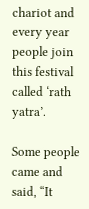chariot and every year people join this festival called ‘rath yatra’.

Some people came and said, “It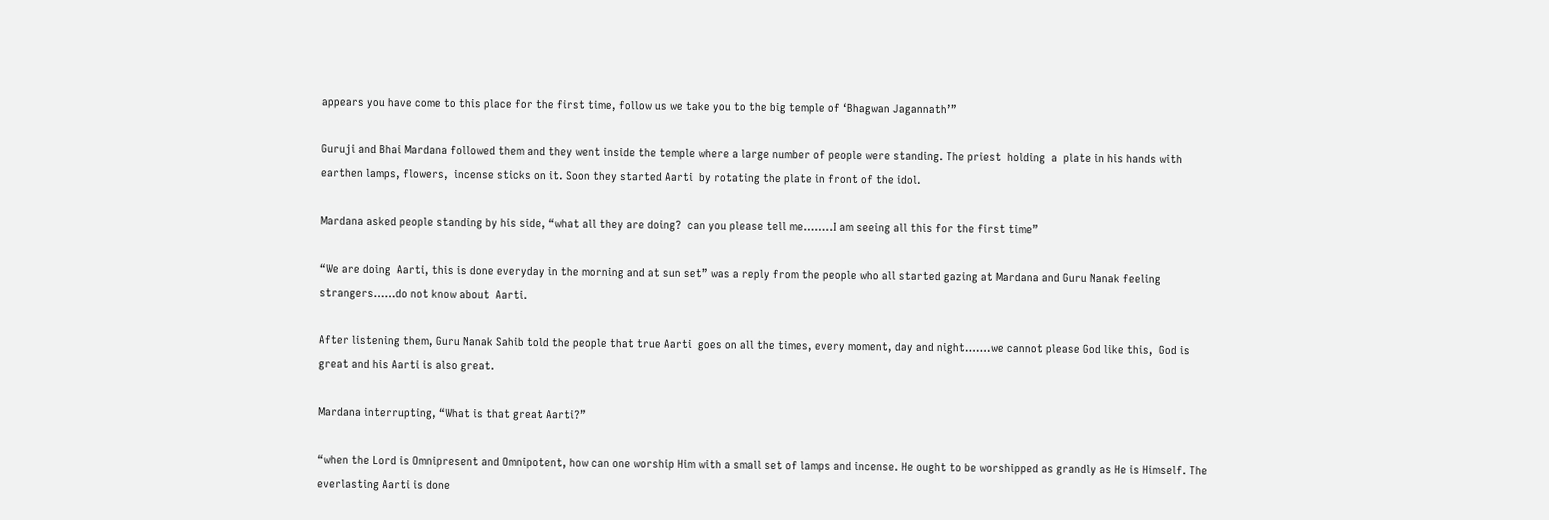appears you have come to this place for the first time, follow us we take you to the big temple of ‘Bhagwan Jagannath’”

Guruji and Bhai Mardana followed them and they went inside the temple where a large number of people were standing. The priest  holding  a  plate in his hands with earthen lamps, flowers,  incense sticks on it. Soon they started Aarti  by rotating the plate in front of the idol.

Mardana asked people standing by his side, “what all they are doing?  can you please tell me……..I am seeing all this for the first time”

“We are doing  Aarti, this is done everyday in the morning and at sun set” was a reply from the people who all started gazing at Mardana and Guru Nanak feeling  strangers……do not know about  Aarti.

After listening them, Guru Nanak Sahib told the people that true Aarti  goes on all the times, every moment, day and night…….we cannot please God like this,  God is great and his Aarti is also great.

Mardana interrupting, “What is that great Aarti?”

“when the Lord is Omnipresent and Omnipotent, how can one worship Him with a small set of lamps and incense. He ought to be worshipped as grandly as He is Himself. The everlasting Aarti is done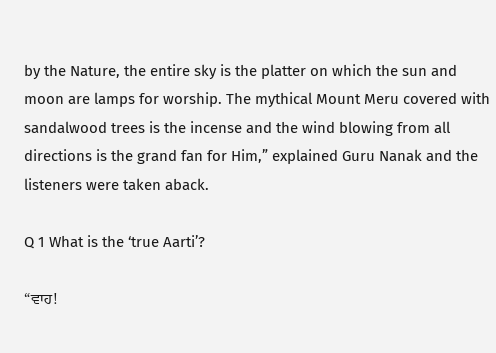by the Nature, the entire sky is the platter on which the sun and moon are lamps for worship. The mythical Mount Meru covered with sandalwood trees is the incense and the wind blowing from all directions is the grand fan for Him,” explained Guru Nanak and the listeners were taken aback.

Q 1 What is the ‘true Aarti’?

“ਵਾਹ!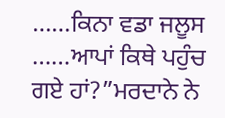……ਕਿਨਾ ਵਡਾ ਜਲੂਸ ……ਆਪਾਂ ਕਿਥੇ ਪਹੁੰਚ ਗਏ ਹਾਂ?”ਮਰਦਾਨੇ ਨੇ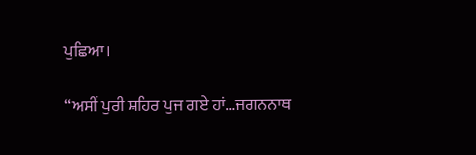ਪੁਛਿਆ।

“ਅਸੀਂ ਪੁਰੀ ਸ਼ਹਿਰ ਪੁਜ ਗਏ ਹਾਂ…ਜਗਨਨਾਥ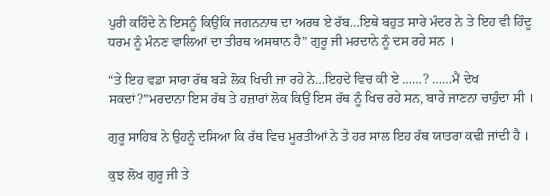ਪੁਰੀ ਕਹਿੰਦੇ ਨੇ ਇਸਨੂੰ ਕਿਉਂਕਿ ਜਗਨਨਾਥ ਦਾ ਅਰਥ ਏ ਰੱਬ…ਇਥੇ ਬਹੁਤ ਸਾਰੇ ਮੰਦਰ ਨੇ ਤੇ ਇਹ ਵੀ ਹਿੰਦੂ ਧਰਮ ਨੂੰ ਮੰਨਣ ਵਾਲਿਆਂ ਦਾ ਤੀਰਥ ਅਸਥਾਨ ਹੈ” ਗੁਰੂ ਜੀ ਮਰਦਾਨੇ ਨੂੰ ਦਸ ਰਹੇ ਸਨ ।

“ਤੇ ਇਹ ਵਡਾ ਸਾਰਾ ਰੱਥ ਬੜੇ ਲੋਕ ਖਿਚੀ ਜਾ ਰਹੇ ਨੇ…ਇਹਦੇ ਵਿਚ ਕੀ ਏ ……? ……ਮੈਂ ਦੇਖ ਸਕਦਾਂ?”ਮਰਦਾਨਾ ਇਸ ਰੱਥ ਤੇ ਹਜ਼ਾਰਾਂ ਲੋਕ ਕਿਉਂ ਇਸ ਰੱਥ ਨੂੰ ਖਿਚ ਰਹੇ ਸਨ, ਬਾਰੇ ਜਾਣਨਾ ਚਾਹੁੰਦਾ ਸੀ ।

ਗੁਰੂ ਸਾਹਿਬ ਨੇ ਉਹਨੂੰ ਦਸਿਆ ਕਿ ਰੱਥ ਵਿਚ ਮੂਰਤੀਆਂ ਨੇ ਤੇ ਹਰ ਸਾਲ ਇਹ ਰੱਥ ਯਾਤਰਾ ਕਢੀ ਜਾਂਦੀ ਹੈ ।

ਕੁਝ ਲੋਖ ਗੁਰੂ ਜੀ ਤੇ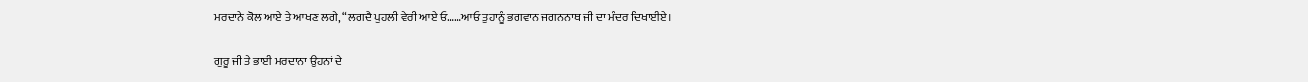ਮਰਦਾਨੇ ਕੋਲ ਆਏ ਤੇ ਆਖਣ ਲਗੇ, “ਲਗਦੈ ਪੁਹਲੀ ਵੇਰੀ ਆਏ ਓ……ਆਓ ਤੁਹਾਨੂੰ ਭਗਵਾਨ ਜਗਨਨਾਥ ਜੀ ਦਾ ਮੰਦਰ ਦਿਖਾਈਏ।

ਗੁਰੂ ਜੀ ਤੇ ਭਾਈ ਮਰਦਾਨਾ ਉਹਨਾਂ ਦੇ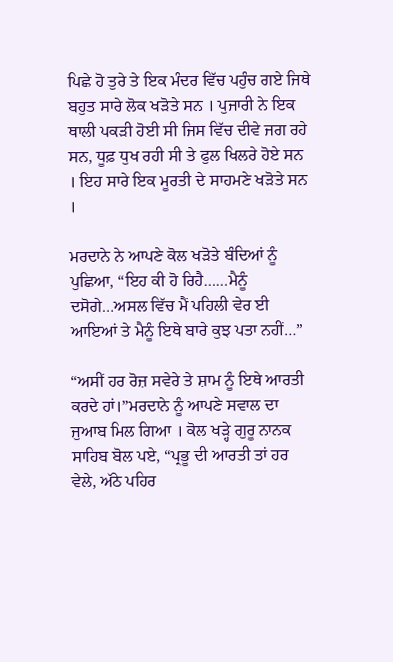ਪਿਛੇ ਹੋ ਤੁਰੇ ਤੇ ਇਕ ਮੰਦਰ ਵਿੱਚ ਪਹੁੰਚ ਗਏ ਜਿਥੇ ਬਹੁਤ ਸਾਰੇ ਲੋਕ ਖੜੋਤੇ ਸਨ । ਪੁਜਾਰੀ ਨੇ ਇਕ ਥਾਲੀ ਪਕੜੀ ਹੋਈ ਸੀ ਜਿਸ ਵਿੱਚ ਦੀਵੇ ਜਗ ਰਹੇ ਸਨ, ਧੂਫ਼ ਧੁਖ ਰਹੀ ਸੀ ਤੇ ਫੁਲ ਖਿਲਰੇ ਹੋਏ ਸਨ । ਇਹ ਸਾਰੇ ਇਕ ਮੂਰਤੀ ਦੇ ਸਾਹਮਣੇ ਖੜੋਤੇ ਸਨ ।

ਮਰਦਾਨੇ ਨੇ ਆਪਣੇ ਕੋਲ ਖੜੋਤੇ ਬੰਦਿਆਂ ਨੂੰ ਪੁਛਿਆ, “ਇਹ ਕੀ ਹੋ ਰਿਹੈ……ਮੈਨੂੰ ਦਸੋਗੇ…ਅਸਲ ਵਿੱਚ ਮੈਂ ਪਹਿਲੀ ਵੇਰ ਈ ਆਇਆਂ ਤੇ ਮੈਨੂੰ ਇਥੇ ਬਾਰੇ ਕੁਝ ਪਤਾ ਨਹੀਂ…”

“ਅਸੀਂ ਹਰ ਰੋਜ਼ ਸਵੇਰੇ ਤੇ ਸ਼ਾਮ ਨੂੰ ਇਥੇ ਆਰਤੀ ਕਰਦੇ ਹਾਂ।”ਮਰਦਾਨੇ ਨੂੰ ਆਪਣੇ ਸਵਾਲ ਦਾ ਜੁਆਬ ਮਿਲ ਗਿਆ । ਕੋਲ ਖੜ੍ਹੇ ਗੁਰੂ ਨਾਨਕ ਸਾਹਿਬ ਬੋਲ ਪਏ, “ਪ੍ਰਭੂ ਦੀ ਆਰਤੀ ਤਾਂ ਹਰ ਵੇਲੇ, ਅੱਠੇ ਪਹਿਰ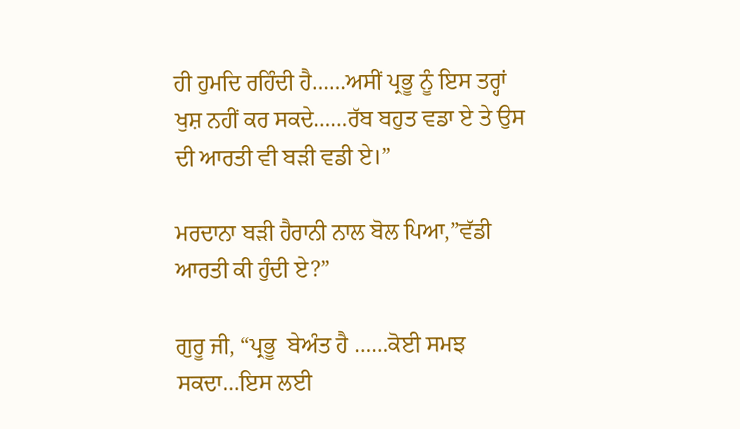ਹੀ ਹੁਮਦਿ ਰਹਿੰਦੀ ਹੈ……ਅਸੀਂ ਪ੍ਰਭੂ ਨੂੰ ਇਸ ਤਰ੍ਹਾਂ ਖੁਸ਼ ਨਹੀਂ ਕਰ ਸਕਦੇ……ਰੱਬ ਬਹੁਤ ਵਡਾ ਏ ਤੇ ਉਸ ਦੀ ਆਰਤੀ ਵੀ ਬੜੀ ਵਡੀ ਏ।”

ਮਰਦਾਨਾ ਬੜੀ ਹੈਰਾਨੀ ਨਾਲ ਬੋਲ ਪਿਆ,”ਵੱਡੀ ਆਰਤੀ ਕੀ ਹੁੰਦੀ ਏ?”

ਗੁਰੂ ਜੀ, “ਪ੍ਰਭੂ  ਬੇਅੰਤ ਹੈ ……ਕੋਈ ਸਮਝ ਸਕਦਾ…ਇਸ ਲਈ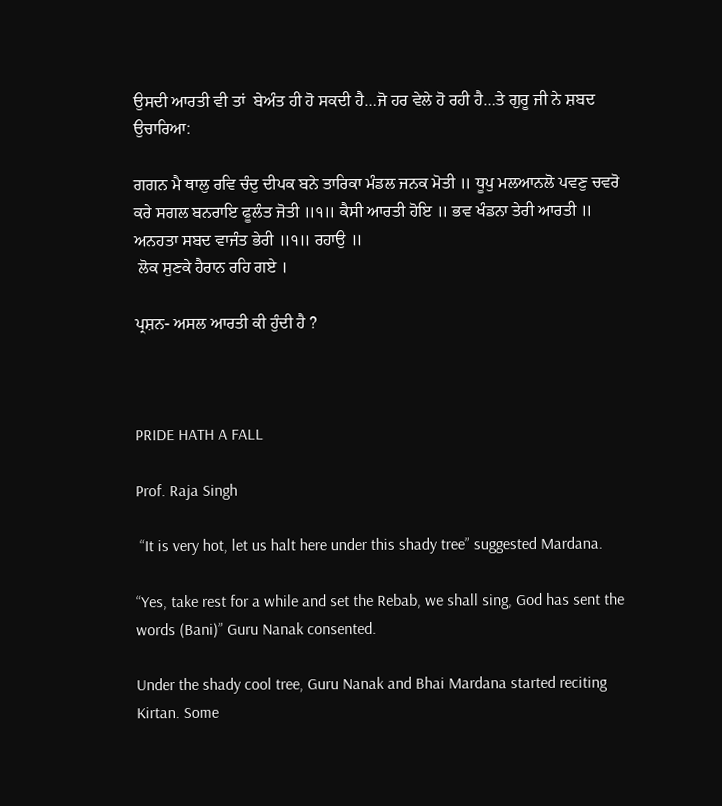ਉਸਦੀ ਆਰਤੀ ਵੀ ਤਾਂ  ਬੇਅੰਤ ਹੀ ਹੋ ਸਕਦੀ ਹੈ…ਜੋ ਹਰ ਵੇਲੇ ਹੋ ਰਹੀ ਹੈ…ਤੇ ਗੁਰੂ ਜੀ ਨੇ ਸ਼ਬਦ ਉਚਾਰਿਆ:

ਗਗਨ ਮੈ ਥਾਲੁ ਰਵਿ ਚੰਦੁ ਦੀਪਕ ਬਨੇ ਤਾਰਿਕਾ ਮੰਡਲ ਜਨਕ ਮੋਤੀ ॥ ਧੂਪੁ ਮਲਆਨਲੋ ਪਵਣੁ ਚਵਰੋ ਕਰੇ ਸਗਲ ਬਨਰਾਇ ਫੂਲੰਤ ਜੋਤੀ ॥੧॥ ਕੈਸੀ ਆਰਤੀ ਹੋਇ ॥ ਭਵ ਖੰਡਨਾ ਤੇਰੀ ਆਰਤੀ ॥ ਅਨਹਤਾ ਸਬਦ ਵਾਜੰਤ ਭੇਰੀ ॥੧॥ ਰਹਾਉ ॥
 ਲੋਕ ਸੁਣਕੇ ਹੈਰਾਨ ਰਹਿ ਗਏ ।

ਪ੍ਰਸ਼ਨ- ਅਸਲ ਆਰਤੀ ਕੀ ਹੁੰਦੀ ਹੈ ?



PRIDE HATH A FALL

Prof. Raja Singh

 “It is very hot, let us halt here under this shady tree” suggested Mardana.

“Yes, take rest for a while and set the Rebab, we shall sing, God has sent the words (Bani)” Guru Nanak consented.

Under the shady cool tree, Guru Nanak and Bhai Mardana started reciting Kirtan. Some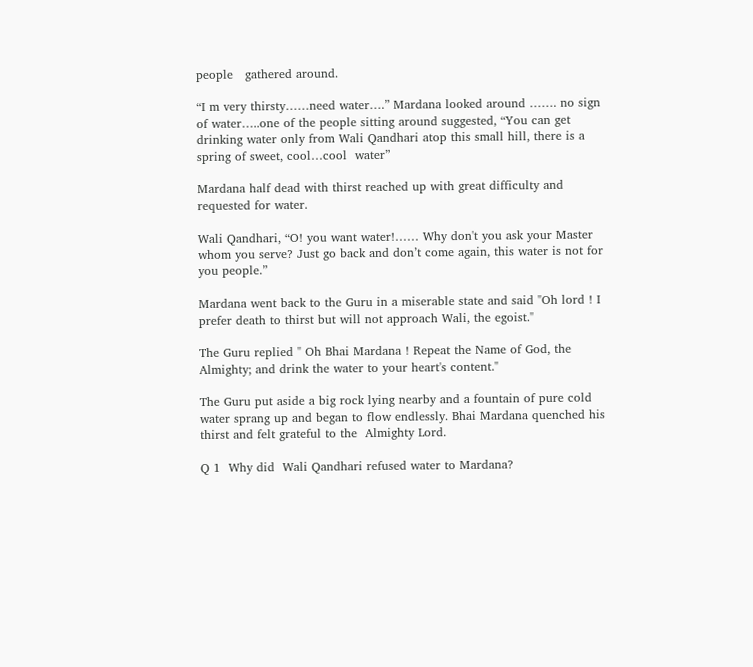people   gathered around.

“I m very thirsty……need water….” Mardana looked around ……. no sign of water…..one of the people sitting around suggested, “You can get drinking water only from Wali Qandhari atop this small hill, there is a spring of sweet, cool…cool  water”

Mardana half dead with thirst reached up with great difficulty and requested for water.

Wali Qandhari, “O! you want water!…… Why don't you ask your Master whom you serve? Just go back and don’t come again, this water is not for you people.”

Mardana went back to the Guru in a miserable state and said "Oh lord ! I prefer death to thirst but will not approach Wali, the egoist."

The Guru replied " Oh Bhai Mardana ! Repeat the Name of God, the Almighty; and drink the water to your heart's content."

The Guru put aside a big rock lying nearby and a fountain of pure cold water sprang up and began to flow endlessly. Bhai Mardana quenched his thirst and felt grateful to the  Almighty Lord.

Q 1  Why did  Wali Qandhari refused water to Mardana?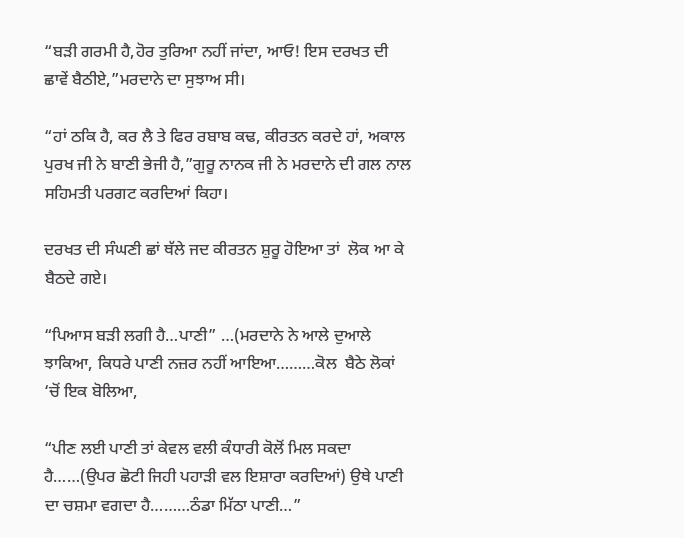“ਬੜੀ ਗਰਮੀ ਹੈ,ਹੋਰ ਤੁਰਿਆ ਨਹੀਂ ਜਾਂਦਾ, ਆਓ! ਇਸ ਦਰਖਤ ਦੀ ਛਾਵੇਂ ਬੈਠੀਏ,”ਮਰਦਾਨੇ ਦਾ ਸੁਝਾਅ ਸੀ।

“ਹਾਂ ਠਕਿ ਹੈ, ਕਰ ਲੈ ਤੇ ਫਿਰ ਰਬਾਬ ਕਢ, ਕੀਰਤਨ ਕਰਦੇ ਹਾਂ, ਅਕਾਲ ਪੁਰਖ ਜੀ ਨੇ ਬਾਣੀ ਭੇਜੀ ਹੈ,”ਗੁਰੂ ਨਾਨਕ ਜੀ ਨੇ ਮਰਦਾਨੇ ਦੀ ਗਲ ਨਾਲ ਸਹਿਮਤੀ ਪਰਗਟ ਕਰਦਿਆਂ ਕਿਹਾ।

ਦਰਖਤ ਦੀ ਸੰਘਣੀ ਛਾਂ ਥੱਲੇ ਜਦ ਕੀਰਤਨ ਸ਼ੁਰੂ ਹੋਇਆ ਤਾਂ  ਲੋਕ ਆ ਕੇ ਬੈਠਦੇ ਗਏ।

“ਪਿਆਸ ਬੜੀ ਲਗੀ ਹੈ…ਪਾਣੀ” …(ਮਰਦਾਨੇ ਨੇ ਆਲੇ ਦੁਆਲੇ ਝਾਕਿਆ, ਕਿਧਰੇ ਪਾਣੀ ਨਜ਼ਰ ਨਹੀਂ ਆਇਆ………ਕੋਲ  ਬੈਠੇ ਲੋਕਾਂ ‘ਚੋਂ ਇਕ ਬੋਲਿਆ,

“ਪੀਣ ਲਈ ਪਾਣੀ ਤਾਂ ਕੇਵਲ ਵਲੀ ਕੰਧਾਰੀ ਕੋਲੋਂ ਮਿਲ ਸਕਦਾ ਹੈ……(ਉਪਰ ਛੋਟੀ ਜਿਹੀ ਪਹਾੜੀ ਵਲ ਇਸ਼ਾਰਾ ਕਰਦਿਆਂ) ਉਥੇ ਪਾਣੀ ਦਾ ਚਸ਼ਮਾ ਵਗਦਾ ਹੈ………ਠੰਡਾ ਮਿੱਠਾ ਪਾਣੀ…”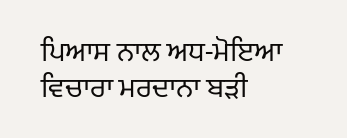ਪਿਆਸ ਨਾਲ ਅਧ-ਮੋਇਆ ਵਿਚਾਰਾ ਮਰਦਾਨਾ ਬੜੀ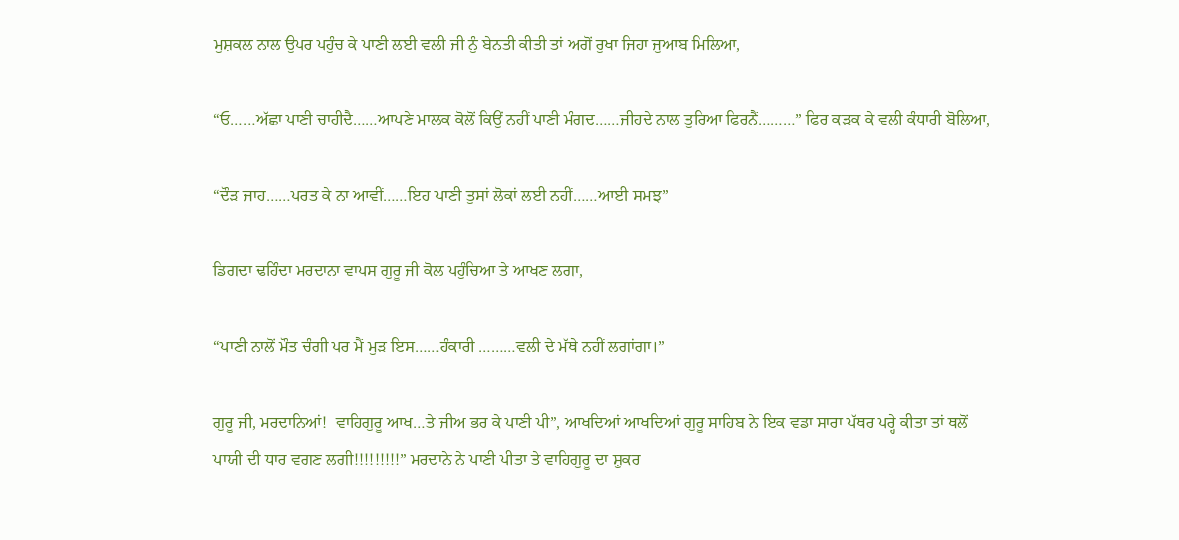ਮੁਸ਼ਕਲ ਨਾਲ ਉਪਰ ਪਹੁੰਚ ਕੇ ਪਾਣੀ ਲਈ ਵਲੀ ਜੀ ਨੁੰ ਬੇਨਤੀ ਕੀਤੀ ਤਾਂ ਅਗੋਂ ਰੁਖਾ ਜਿਹਾ ਜੁਆਬ ਮਿਲਿਆ,

“ਓ……ਅੱਛਾ ਪਾਣੀ ਚਾਹੀਦੈ……ਆਪਣੇ ਮਾਲਕ ਕੋਲੋਂ ਕਿਉਂ ਨਹੀਂ ਪਾਣੀ ਮੰਗਦ……ਜੀਹਦੇ ਨਾਲ ਤੁਰਿਆ ਫਿਰਨੈਂ………” ਫਿਰ ਕੜਕ ਕੇ ਵਲੀ ਕੰਧਾਰੀ ਬੋਲਿਆ,

“ਦੌੜ ਜਾਹ……ਪਰਤ ਕੇ ਨਾ ਆਵੀਂ……ਇਹ ਪਾਣੀ ਤੁਸਾਂ ਲੋਕਾਂ ਲਈ ਨਹੀਂ……ਆਈ ਸਮਝ”

ਡਿਗਦਾ ਢਹਿੰਦਾ ਮਰਦਾਨਾ ਵਾਪਸ ਗੁਰੂ ਜੀ ਕੋਲ ਪਹੁੰਚਿਆ ਤੇ ਆਖਣ ਲਗਾ,

“ਪਾਣੀ ਨਾਲੋਂ ਮੌਤ ਚੰਗੀ ਪਰ ਮੈਂ ਮੁੜ ਇਸ……ਹੰਕਾਰੀ ………ਵਲੀ ਦੇ ਮੱਥੇ ਨਹੀਂ ਲਗਾਂਗਾ।”

ਗੁਰੂ ਜੀ, ਮਰਦਾਨਿਆਂ!  ਵਾਹਿਗੁਰੂ ਆਖ…ਤੇ ਜੀਅ ਭਰ ਕੇ ਪਾਣੀ ਪੀ”, ਆਖਦਿਆਂ ਆਖਦਿਆਂ ਗੁਰੂ ਸਾਹਿਬ ਨੇ ਇਕ ਵਡਾ ਸਾਰਾ ਪੱਥਰ ਪਰ੍ਹੇ ਕੀਤਾ ਤਾਂ ਥਲੋਂ ਪਾਯੀ ਦੀ ਧਾਰ ਵਗਣ ਲਗੀ!!!!!!!!!” ਮਰਦਾਨੇ ਨੇ ਪਾਣੀ ਪੀਤਾ ਤੇ ਵਾਹਿਗੁਰੂ ਦਾ ਸ਼ੁਕਰ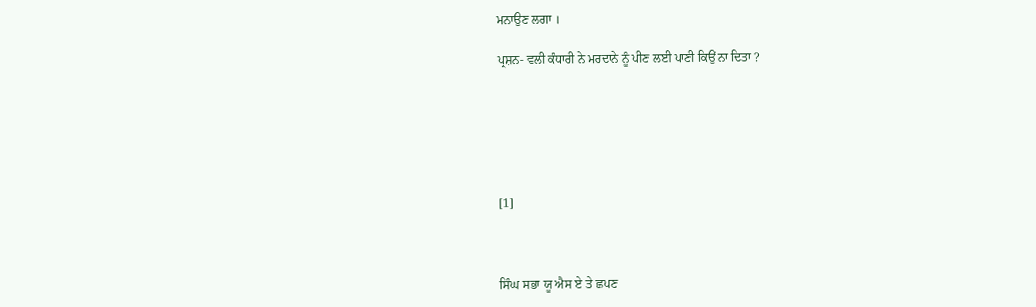ਮਨਾਉਣ ਲਗਾ ।

ਪ੍ਰਸ਼ਨ- ਵਲੀ ਕੰਧਾਰੀ ਨੇ ਮਰਦਾਨੇ ਨੂੰ ਪੀਣ ਲਈ ਪਾਣੀ ਕਿਉਂ ਨਾ ਦਿਤਾ ?






[1]



ਸਿੰਘ ਸਭਾ ਯੂ ਐਸ ਏ ਤੇ ਛਪਣ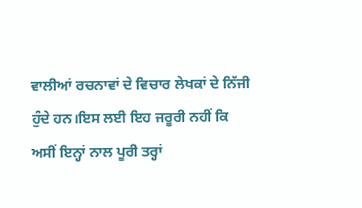ਵਾਲੀਆਂ ਰਚਨਾਵਾਂ ਦੇ ਵਿਚਾਰ ਲੇਖਕਾਂ ਦੇ ਨਿੱਜੀ ਹੁੰਦੇ ਹਨ।ਇਸ ਲਈ ਇਹ ਜਰੂਰੀ ਨਹੀਂ ਕਿ ਅਸੀਂ ਇਨ੍ਹਾਂ ਨਾਲ ਪੂਰੀ ਤਰ੍ਹਾਂ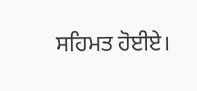ਸਹਿਮਤ ਹੋਈਏ।